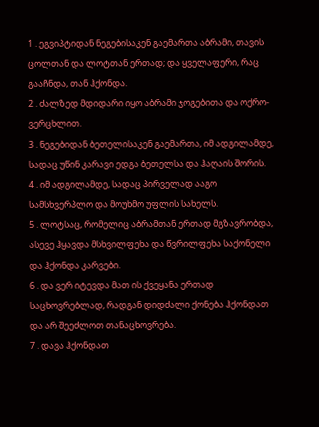1 . ეგვიპტიდან ნეგებისაკენ გაემართა აბრამი, თავის ცოლთან და ლოტთან ერთად; და ყველაფერი, რაც გააჩნდა, თან ჰქონდა.
2 . ძალზედ მდიდარი იყო აბრამი ჯოგებითა და ოქრო-ვერცხლით.
3 . ნეგებიდან ბეთელისაკენ გაემართა, იმ ადგილამდე, სადაც უწინ კარავი ედგა ბეთელსა და ჰაღაის შორის.
4 . იმ ადგილამდე, სადაც პირველად ააგო სამსხვერპლო და მოუხმო უფლის სახელს.
5 . ლოტსაც, რომელიც აბრამთან ერთად მგზავრობდა, ასევე ჰყავდა მსხვილფეხა და წვრილფეხა საქონელი და ჰქონდა კარვები.
6 . და ვერ იტევდა მათ ის ქვეყანა ერთად საცხოვრებლად, რადგან დიდძალი ქონება ჰქონდათ და არ შეეძლოთ თანაცხოვრება.
7 . დავა ჰქონდათ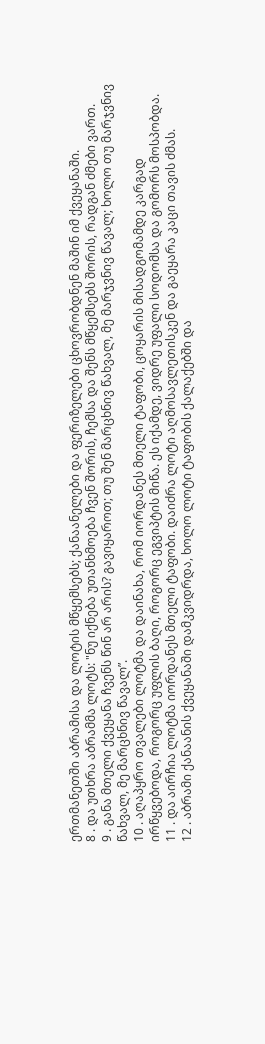ერთმანეთში აბრამისა და ლოტის მწყემსებს; ქანაანელები და ფერიზელები ცხოვრობდნენ მაშინ იმ ქვეყანაში.
8 . და უთხრა აბრამმა ლოტს: "ნუ იქნება უთანხმოება ჩვენ შორის, ჩემსა და შენს მწყემსებს შორის, რადგან ძმები ვართ.
9 . განა მთელი ქვეყანა ჩვენს წინ არ არის? გავიყაროთ; თუ შენ მარცხნივ წახვალ, მე მარჯვნივ წავალ; ხოლო თუ მარჯვნივ წახვალ, მე მარცხნივ წავალ”.
10 . აღაპყრო თვალები ლოტმა და დაინახა, რომ იორდანეს მთელი ტაფობი, ცოყარის მისადგომამდე კარგად ირწყვებოდა, როგორც უფლის ბაღი, როგორც ეგვიპტის მიწა. ეს იქამდე, ვიდრე უფალი სოდომსა და გომორს მოსპობდა.
11 . და აირჩია ლოტმა იორდანეს მთელი ტაფობი. დაიძრა ლოტი აღმოსავლეთისკენ და გაეყარა კაცი თავის ძმას.
12 . აბრამი ქანაანის ქვეყანაში დამკვიდრდა, ხოლო ლოტი ტაფობის ქალაქებში და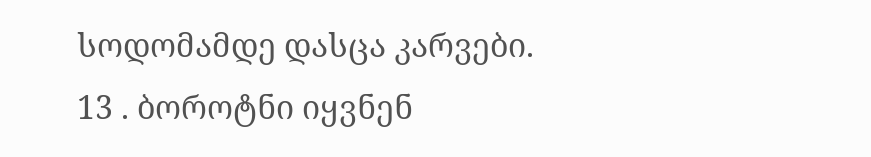სოდომამდე დასცა კარვები.
13 . ბოროტნი იყვნენ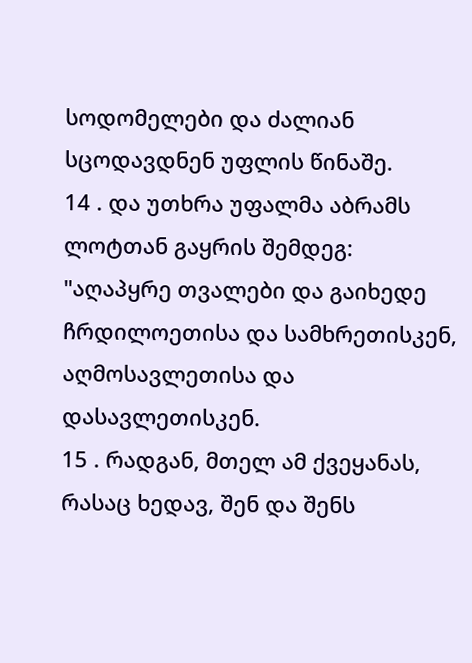სოდომელები და ძალიან სცოდავდნენ უფლის წინაშე.
14 . და უთხრა უფალმა აბრამს ლოტთან გაყრის შემდეგ: "აღაპყრე თვალები და გაიხედე ჩრდილოეთისა და სამხრეთისკენ, აღმოსავლეთისა და დასავლეთისკენ.
15 . რადგან, მთელ ამ ქვეყანას, რასაც ხედავ, შენ და შენს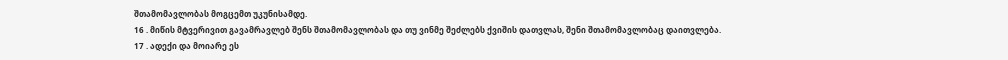შთამომავლობას მოგცემთ უკუნისამდე.
16 . მიწის მტვერივით გავამრავლებ შენს შთამომავლობას და თუ ვინმე შეძლებს ქვიშის დათვლას, შენი შთამომავლობაც დაითვლება.
17 . ადექი და მოიარე ეს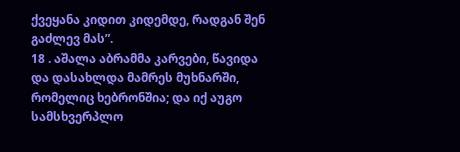ქვეყანა კიდით კიდემდე, რადგან შენ გაძლევ მას”.
18 . აშალა აბრამმა კარვები, წავიდა და დასახლდა მამრეს მუხნარში, რომელიც ხებრონშია; და იქ აუგო სამსხვერპლო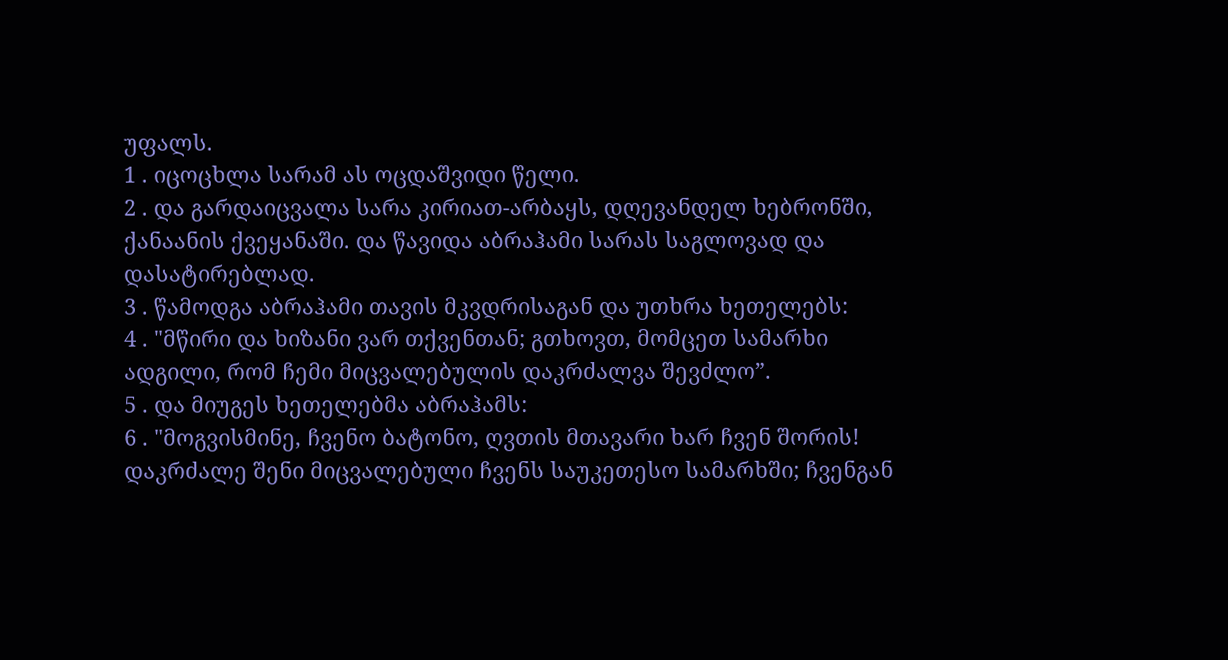უფალს.
1 . იცოცხლა სარამ ას ოცდაშვიდი წელი.
2 . და გარდაიცვალა სარა კირიათ-არბაყს, დღევანდელ ხებრონში, ქანაანის ქვეყანაში. და წავიდა აბრაჰამი სარას საგლოვად და დასატირებლად.
3 . წამოდგა აბრაჰამი თავის მკვდრისაგან და უთხრა ხეთელებს:
4 . "მწირი და ხიზანი ვარ თქვენთან; გთხოვთ, მომცეთ სამარხი ადგილი, რომ ჩემი მიცვალებულის დაკრძალვა შევძლო”.
5 . და მიუგეს ხეთელებმა აბრაჰამს:
6 . "მოგვისმინე, ჩვენო ბატონო, ღვთის მთავარი ხარ ჩვენ შორის! დაკრძალე შენი მიცვალებული ჩვენს საუკეთესო სამარხში; ჩვენგან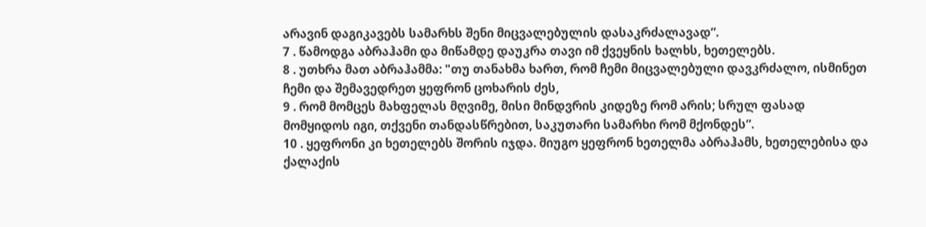არავინ დაგიკავებს სამარხს შენი მიცვალებულის დასაკრძალავად”.
7 . წამოდგა აბრაჰამი და მიწამდე დაუკრა თავი იმ ქვეყნის ხალხს, ხეთელებს.
8 . უთხრა მათ აბრაჰამმა: "თუ თანახმა ხართ, რომ ჩემი მიცვალებული დავკრძალო, ისმინეთ ჩემი და შემავედრეთ ყეფრონ ცოხარის ძეს,
9 . რომ მომცეს მახფელას მღვიმე, მისი მინდვრის კიდეზე რომ არის; სრულ ფასად მომყიდოს იგი, თქვენი თანდასწრებით, საკუთარი სამარხი რომ მქონდეს”.
10 . ყეფრონი კი ხეთელებს შორის იჯდა. მიუგო ყეფრონ ხეთელმა აბრაჰამს, ხეთელებისა და ქალაქის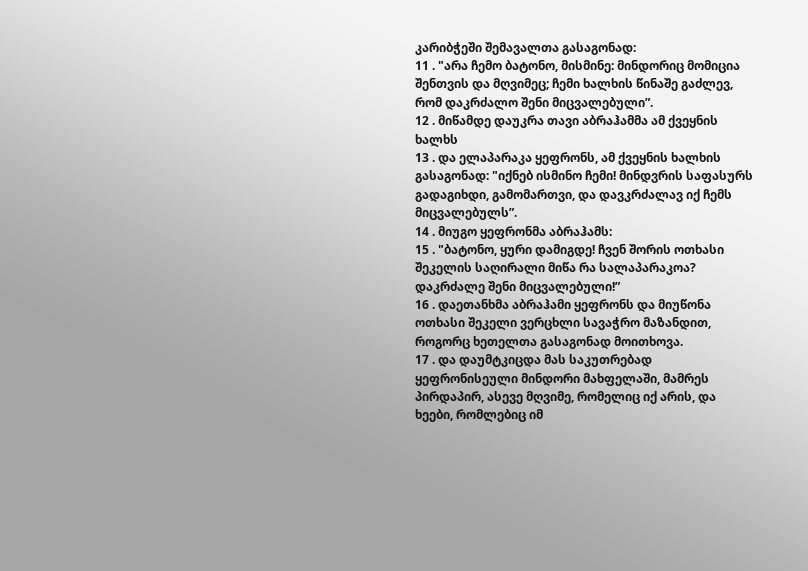კარიბჭეში შემავალთა გასაგონად:
11 . "არა ჩემო ბატონო, მისმინე: მინდორიც მომიცია შენთვის და მღვიმეც; ჩემი ხალხის წინაშე გაძლევ, რომ დაკრძალო შენი მიცვალებული”.
12 . მიწამდე დაუკრა თავი აბრაჰამმა ამ ქვეყნის ხალხს
13 . და ელაპარაკა ყეფრონს, ამ ქვეყნის ხალხის გასაგონად: "იქნებ ისმინო ჩემი! მინდვრის საფასურს გადაგიხდი, გამომართვი, და დავკრძალავ იქ ჩემს მიცვალებულს”.
14 . მიუგო ყეფრონმა აბრაჰამს:
15 . "ბატონო, ყური დამიგდე! ჩვენ შორის ოთხასი შეკელის საღირალი მიწა რა სალაპარაკოა? დაკრძალე შენი მიცვალებული!”
16 . დაეთანხმა აბრაჰამი ყეფრონს და მიუწონა ოთხასი შეკელი ვერცხლი სავაჭრო მაზანდით, როგორც ხეთელთა გასაგონად მოითხოვა.
17 . და დაუმტკიცდა მას საკუთრებად ყეფრონისეული მინდორი მახფელაში, მამრეს პირდაპირ, ასევე მღვიმე, რომელიც იქ არის, და ხეები, რომლებიც იმ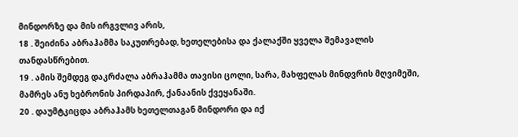მინდორზე და მის ირგვლივ არის,
18 . შეიძინა აბრაჰამმა საკუთრებად, ხეთელებისა და ქალაქში ყველა შემავალის თანდასწრებით.
19 . ამის შემდეგ დაკრძალა აბრაჰამმა თავისი ცოლი, სარა, მახფელას მინდვრის მღვიმეში, მამრეს ანუ ხებრონის პირდაპირ, ქანაანის ქვეყანაში.
20 . დაუმტკიცდა აბრაჰამს ხეთელთაგან მინდორი და იქ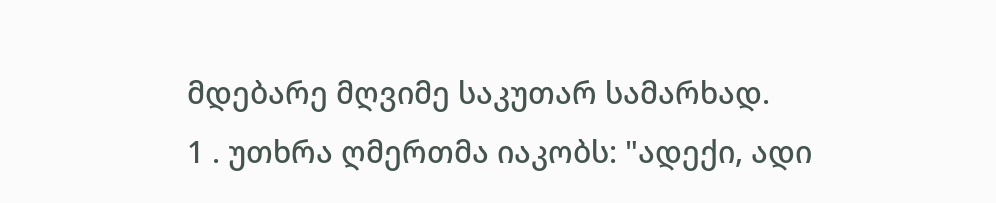მდებარე მღვიმე საკუთარ სამარხად.
1 . უთხრა ღმერთმა იაკობს: "ადექი, ადი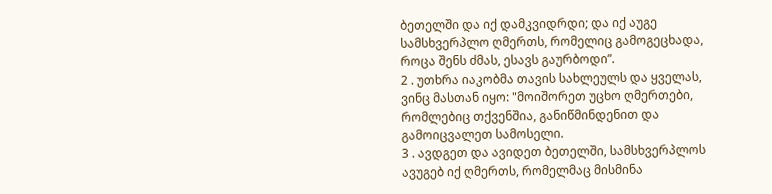ბეთელში და იქ დამკვიდრდი; და იქ აუგე სამსხვერპლო ღმერთს, რომელიც გამოგეცხადა, როცა შენს ძმას, ესავს გაურბოდი”.
2 . უთხრა იაკობმა თავის სახლეულს და ყველას, ვინც მასთან იყო: "მოიშორეთ უცხო ღმერთები, რომლებიც თქვენშია, განიწმინდენით და გამოიცვალეთ სამოსელი.
3 . ავდგეთ და ავიდეთ ბეთელში, სამსხვერპლოს ავუგებ იქ ღმერთს, რომელმაც მისმინა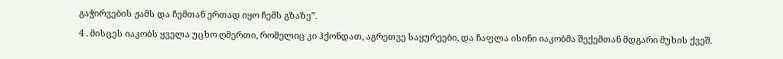გაჭირვების ჟამს და ჩემთან ერთად იყო ჩემს გზაზე”.
4 . მისცეს იაკობს ყველა უცხო ღმერთი, რომელიც კი ჰქონდათ, აგრეთვე საყურეები, და ჩაფლა ისინი იაკობმა შექემთან მდგარი მუხის ქვეშ.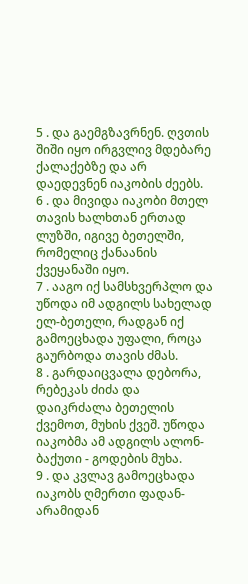5 . და გაემგზავრნენ. ღვთის შიში იყო ირგვლივ მდებარე ქალაქებზე და არ დაედევნენ იაკობის ძეებს.
6 . და მივიდა იაკობი მთელ თავის ხალხთან ერთად ლუზში, იგივე ბეთელში, რომელიც ქანაანის ქვეყანაში იყო.
7 . ააგო იქ სამსხვერპლო და უწოდა იმ ადგილს სახელად ელ-ბეთელი, რადგან იქ გამოეცხადა უფალი, როცა გაურბოდა თავის ძმას.
8 . გარდაიცვალა დებორა, რებეკას ძიძა და დაიკრძალა ბეთელის ქვემოთ, მუხის ქვეშ. უწოდა იაკობმა ამ ადგილს ალონ-ბაქუთი - გოდების მუხა.
9 . და კვლავ გამოეცხადა იაკობს ღმერთი ფადან-არამიდან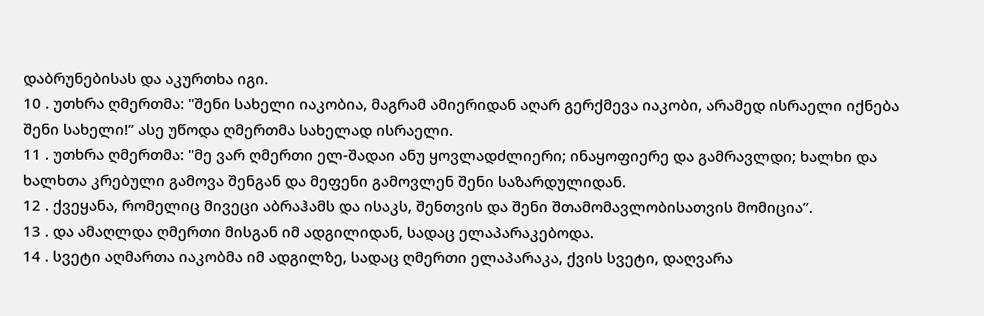დაბრუნებისას და აკურთხა იგი.
10 . უთხრა ღმერთმა: "შენი სახელი იაკობია, მაგრამ ამიერიდან აღარ გერქმევა იაკობი, არამედ ისრაელი იქნება შენი სახელი!” ასე უწოდა ღმერთმა სახელად ისრაელი.
11 . უთხრა ღმერთმა: "მე ვარ ღმერთი ელ-შადაი ანუ ყოვლადძლიერი; ინაყოფიერე და გამრავლდი; ხალხი და ხალხთა კრებული გამოვა შენგან და მეფენი გამოვლენ შენი საზარდულიდან.
12 . ქვეყანა, რომელიც მივეცი აბრაჰამს და ისაკს, შენთვის და შენი შთამომავლობისათვის მომიცია”.
13 . და ამაღლდა ღმერთი მისგან იმ ადგილიდან, სადაც ელაპარაკებოდა.
14 . სვეტი აღმართა იაკობმა იმ ადგილზე, სადაც ღმერთი ელაპარაკა, ქვის სვეტი, დაღვარა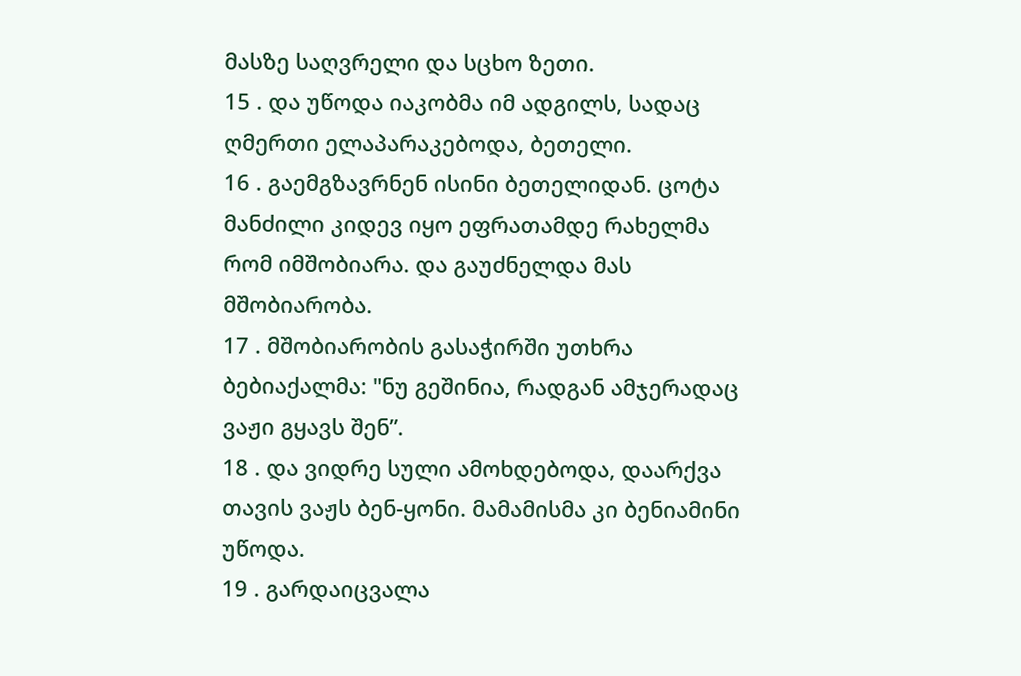მასზე საღვრელი და სცხო ზეთი.
15 . და უწოდა იაკობმა იმ ადგილს, სადაც ღმერთი ელაპარაკებოდა, ბეთელი.
16 . გაემგზავრნენ ისინი ბეთელიდან. ცოტა მანძილი კიდევ იყო ეფრათამდე რახელმა რომ იმშობიარა. და გაუძნელდა მას მშობიარობა.
17 . მშობიარობის გასაჭირში უთხრა ბებიაქალმა: "ნუ გეშინია, რადგან ამჯერადაც ვაჟი გყავს შენ”.
18 . და ვიდრე სული ამოხდებოდა, დაარქვა თავის ვაჟს ბენ-ყონი. მამამისმა კი ბენიამინი უწოდა.
19 . გარდაიცვალა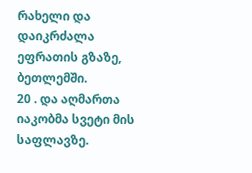რახელი და დაიკრძალა ეფრათის გზაზე, ბეთლემში.
20 . და აღმართა იაკობმა სვეტი მის საფლავზე.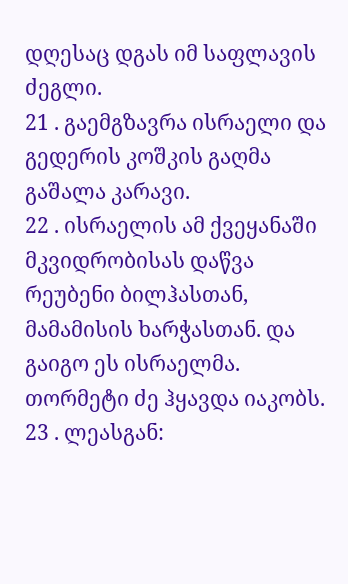დღესაც დგას იმ საფლავის ძეგლი.
21 . გაემგზავრა ისრაელი და გედერის კოშკის გაღმა გაშალა კარავი.
22 . ისრაელის ამ ქვეყანაში მკვიდრობისას დაწვა რეუბენი ბილჰასთან, მამამისის ხარჭასთან. და გაიგო ეს ისრაელმა. თორმეტი ძე ჰყავდა იაკობს.
23 . ლეასგან: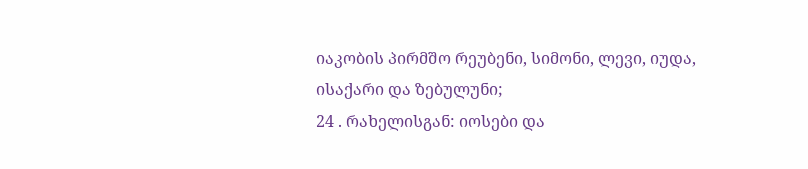იაკობის პირმშო რეუბენი, სიმონი, ლევი, იუდა, ისაქარი და ზებულუნი;
24 . რახელისგან: იოსები და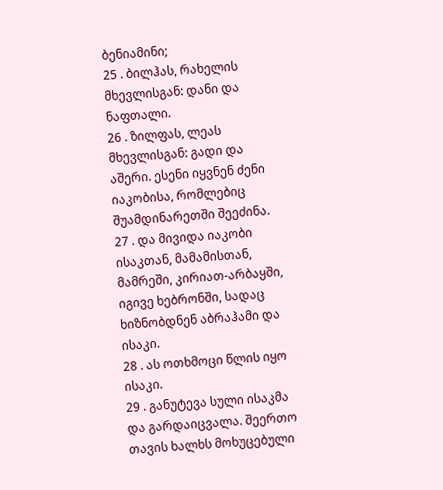ბენიამინი;
25 . ბილჰას, რახელის მხევლისგან: დანი და ნაფთალი.
26 . ზილფას, ლეას მხევლისგან: გადი და აშერი. ესენი იყვნენ ძენი იაკობისა, რომლებიც შუამდინარეთში შეეძინა.
27 . და მივიდა იაკობი ისაკთან, მამამისთან, მამრეში, კირიათ-არბაყში, იგივე ხებრონში, სადაც ხიზნობდნენ აბრაჰამი და ისაკი.
28 . ას ოთხმოცი წლის იყო ისაკი.
29 . განუტევა სული ისაკმა და გარდაიცვალა. შეერთო თავის ხალხს მოხუცებული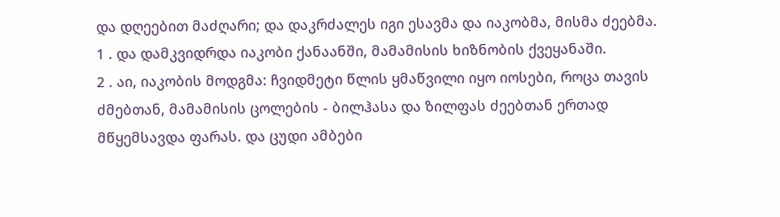და დღეებით მაძღარი; და დაკრძალეს იგი ესავმა და იაკობმა, მისმა ძეებმა.
1 . და დამკვიდრდა იაკობი ქანაანში, მამამისის ხიზნობის ქვეყანაში.
2 . აი, იაკობის მოდგმა: ჩვიდმეტი წლის ყმაწვილი იყო იოსები, როცა თავის ძმებთან, მამამისის ცოლების - ბილჰასა და ზილფას ძეებთან ერთად მწყემსავდა ფარას. და ცუდი ამბები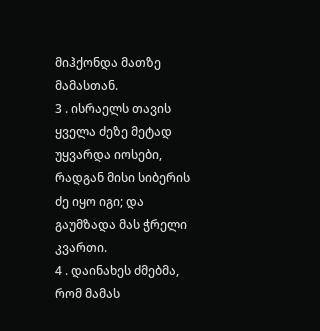მიჰქონდა მათზე მამასთან.
3 . ისრაელს თავის ყველა ძეზე მეტად უყვარდა იოსები, რადგან მისი სიბერის ძე იყო იგი; და გაუმზადა მას ჭრელი კვართი.
4 . დაინახეს ძმებმა, რომ მამას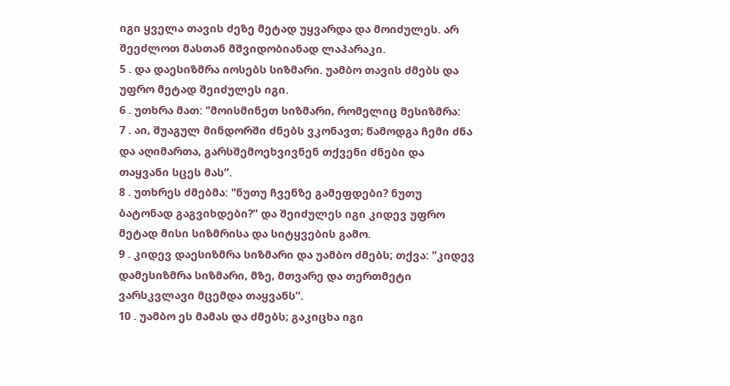იგი ყველა თავის ძეზე მეტად უყვარდა და მოიძულეს. არ შეეძლოთ მასთან მშვიდობიანად ლაპარაკი.
5 . და დაესიზმრა იოსებს სიზმარი. უამბო თავის ძმებს და უფრო მეტად შეიძულეს იგი.
6 . უთხრა მათ: "მოისმინეთ სიზმარი, რომელიც მესიზმრა:
7 . აი, შუაგულ მინდორში ძნებს ვკონავთ; წამოდგა ჩემი ძნა და აღიმართა, გარსშემოეხვივნენ თქვენი ძნები და თაყვანი სცეს მას”.
8 . უთხრეს ძმებმა: "ნუთუ ჩვენზე გამეფდები? ნუთუ ბატონად გაგვიხდები?” და შეიძულეს იგი კიდევ უფრო მეტად მისი სიზმრისა და სიტყვების გამო.
9 . კიდევ დაესიზმრა სიზმარი და უამბო ძმებს; თქვა: "კიდევ დამესიზმრა სიზმარი, მზე, მთვარე და თერთმეტი ვარსკვლავი მცემდა თაყვანს”.
10 . უამბო ეს მამას და ძმებს; გაკიცხა იგი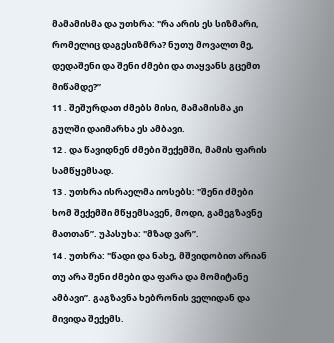მამამისმა და უთხრა: "რა არის ეს სიზმარი, რომელიც დაგესიზმრა? ნუთუ მოვალთ მე, დედაშენი და შენი ძმები და თაყვანს გცემთ მიწამდე?”
11 . შეშურდათ ძმებს მისი, მამამისმა კი გულში დაიმარხა ეს ამბავი.
12 . და წავიდნენ ძმები შექემში, მამის ფარის სამწყემსად.
13 . უთხრა ისრაელმა იოსებს: "შენი ძმები ხომ შექემში მწყემსავენ, მოდი, გამეგზავნე მათთან”. უპასუხა: "მზად ვარ”.
14 . უთხრა: "წადი და ნახე, მშვიდობით არიან თუ არა შენი ძმები და ფარა და მომიტანე ამბავი”. გაგზავნა ხებრონის ველიდან და მივიდა შექემს.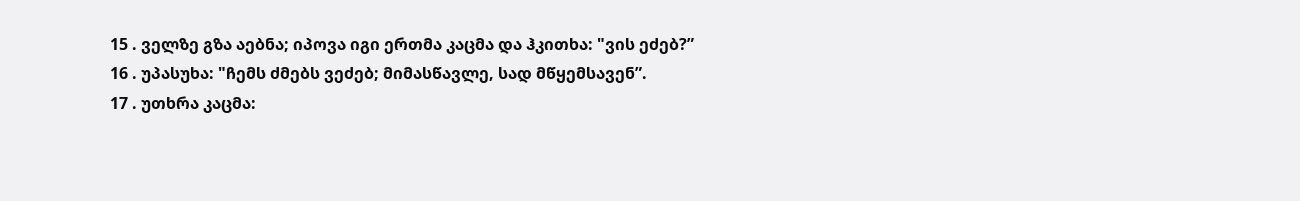15 . ველზე გზა აებნა; იპოვა იგი ერთმა კაცმა და ჰკითხა: "ვის ეძებ?”
16 . უპასუხა: "ჩემს ძმებს ვეძებ; მიმასწავლე, სად მწყემსავენ”.
17 . უთხრა კაცმა: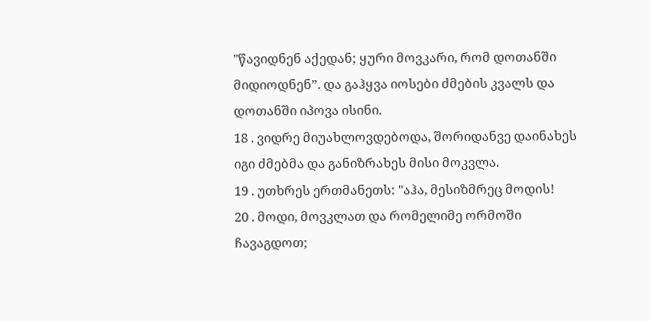"წავიდნენ აქედან; ყური მოვკარი, რომ დოთანში მიდიოდნენ”. და გაჰყვა იოსები ძმების კვალს და დოთანში იპოვა ისინი.
18 . ვიდრე მიუახლოვდებოდა, შორიდანვე დაინახეს იგი ძმებმა და განიზრახეს მისი მოკვლა.
19 . უთხრეს ერთმანეთს: "აჰა, მესიზმრეც მოდის!
20 . მოდი, მოვკლათ და რომელიმე ორმოში ჩავაგდოთ;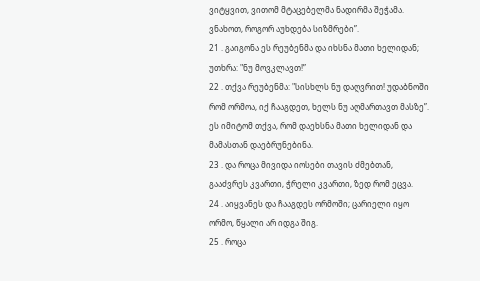ვიტყვით, ვითომ მტაცებელმა ნადირმა შეჭამა. ვნახოთ, როგორ აუხდება სიზმრები”.
21 . გაიგონა ეს რეუბენმა და იხსნა მათი ხელიდან; უთხრა: "ნუ მოვკლავთ!”
22 . თქვა რეუბენმა: "სისხლს ნუ დაღვრით! უდაბნოში რომ ორმოა, იქ ჩააგდეთ, ხელს ნუ აღმართავთ მასზე”. ეს იმიტომ თქვა, რომ დაეხსნა მათი ხელიდან და მამასთან დაებრუნებინა.
23 . და როცა მივიდა იოსები თავის ძმებთან, გააძვრეს კვართი, ჭრელი კვართი, ზედ რომ ეცვა.
24 . აიყვანეს და ჩააგდეს ორმოში; ცარიელი იყო ორმო, წყალი არ იდგა შიგ.
25 . როცა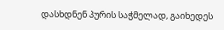დასხდნენ პურის საჭმელად, გაიხედეს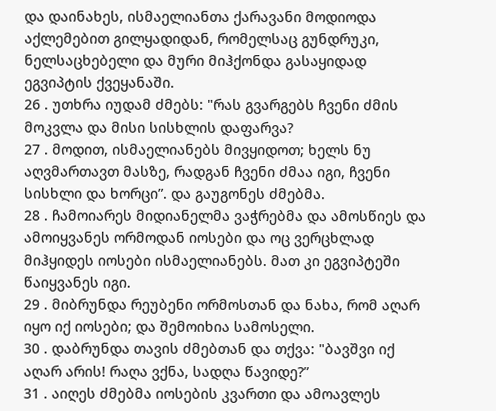და დაინახეს, ისმაელიანთა ქარავანი მოდიოდა აქლემებით გილყადიდან, რომელსაც გუნდრუკი, ნელსაცხებელი და მური მიჰქონდა გასაყიდად ეგვიპტის ქვეყანაში.
26 . უთხრა იუდამ ძმებს: "რას გვარგებს ჩვენი ძმის მოკვლა და მისი სისხლის დაფარვა?
27 . მოდით, ისმაელიანებს მივყიდოთ; ხელს ნუ აღვმართავთ მასზე, რადგან ჩვენი ძმაა იგი, ჩვენი სისხლი და ხორცი”. და გაუგონეს ძმებმა.
28 . ჩამოიარეს მიდიანელმა ვაჭრებმა და ამოსწიეს და ამოიყვანეს ორმოდან იოსები და ოც ვერცხლად მიჰყიდეს იოსები ისმაელიანებს. მათ კი ეგვიპტეში წაიყვანეს იგი.
29 . მიბრუნდა რეუბენი ორმოსთან და ნახა, რომ აღარ იყო იქ იოსები; და შემოიხია სამოსელი.
30 . დაბრუნდა თავის ძმებთან და თქვა: "ბავშვი იქ აღარ არის! რაღა ვქნა, სადღა წავიდე?”
31 . აიღეს ძმებმა იოსების კვართი და ამოავლეს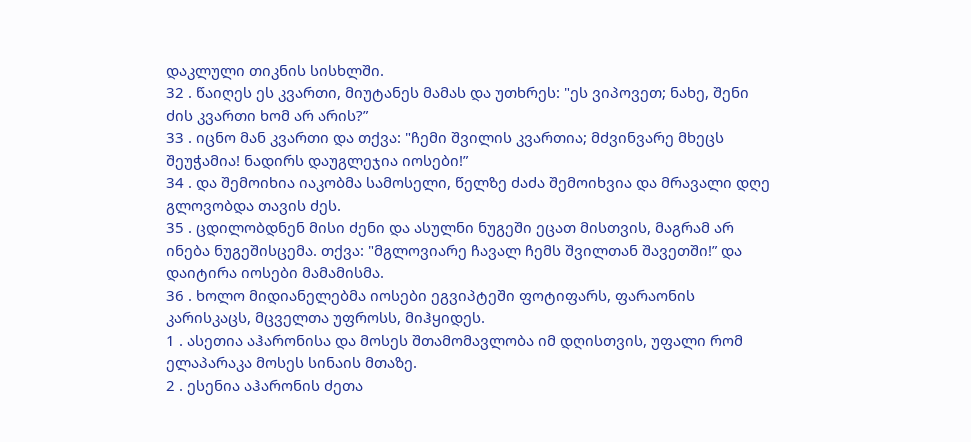დაკლული თიკნის სისხლში.
32 . წაიღეს ეს კვართი, მიუტანეს მამას და უთხრეს: "ეს ვიპოვეთ; ნახე, შენი ძის კვართი ხომ არ არის?”
33 . იცნო მან კვართი და თქვა: "ჩემი შვილის კვართია; მძვინვარე მხეცს შეუჭამია! ნადირს დაუგლეჯია იოსები!”
34 . და შემოიხია იაკობმა სამოსელი, წელზე ძაძა შემოიხვია და მრავალი დღე გლოვობდა თავის ძეს.
35 . ცდილობდნენ მისი ძენი და ასულნი ნუგეში ეცათ მისთვის, მაგრამ არ ინება ნუგეშისცემა. თქვა: "მგლოვიარე ჩავალ ჩემს შვილთან შავეთში!” და დაიტირა იოსები მამამისმა.
36 . ხოლო მიდიანელებმა იოსები ეგვიპტეში ფოტიფარს, ფარაონის კარისკაცს, მცველთა უფროსს, მიჰყიდეს.
1 . ასეთია აჰარონისა და მოსეს შთამომავლობა იმ დღისთვის, უფალი რომ ელაპარაკა მოსეს სინაის მთაზე.
2 . ესენია აჰარონის ძეთა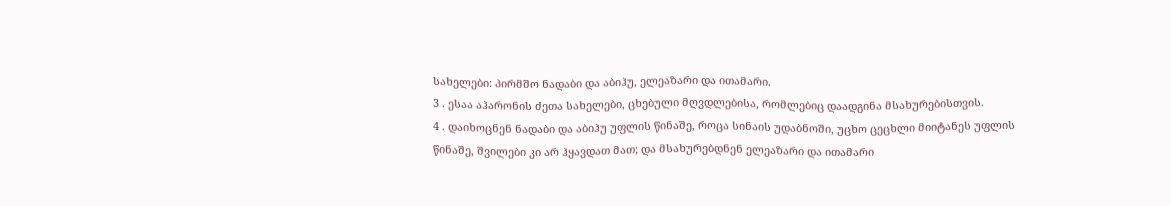სახელები: პირმშო ნადაბი და აბიჰუ, ელეაზარი და ითამარი.
3 . ესაა აჰარონის ძეთა სახელები, ცხებული მღვდლებისა, რომლებიც დაადგინა მსახურებისთვის.
4 . დაიხოცნენ ნადაბი და აბიჰუ უფლის წინაშე, როცა სინაის უდაბნოში, უცხო ცეცხლი მიიტანეს უფლის წინაშე, შვილები კი არ ჰყავდათ მათ; და მსახურებდნენ ელეაზარი და ითამარი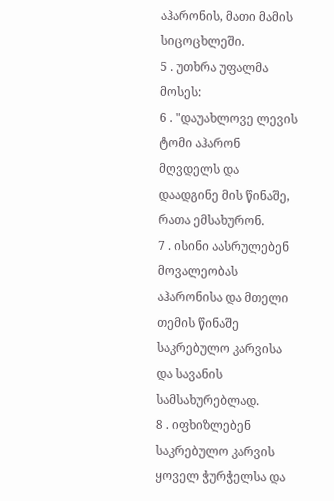აჰარონის, მათი მამის სიცოცხლეში.
5 . უთხრა უფალმა მოსეს:
6 . "დაუახლოვე ლევის ტომი აჰარონ მღვდელს და დაადგინე მის წინაშე, რათა ემსახურონ.
7 . ისინი აასრულებენ მოვალეობას აჰარონისა და მთელი თემის წინაშე საკრებულო კარვისა და სავანის სამსახურებლად.
8 . იფხიზლებენ საკრებულო კარვის ყოველ ჭურჭელსა და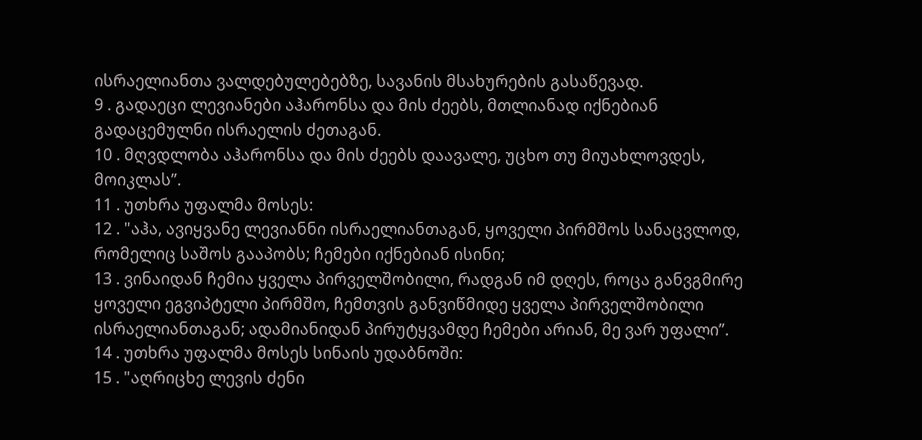ისრაელიანთა ვალდებულებებზე, სავანის მსახურების გასაწევად.
9 . გადაეცი ლევიანები აჰარონსა და მის ძეებს, მთლიანად იქნებიან გადაცემულნი ისრაელის ძეთაგან.
10 . მღვდლობა აჰარონსა და მის ძეებს დაავალე, უცხო თუ მიუახლოვდეს, მოიკლას”.
11 . უთხრა უფალმა მოსეს:
12 . "აჰა, ავიყვანე ლევიანნი ისრაელიანთაგან, ყოველი პირმშოს სანაცვლოდ, რომელიც საშოს გააპობს; ჩემები იქნებიან ისინი;
13 . ვინაიდან ჩემია ყველა პირველშობილი, რადგან იმ დღეს, როცა განვგმირე ყოველი ეგვიპტელი პირმშო, ჩემთვის განვიწმიდე ყველა პირველშობილი ისრაელიანთაგან; ადამიანიდან პირუტყვამდე ჩემები არიან, მე ვარ უფალი”.
14 . უთხრა უფალმა მოსეს სინაის უდაბნოში:
15 . "აღრიცხე ლევის ძენი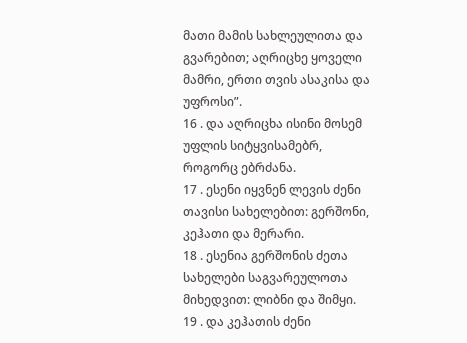მათი მამის სახლეულითა და გვარებით; აღრიცხე ყოველი მამრი, ერთი თვის ასაკისა და უფროსი”.
16 . და აღრიცხა ისინი მოსემ უფლის სიტყვისამებრ, როგორც ებრძანა.
17 . ესენი იყვნენ ლევის ძენი თავისი სახელებით: გერშონი, კეჰათი და მერარი.
18 . ესენია გერშონის ძეთა სახელები საგვარეულოთა მიხედვით: ლიბნი და შიმყი.
19 . და კეჰათის ძენი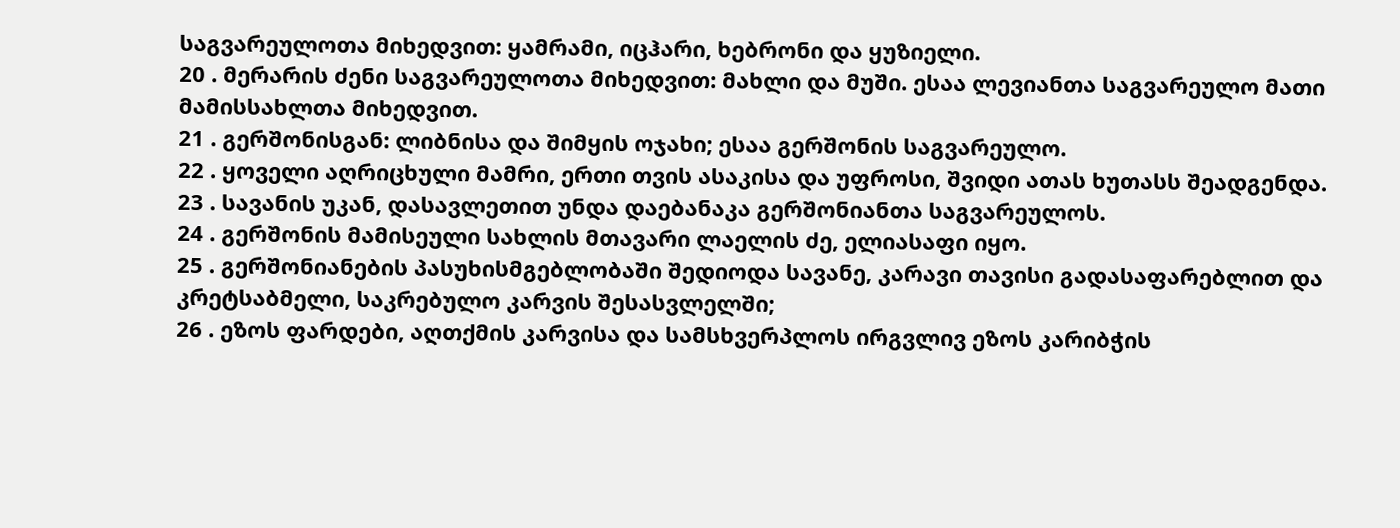საგვარეულოთა მიხედვით: ყამრამი, იცჰარი, ხებრონი და ყუზიელი.
20 . მერარის ძენი საგვარეულოთა მიხედვით: მახლი და მუში. ესაა ლევიანთა საგვარეულო მათი მამისსახლთა მიხედვით.
21 . გერშონისგან: ლიბნისა და შიმყის ოჯახი; ესაა გერშონის საგვარეულო.
22 . ყოველი აღრიცხული მამრი, ერთი თვის ასაკისა და უფროსი, შვიდი ათას ხუთასს შეადგენდა.
23 . სავანის უკან, დასავლეთით უნდა დაებანაკა გერშონიანთა საგვარეულოს.
24 . გერშონის მამისეული სახლის მთავარი ლაელის ძე, ელიასაფი იყო.
25 . გერშონიანების პასუხისმგებლობაში შედიოდა სავანე, კარავი თავისი გადასაფარებლით და კრეტსაბმელი, საკრებულო კარვის შესასვლელში;
26 . ეზოს ფარდები, აღთქმის კარვისა და სამსხვერპლოს ირგვლივ ეზოს კარიბჭის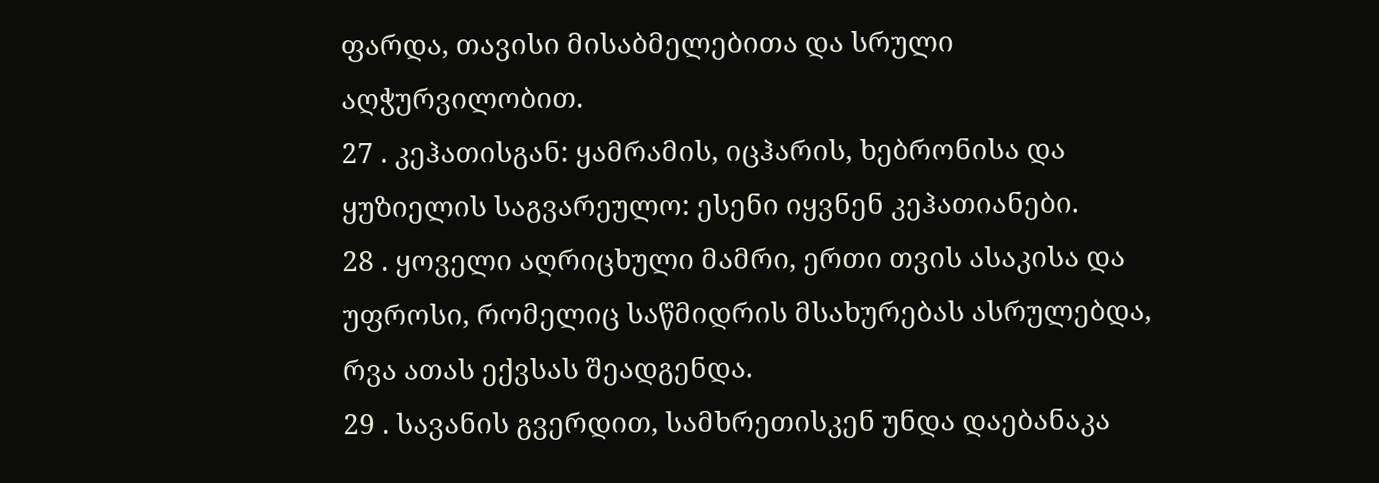ფარდა, თავისი მისაბმელებითა და სრული აღჭურვილობით.
27 . კეჰათისგან: ყამრამის, იცჰარის, ხებრონისა და ყუზიელის საგვარეულო: ესენი იყვნენ კეჰათიანები.
28 . ყოველი აღრიცხული მამრი, ერთი თვის ასაკისა და უფროსი, რომელიც საწმიდრის მსახურებას ასრულებდა, რვა ათას ექვსას შეადგენდა.
29 . სავანის გვერდით, სამხრეთისკენ უნდა დაებანაკა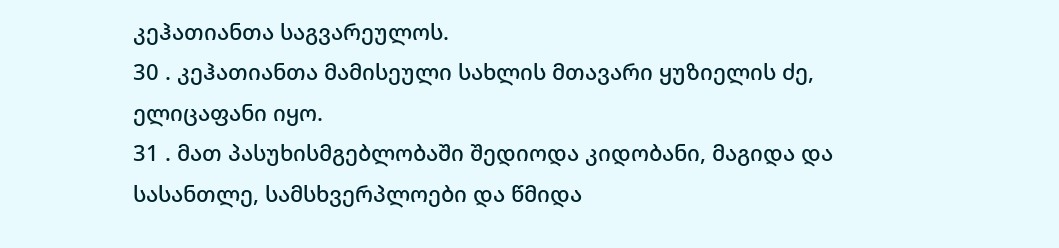კეჰათიანთა საგვარეულოს.
30 . კეჰათიანთა მამისეული სახლის მთავარი ყუზიელის ძე, ელიცაფანი იყო.
31 . მათ პასუხისმგებლობაში შედიოდა კიდობანი, მაგიდა და სასანთლე, სამსხვერპლოები და წმიდა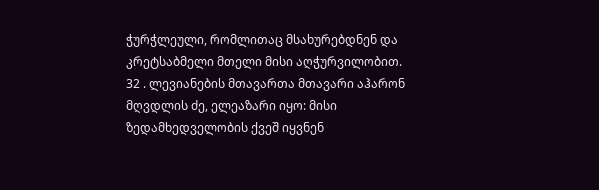ჭურჭლეული, რომლითაც მსახურებდნენ და კრეტსაბმელი მთელი მისი აღჭურვილობით.
32 . ლევიანების მთავართა მთავარი აჰარონ მღვდლის ძე, ელეაზარი იყო: მისი ზედამხედველობის ქვეშ იყვნენ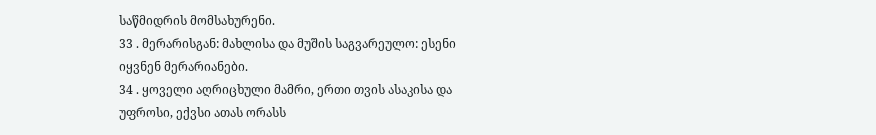საწმიდრის მომსახურენი.
33 . მერარისგან: მახლისა და მუშის საგვარეულო: ესენი იყვნენ მერარიანები.
34 . ყოველი აღრიცხული მამრი, ერთი თვის ასაკისა და უფროსი, ექვსი ათას ორასს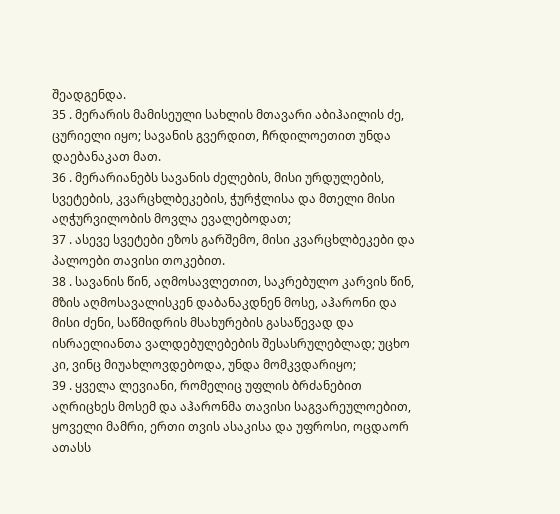შეადგენდა.
35 . მერარის მამისეული სახლის მთავარი აბიჰაილის ძე, ცურიელი იყო; სავანის გვერდით, ჩრდილოეთით უნდა დაებანაკათ მათ.
36 . მერარიანებს სავანის ძელების, მისი ურდულების, სვეტების, კვარცხლბეკების, ჭურჭლისა და მთელი მისი აღჭურვილობის მოვლა ევალებოდათ;
37 . ასევე სვეტები ეზოს გარშემო, მისი კვარცხლბეკები და პალოები თავისი თოკებით.
38 . სავანის წინ, აღმოსავლეთით, საკრებულო კარვის წინ, მზის აღმოსავალისკენ დაბანაკდნენ მოსე, აჰარონი და მისი ძენი, საწმიდრის მსახურების გასაწევად და ისრაელიანთა ვალდებულებების შესასრულებლად; უცხო კი, ვინც მიუახლოვდებოდა, უნდა მომკვდარიყო;
39 . ყველა ლევიანი, რომელიც უფლის ბრძანებით აღრიცხეს მოსემ და აჰარონმა თავისი საგვარეულოებით, ყოველი მამრი, ერთი თვის ასაკისა და უფროსი, ოცდაორ ათასს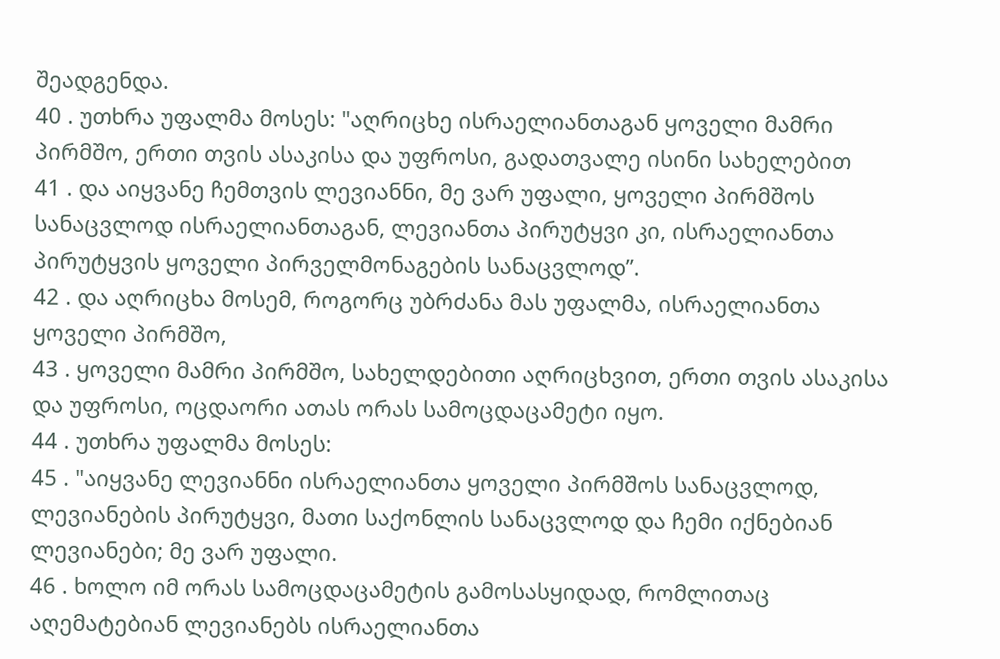შეადგენდა.
40 . უთხრა უფალმა მოსეს: "აღრიცხე ისრაელიანთაგან ყოველი მამრი პირმშო, ერთი თვის ასაკისა და უფროსი, გადათვალე ისინი სახელებით
41 . და აიყვანე ჩემთვის ლევიანნი, მე ვარ უფალი, ყოველი პირმშოს სანაცვლოდ ისრაელიანთაგან, ლევიანთა პირუტყვი კი, ისრაელიანთა პირუტყვის ყოველი პირველმონაგების სანაცვლოდ”.
42 . და აღრიცხა მოსემ, როგორც უბრძანა მას უფალმა, ისრაელიანთა ყოველი პირმშო,
43 . ყოველი მამრი პირმშო, სახელდებითი აღრიცხვით, ერთი თვის ასაკისა და უფროსი, ოცდაორი ათას ორას სამოცდაცამეტი იყო.
44 . უთხრა უფალმა მოსეს:
45 . "აიყვანე ლევიანნი ისრაელიანთა ყოველი პირმშოს სანაცვლოდ, ლევიანების პირუტყვი, მათი საქონლის სანაცვლოდ და ჩემი იქნებიან ლევიანები; მე ვარ უფალი.
46 . ხოლო იმ ორას სამოცდაცამეტის გამოსასყიდად, რომლითაც აღემატებიან ლევიანებს ისრაელიანთა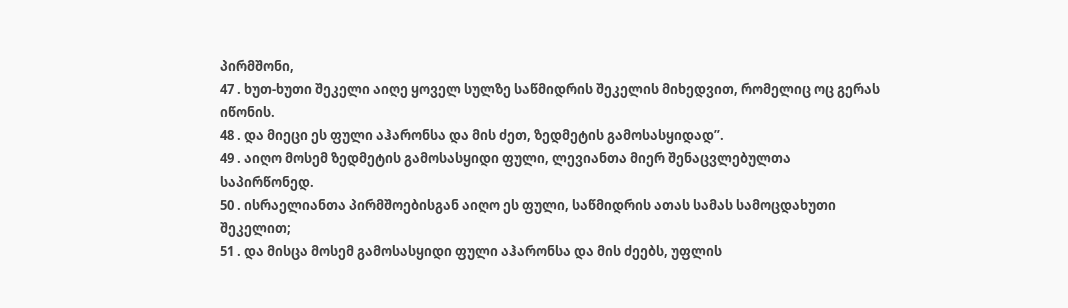პირმშონი,
47 . ხუთ-ხუთი შეკელი აიღე ყოველ სულზე საწმიდრის შეკელის მიხედვით, რომელიც ოც გერას იწონის.
48 . და მიეცი ეს ფული აჰარონსა და მის ძეთ, ზედმეტის გამოსასყიდად”.
49 . აიღო მოსემ ზედმეტის გამოსასყიდი ფული, ლევიანთა მიერ შენაცვლებულთა საპირწონედ.
50 . ისრაელიანთა პირმშოებისგან აიღო ეს ფული, საწმიდრის ათას სამას სამოცდახუთი შეკელით;
51 . და მისცა მოსემ გამოსასყიდი ფული აჰარონსა და მის ძეებს, უფლის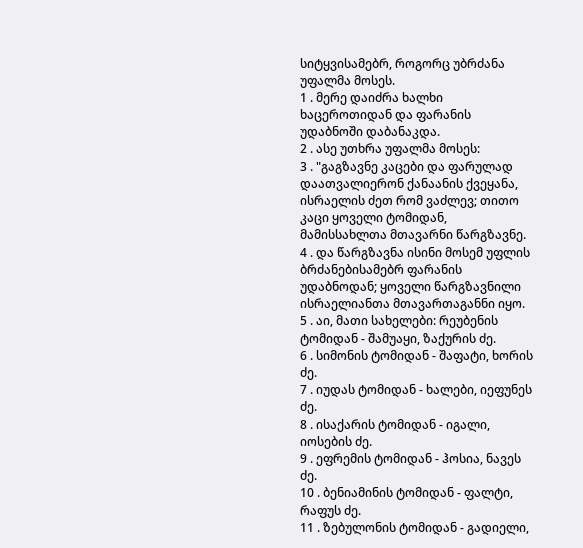სიტყვისამებრ, როგორც უბრძანა უფალმა მოსეს.
1 . მერე დაიძრა ხალხი ხაცეროთიდან და ფარანის უდაბნოში დაბანაკდა.
2 . ასე უთხრა უფალმა მოსეს:
3 . "გაგზავნე კაცები და ფარულად დაათვალიერონ ქანაანის ქვეყანა, ისრაელის ძეთ რომ ვაძლევ; თითო კაცი ყოველი ტომიდან, მამისსახლთა მთავარნი წარგზავნე.
4 . და წარგზავნა ისინი მოსემ უფლის ბრძანებისამებრ ფარანის უდაბნოდან; ყოველი წარგზავნილი ისრაელიანთა მთავართაგანნი იყო.
5 . აი, მათი სახელები: რეუბენის ტომიდან - შამუაყი, ზაქურის ძე.
6 . სიმონის ტომიდან - შაფატი, ხორის ძე.
7 . იუდას ტომიდან - ხალები, იეფუნეს ძე.
8 . ისაქარის ტომიდან - იგალი, იოსების ძე.
9 . ეფრემის ტომიდან - ჰოსია, ნავეს ძე.
10 . ბენიამინის ტომიდან - ფალტი, რაფუს ძე.
11 . ზებულონის ტომიდან - გადიელი,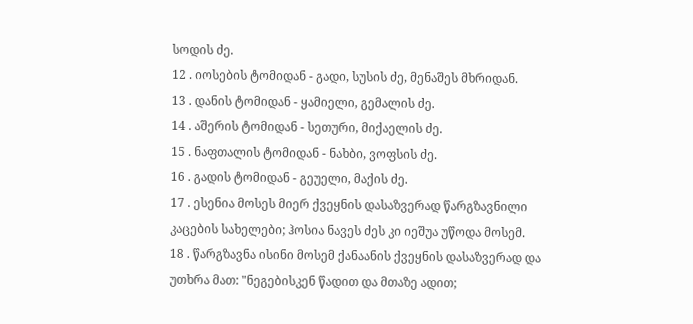სოდის ძე.
12 . იოსების ტომიდან - გადი, სუსის ძე, მენაშეს მხრიდან.
13 . დანის ტომიდან - ყამიელი, გემალის ძე.
14 . აშერის ტომიდან - სეთური, მიქაელის ძე.
15 . ნაფთალის ტომიდან - ნახბი, ვოფსის ძე.
16 . გადის ტომიდან - გეუელი, მაქის ძე.
17 . ესენია მოსეს მიერ ქვეყნის დასაზვერად წარგზავნილი კაცების სახელები; ჰოსია ნავეს ძეს კი იეშუა უწოდა მოსემ.
18 . წარგზავნა ისინი მოსემ ქანაანის ქვეყნის დასაზვერად და უთხრა მათ: "ნეგებისკენ წადით და მთაზე ადით;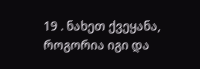19 . ნახეთ ქვეყანა, როგორია იგი და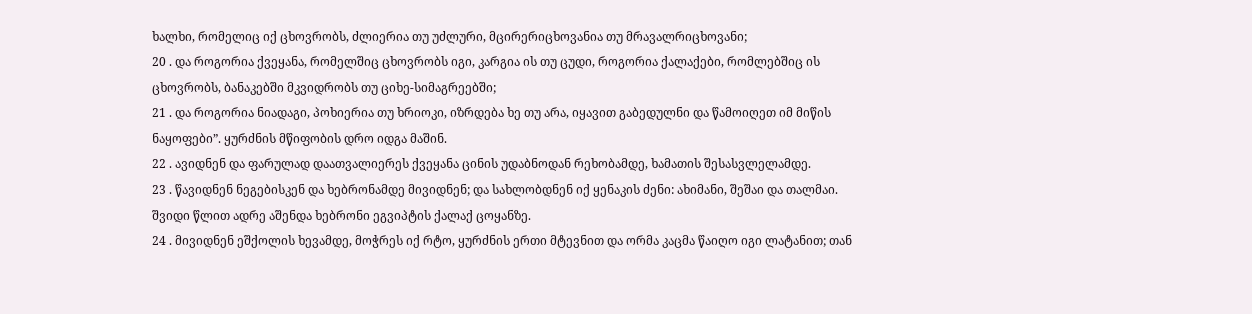ხალხი, რომელიც იქ ცხოვრობს, ძლიერია თუ უძლური, მცირერიცხოვანია თუ მრავალრიცხოვანი;
20 . და როგორია ქვეყანა, რომელშიც ცხოვრობს იგი, კარგია ის თუ ცუდი, როგორია ქალაქები, რომლებშიც ის ცხოვრობს, ბანაკებში მკვიდრობს თუ ციხე-სიმაგრეებში;
21 . და როგორია ნიადაგი, პოხიერია თუ ხრიოკი, იზრდება ხე თუ არა, იყავით გაბედულნი და წამოიღეთ იმ მიწის ნაყოფები”. ყურძნის მწიფობის დრო იდგა მაშინ.
22 . ავიდნენ და ფარულად დაათვალიერეს ქვეყანა ცინის უდაბნოდან რეხობამდე, ხამათის შესასვლელამდე.
23 . წავიდნენ ნეგებისკენ და ხებრონამდე მივიდნენ; და სახლობდნენ იქ ყენაკის ძენი: ახიმანი, შეშაი და თალმაი. შვიდი წლით ადრე აშენდა ხებრონი ეგვიპტის ქალაქ ცოყანზე.
24 . მივიდნენ ეშქოლის ხევამდე, მოჭრეს იქ რტო, ყურძნის ერთი მტევნით და ორმა კაცმა წაიღო იგი ლატანით; თან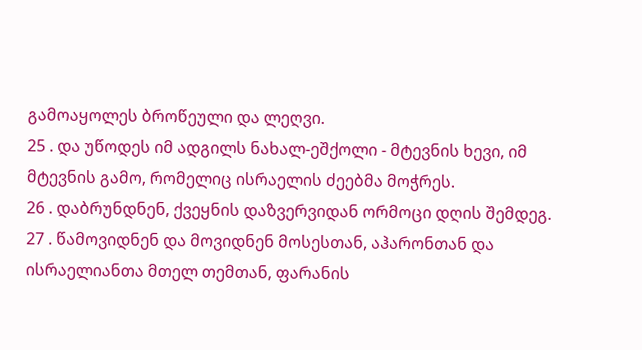გამოაყოლეს ბროწეული და ლეღვი.
25 . და უწოდეს იმ ადგილს ნახალ-ეშქოლი - მტევნის ხევი, იმ მტევნის გამო, რომელიც ისრაელის ძეებმა მოჭრეს.
26 . დაბრუნდნენ, ქვეყნის დაზვერვიდან ორმოცი დღის შემდეგ.
27 . წამოვიდნენ და მოვიდნენ მოსესთან, აჰარონთან და ისრაელიანთა მთელ თემთან, ფარანის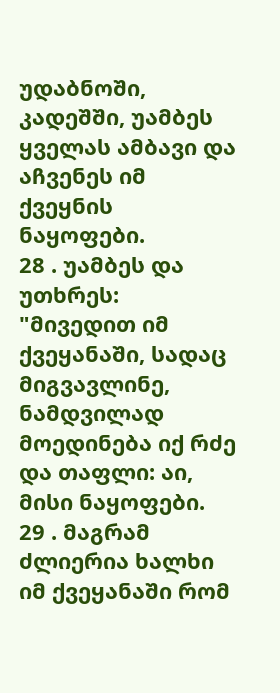უდაბნოში, კადეშში, უამბეს ყველას ამბავი და აჩვენეს იმ ქვეყნის ნაყოფები.
28 . უამბეს და უთხრეს: "მივედით იმ ქვეყანაში, სადაც მიგვავლინე, ნამდვილად მოედინება იქ რძე და თაფლი: აი, მისი ნაყოფები.
29 . მაგრამ ძლიერია ხალხი იმ ქვეყანაში რომ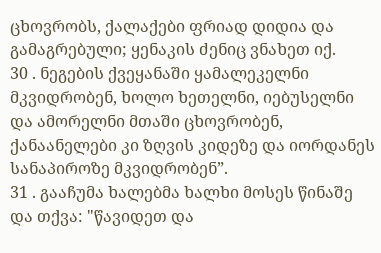ცხოვრობს, ქალაქები ფრიად დიდია და გამაგრებული; ყენაკის ძენიც ვნახეთ იქ.
30 . ნეგების ქვეყანაში ყამალეკელნი მკვიდრობენ, ხოლო ხეთელნი, იებუსელნი და ამორელნი მთაში ცხოვრობენ, ქანაანელები კი ზღვის კიდეზე და იორდანეს სანაპიროზე მკვიდრობენ”.
31 . გააჩუმა ხალებმა ხალხი მოსეს წინაშე და თქვა: "წავიდეთ და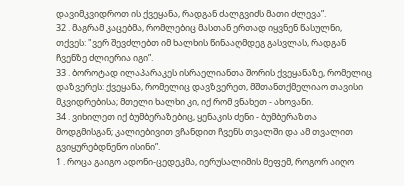დავიმკვიდროთ ის ქვეყანა, რადგან ძალგვიძს მათი ძლევა”.
32 . მაგრამ კაცებმა, რომლებიც მასთან ერთად იყვნენ წასულნი, თქვეს: "ვერ შევძლებთ იმ ხალხის წინააღმდეგ გასვლას, რადგან ჩვენზე ძლიერია იგი”.
33 . ბოროტად ილაპარაკეს ისრაელიანთა შორის ქვეყანაზე, რომელიც დაზვერეს: ქვეყანა, რომელიც დავზვერეთ, მშთანთქმელიაო თავისი მკვიდრებისა; მთელი ხალხი კი, იქ რომ ვნახეთ - ახოვანი.
34 . ვიხილეთ იქ ბუმბერაზებიც, ყენაკის ძენი - ბუმბერაზთა მოდგმისგან; კალიებივით ვჩანდით ჩვენს თვალში და ამ თვალით გვიყურებდნენო ისინი”.
1 . როცა გაიგო ადონი-ცედეკმა, იერუსალიმის მეფემ, როგორ აიღო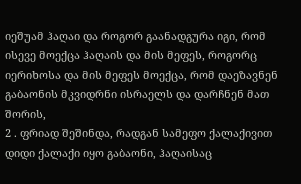იეშუამ ჰაღაი და როგორ გაანადგურა იგი, რომ ისევე მოექცა ჰაღაის და მის მეფეს, როგორც იერიხოსა და მის მეფეს მოექცა, რომ დაეზავნენ გაბაონის მკვიდრნი ისრაელს და დარჩნენ მათ შორის,
2 . ფრიად შეშინდა, რადგან სამეფო ქალაქივით დიდი ქალაქი იყო გაბაონი, ჰაღაისაც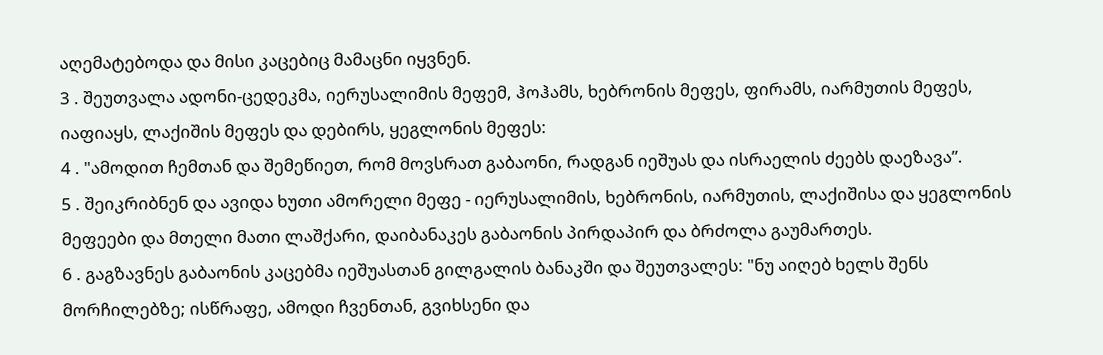აღემატებოდა და მისი კაცებიც მამაცნი იყვნენ.
3 . შეუთვალა ადონი-ცედეკმა, იერუსალიმის მეფემ, ჰოჰამს, ხებრონის მეფეს, ფირამს, იარმუთის მეფეს, იაფიაყს, ლაქიშის მეფეს და დებირს, ყეგლონის მეფეს:
4 . "ამოდით ჩემთან და შემეწიეთ, რომ მოვსრათ გაბაონი, რადგან იეშუას და ისრაელის ძეებს დაეზავა”.
5 . შეიკრიბნენ და ავიდა ხუთი ამორელი მეფე - იერუსალიმის, ხებრონის, იარმუთის, ლაქიშისა და ყეგლონის მეფეები და მთელი მათი ლაშქარი, დაიბანაკეს გაბაონის პირდაპირ და ბრძოლა გაუმართეს.
6 . გაგზავნეს გაბაონის კაცებმა იეშუასთან გილგალის ბანაკში და შეუთვალეს: "ნუ აიღებ ხელს შენს მორჩილებზე; ისწრაფე, ამოდი ჩვენთან, გვიხსენი და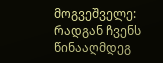მოგვეშველე: რადგან ჩვენს წინააღმდეგ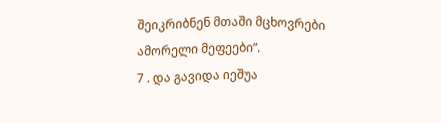შეიკრიბნენ მთაში მცხოვრები ამორელი მეფეები”.
7 . და გავიდა იეშუა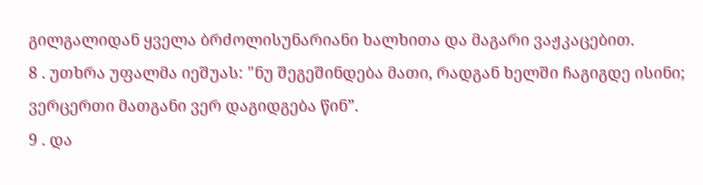გილგალიდან ყველა ბრძოლისუნარიანი ხალხითა და მაგარი ვაჟკაცებით.
8 . უთხრა უფალმა იეშუას: "ნუ შეგეშინდება მათი, რადგან ხელში ჩაგიგდე ისინი; ვერცერთი მათგანი ვერ დაგიდგება წინ”.
9 . და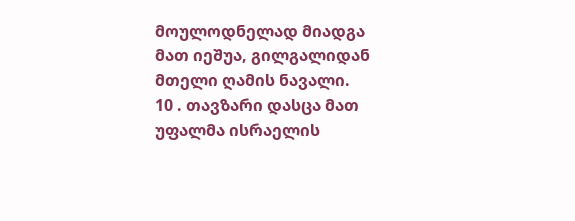მოულოდნელად მიადგა მათ იეშუა, გილგალიდან მთელი ღამის ნავალი.
10 . თავზარი დასცა მათ უფალმა ისრაელის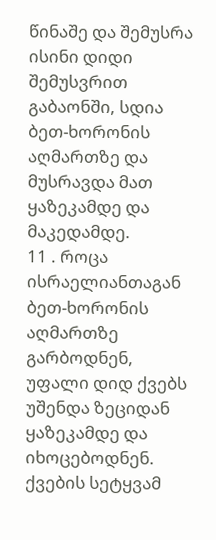წინაშე და შემუსრა ისინი დიდი შემუსვრით გაბაონში, სდია ბეთ-ხორონის აღმართზე და მუსრავდა მათ ყაზეკამდე და მაკედამდე.
11 . როცა ისრაელიანთაგან ბეთ-ხორონის აღმართზე გარბოდნენ, უფალი დიდ ქვებს უშენდა ზეციდან ყაზეკამდე და იხოცებოდნენ. ქვების სეტყვამ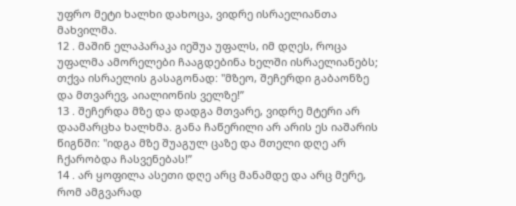უფრო მეტი ხალხი დახოცა, ვიდრე ისრაელიანთა მახვილმა.
12 . მაშინ ელაპარაკა იეშუა უფალს, იმ დღეს, როცა უფალმა ამორელები ჩააგდებინა ხელში ისრაელიანებს; თქვა ისრაელის გასაგონად: "მზეო, შეჩერდი გაბაონზე და მთვარევ, აიალიონის ველზე!”
13 . შეჩერდა მზე და დადგა მთვარე, ვიდრე მტერი არ დაამარცხა ხალხმა. განა ჩაწერილი არ არის ეს იაშარის წიგნში: "იდგა მზე შუაგულ ცაზე და მთელი დღე არ ჩქარობდა ჩასვენებას!”
14 . არ ყოფილა ასეთი დღე არც მანამდე და არც მერე, რომ ამგვარად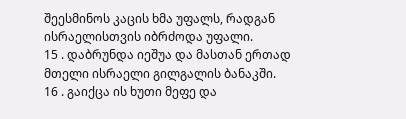შეესმინოს კაცის ხმა უფალს, რადგან ისრაელისთვის იბრძოდა უფალი.
15 . დაბრუნდა იეშუა და მასთან ერთად მთელი ისრაელი გილგალის ბანაკში.
16 . გაიქცა ის ხუთი მეფე და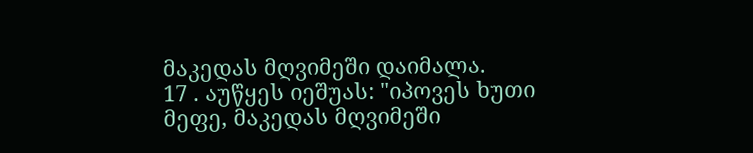მაკედას მღვიმეში დაიმალა.
17 . აუწყეს იეშუას: "იპოვეს ხუთი მეფე, მაკედას მღვიმეში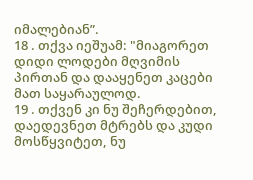იმალებიან”.
18 . თქვა იეშუამ: "მიაგორეთ დიდი ლოდები მღვიმის პირთან და დააყენეთ კაცები მათ საყარაულოდ.
19 . თქვენ კი ნუ შეჩერდებით, დაედევნეთ მტრებს და კუდი მოსწყვიტეთ, ნუ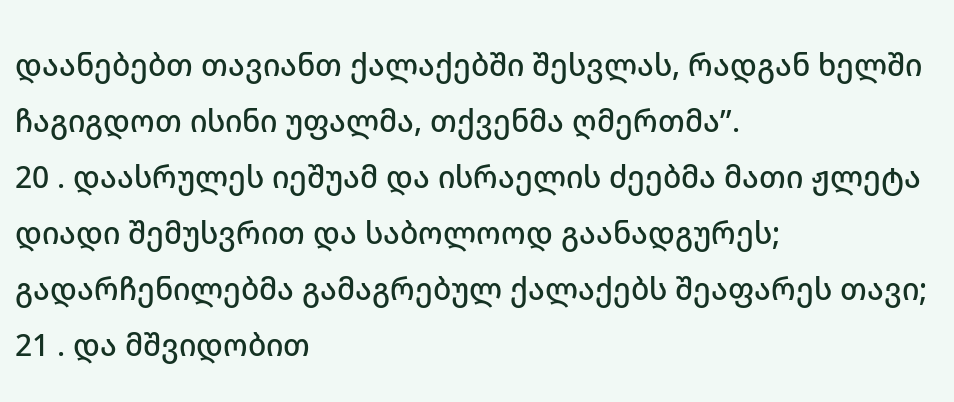დაანებებთ თავიანთ ქალაქებში შესვლას, რადგან ხელში ჩაგიგდოთ ისინი უფალმა, თქვენმა ღმერთმა”.
20 . დაასრულეს იეშუამ და ისრაელის ძეებმა მათი ჟლეტა დიადი შემუსვრით და საბოლოოდ გაანადგურეს; გადარჩენილებმა გამაგრებულ ქალაქებს შეაფარეს თავი;
21 . და მშვიდობით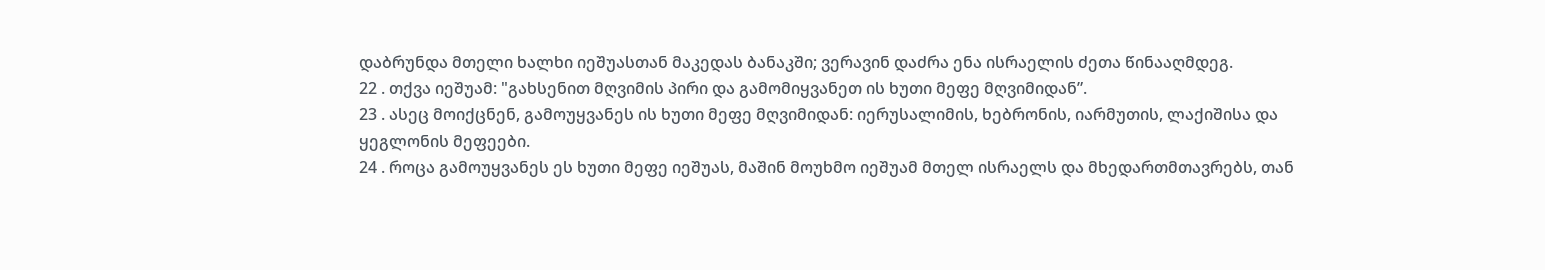დაბრუნდა მთელი ხალხი იეშუასთან მაკედას ბანაკში; ვერავინ დაძრა ენა ისრაელის ძეთა წინააღმდეგ.
22 . თქვა იეშუამ: "გახსენით მღვიმის პირი და გამომიყვანეთ ის ხუთი მეფე მღვიმიდან”.
23 . ასეც მოიქცნენ, გამოუყვანეს ის ხუთი მეფე მღვიმიდან: იერუსალიმის, ხებრონის, იარმუთის, ლაქიშისა და ყეგლონის მეფეები.
24 . როცა გამოუყვანეს ეს ხუთი მეფე იეშუას, მაშინ მოუხმო იეშუამ მთელ ისრაელს და მხედართმთავრებს, თან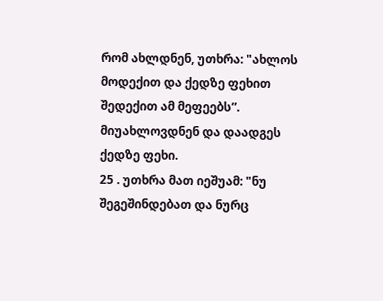რომ ახლდნენ, უთხრა: "ახლოს მოდექით და ქედზე ფეხით შედექით ამ მეფეებს”. მიუახლოვდნენ და დაადგეს ქედზე ფეხი.
25 . უთხრა მათ იეშუამ: "ნუ შეგეშინდებათ და ნურც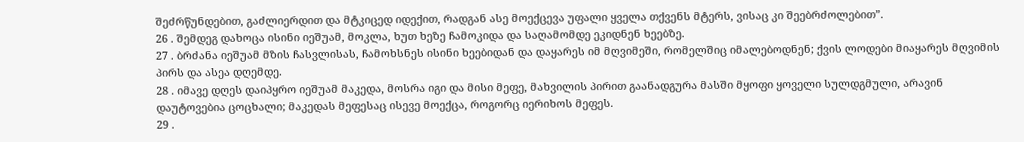შეძრწუნდებით, გაძლიერდით და მტკიცედ იდექით, რადგან ასე მოექცევა უფალი ყველა თქვენს მტერს, ვისაც კი შეებრძოლებით”.
26 . შემდეგ დახოცა ისინი იეშუამ, მოკლა, ხუთ ხეზე ჩამოკიდა და საღამომდე ეკიდნენ ხეებზე.
27 . ბრძანა იეშუამ მზის ჩასვლისას, ჩამოხსნეს ისინი ხეებიდან და დაყარეს იმ მღვიმეში, რომელშიც იმალებოდნენ; ქვის ლოდები მიაყარეს მღვიმის პირს და ასეა დღემდე.
28 . იმავე დღეს დაიპყრო იეშუამ მაკედა, მოსრა იგი და მისი მეფე, მახვილის პირით გაანადგურა მასში მყოფი ყოველი სულდგმული, არავინ დაუტოვებია ცოცხალი; მაკედას მეფესაც ისევე მოექცა, როგორც იერიხოს მეფეს.
29 .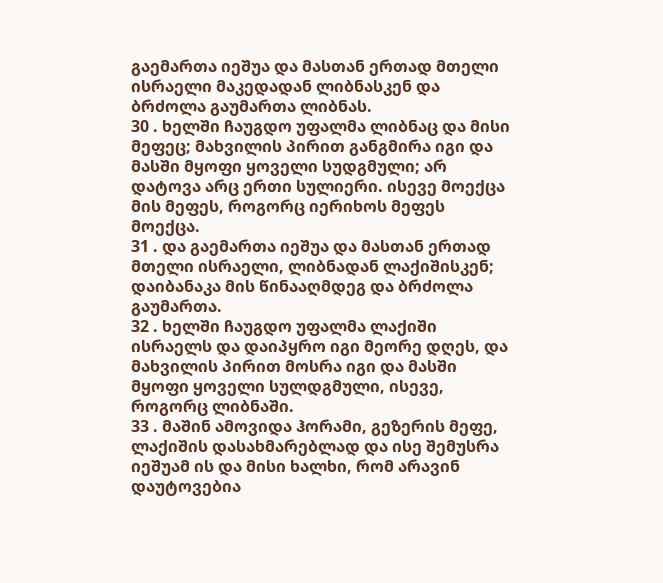გაემართა იეშუა და მასთან ერთად მთელი ისრაელი მაკედადან ლიბნასკენ და ბრძოლა გაუმართა ლიბნას.
30 . ხელში ჩაუგდო უფალმა ლიბნაც და მისი მეფეც; მახვილის პირით განგმირა იგი და მასში მყოფი ყოველი სუდგმული; არ დატოვა არც ერთი სულიერი. ისევე მოექცა მის მეფეს, როგორც იერიხოს მეფეს მოექცა.
31 . და გაემართა იეშუა და მასთან ერთად მთელი ისრაელი, ლიბნადან ლაქიშისკენ; დაიბანაკა მის წინააღმდეგ და ბრძოლა გაუმართა.
32 . ხელში ჩაუგდო უფალმა ლაქიში ისრაელს და დაიპყრო იგი მეორე დღეს, და მახვილის პირით მოსრა იგი და მასში მყოფი ყოველი სულდგმული, ისევე, როგორც ლიბნაში.
33 . მაშინ ამოვიდა ჰორამი, გეზერის მეფე, ლაქიშის დასახმარებლად და ისე შემუსრა იეშუამ ის და მისი ხალხი, რომ არავინ დაუტოვებია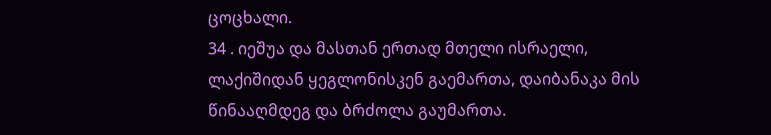ცოცხალი.
34 . იეშუა და მასთან ერთად მთელი ისრაელი, ლაქიშიდან ყეგლონისკენ გაემართა, დაიბანაკა მის წინააღმდეგ და ბრძოლა გაუმართა.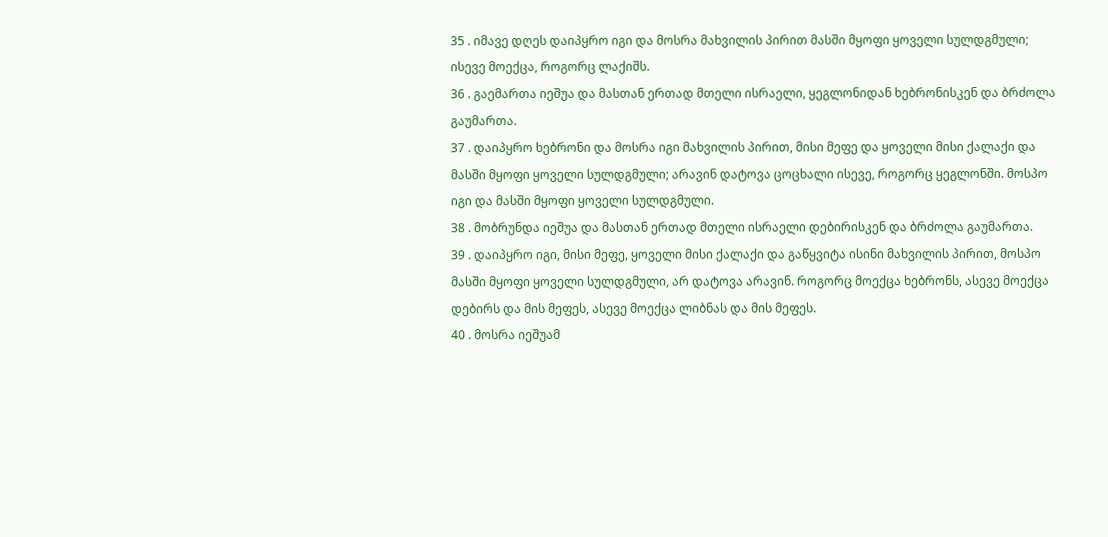35 . იმავე დღეს დაიპყრო იგი და მოსრა მახვილის პირით მასში მყოფი ყოველი სულდგმული; ისევე მოექცა, როგორც ლაქიშს.
36 . გაემართა იეშუა და მასთან ერთად მთელი ისრაელი, ყეგლონიდან ხებრონისკენ და ბრძოლა გაუმართა.
37 . დაიპყრო ხებრონი და მოსრა იგი მახვილის პირით, მისი მეფე და ყოველი მისი ქალაქი და მასში მყოფი ყოველი სულდგმული; არავინ დატოვა ცოცხალი ისევე, როგორც ყეგლონში. მოსპო იგი და მასში მყოფი ყოველი სულდგმული.
38 . მობრუნდა იეშუა და მასთან ერთად მთელი ისრაელი დებირისკენ და ბრძოლა გაუმართა.
39 . დაიპყრო იგი, მისი მეფე, ყოველი მისი ქალაქი და გაწყვიტა ისინი მახვილის პირით, მოსპო მასში მყოფი ყოველი სულდგმული, არ დატოვა არავინ. როგორც მოექცა ხებრონს, ასევე მოექცა დებირს და მის მეფეს, ასევე მოექცა ლიბნას და მის მეფეს.
40 . მოსრა იეშუამ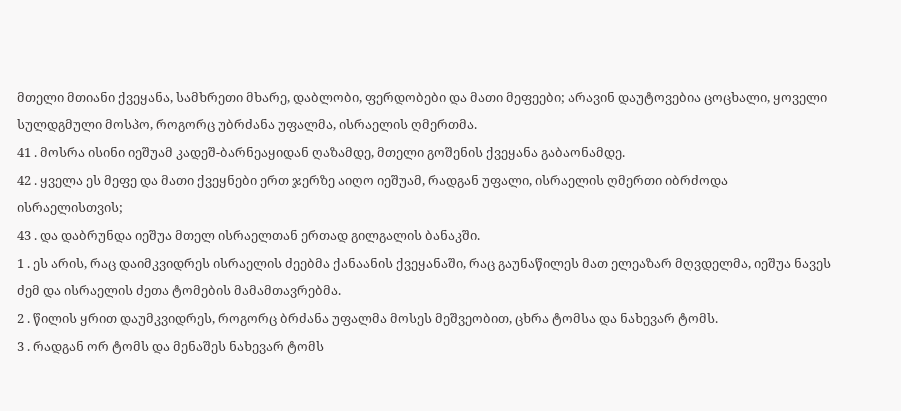მთელი მთიანი ქვეყანა, სამხრეთი მხარე, დაბლობი, ფერდობები და მათი მეფეები; არავინ დაუტოვებია ცოცხალი, ყოველი სულდგმული მოსპო, როგორც უბრძანა უფალმა, ისრაელის ღმერთმა.
41 . მოსრა ისინი იეშუამ კადეშ-ბარნეაყიდან ღაზამდე, მთელი გოშენის ქვეყანა გაბაონამდე.
42 . ყველა ეს მეფე და მათი ქვეყნები ერთ ჯერზე აიღო იეშუამ, რადგან უფალი, ისრაელის ღმერთი იბრძოდა ისრაელისთვის;
43 . და დაბრუნდა იეშუა მთელ ისრაელთან ერთად გილგალის ბანაკში.
1 . ეს არის, რაც დაიმკვიდრეს ისრაელის ძეებმა ქანაანის ქვეყანაში, რაც გაუნაწილეს მათ ელეაზარ მღვდელმა, იეშუა ნავეს ძემ და ისრაელის ძეთა ტომების მამამთავრებმა.
2 . წილის ყრით დაუმკვიდრეს, როგორც ბრძანა უფალმა მოსეს მეშვეობით, ცხრა ტომსა და ნახევარ ტომს.
3 . რადგან ორ ტომს და მენაშეს ნახევარ ტომს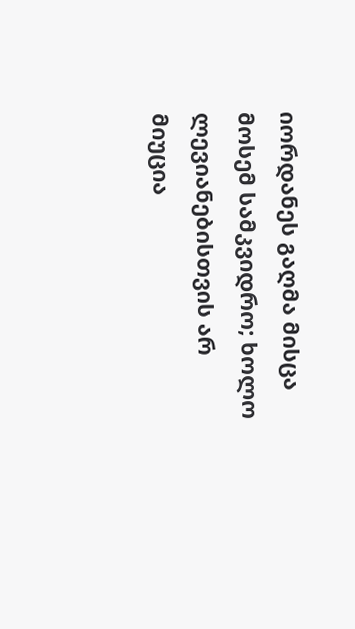იორდანეს გაღმა მისცა მოსემ სამკვიდრო; ხოლო ლევიანებისთვის არ მიუცია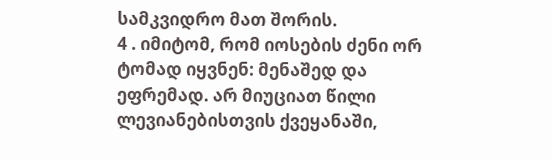სამკვიდრო მათ შორის.
4 . იმიტომ, რომ იოსების ძენი ორ ტომად იყვნენ: მენაშედ და ეფრემად. არ მიუციათ წილი ლევიანებისთვის ქვეყანაში,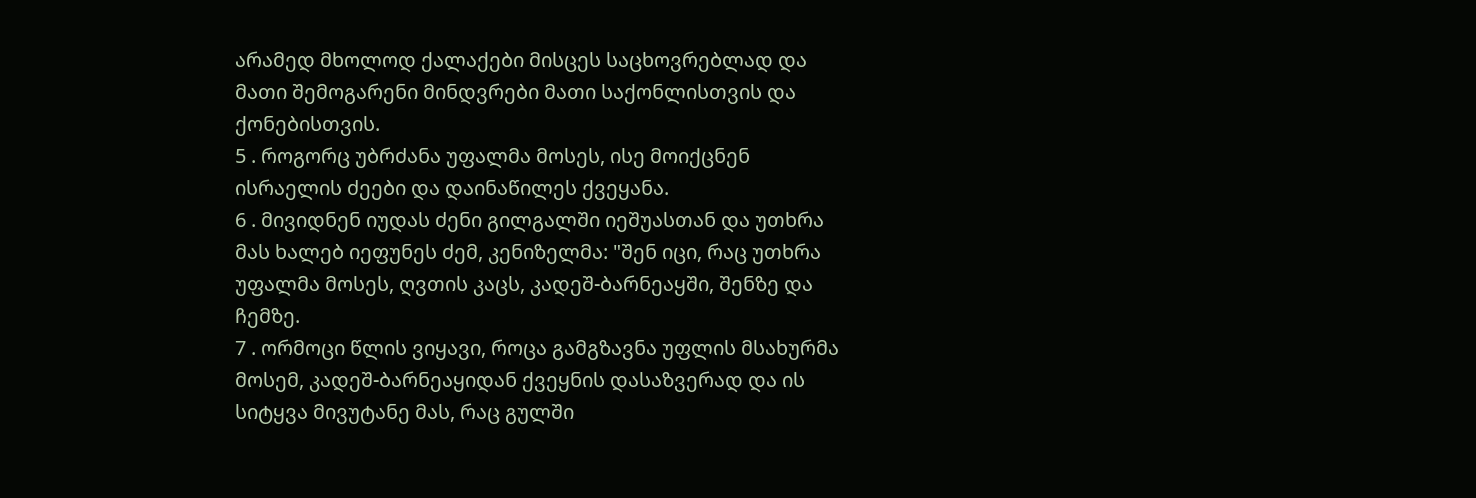არამედ მხოლოდ ქალაქები მისცეს საცხოვრებლად და მათი შემოგარენი მინდვრები მათი საქონლისთვის და ქონებისთვის.
5 . როგორც უბრძანა უფალმა მოსეს, ისე მოიქცნენ ისრაელის ძეები და დაინაწილეს ქვეყანა.
6 . მივიდნენ იუდას ძენი გილგალში იეშუასთან და უთხრა მას ხალებ იეფუნეს ძემ, კენიზელმა: "შენ იცი, რაც უთხრა უფალმა მოსეს, ღვთის კაცს, კადეშ-ბარნეაყში, შენზე და ჩემზე.
7 . ორმოცი წლის ვიყავი, როცა გამგზავნა უფლის მსახურმა მოსემ, კადეშ-ბარნეაყიდან ქვეყნის დასაზვერად და ის სიტყვა მივუტანე მას, რაც გულში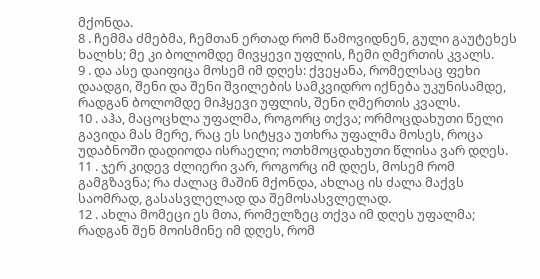მქონდა.
8 . ჩემმა ძმებმა, ჩემთან ერთად რომ წამოვიდნენ, გული გაუტეხეს ხალხს; მე კი ბოლომდე მივყევი უფლის, ჩემი ღმერთის კვალს.
9 . და ასე დაიფიცა მოსემ იმ დღეს: ქვეყანა, რომელსაც ფეხი დაადგი, შენი და შენი შვილების სამკვიდრო იქნება უკუნისამდე, რადგან ბოლომდე მიჰყევი უფლის, შენი ღმერთის კვალს.
10 . აჰა, მაცოცხლა უფალმა, როგორც თქვა; ორმოცდახუთი წელი გავიდა მას მერე, რაც ეს სიტყვა უთხრა უფალმა მოსეს, როცა უდაბნოში დადიოდა ისრაელი; ოთხმოცდახუთი წლისა ვარ დღეს.
11 . ჯერ კიდევ ძლიერი ვარ, როგორც იმ დღეს, მოსემ რომ გამგზავნა; რა ძალაც მაშინ მქონდა, ახლაც ის ძალა მაქვს საომრად, გასასვლელად და შემოსასვლელად.
12 . ახლა მომეცი ეს მთა, რომელზეც თქვა იმ დღეს უფალმა; რადგან შენ მოისმინე იმ დღეს, რომ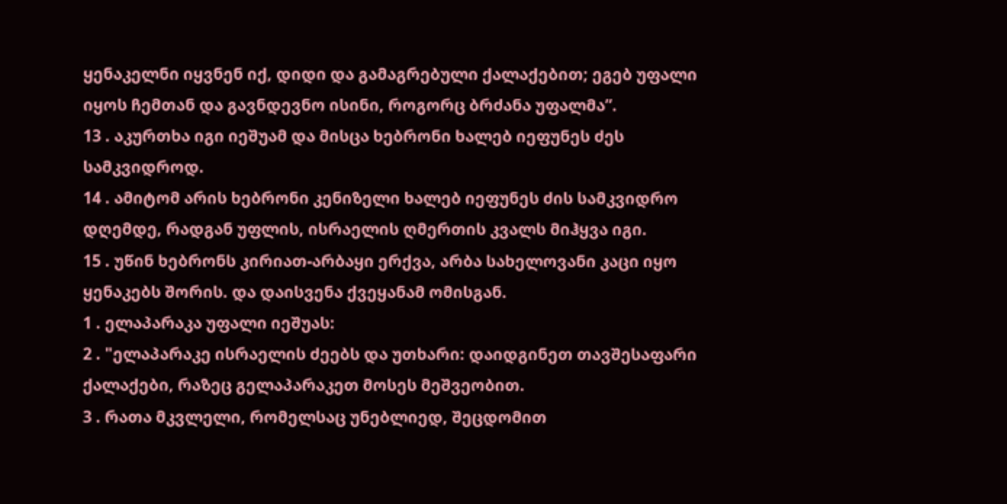ყენაკელნი იყვნენ იქ, დიდი და გამაგრებული ქალაქებით; ეგებ უფალი იყოს ჩემთან და გავნდევნო ისინი, როგორც ბრძანა უფალმა”.
13 . აკურთხა იგი იეშუამ და მისცა ხებრონი ხალებ იეფუნეს ძეს სამკვიდროდ.
14 . ამიტომ არის ხებრონი კენიზელი ხალებ იეფუნეს ძის სამკვიდრო დღემდე, რადგან უფლის, ისრაელის ღმერთის კვალს მიჰყვა იგი.
15 . უწინ ხებრონს კირიათ-არბაყი ერქვა, არბა სახელოვანი კაცი იყო ყენაკებს შორის. და დაისვენა ქვეყანამ ომისგან.
1 . ელაპარაკა უფალი იეშუას:
2 . "ელაპარაკე ისრაელის ძეებს და უთხარი: დაიდგინეთ თავშესაფარი ქალაქები, რაზეც გელაპარაკეთ მოსეს მეშვეობით.
3 . რათა მკვლელი, რომელსაც უნებლიედ, შეცდომით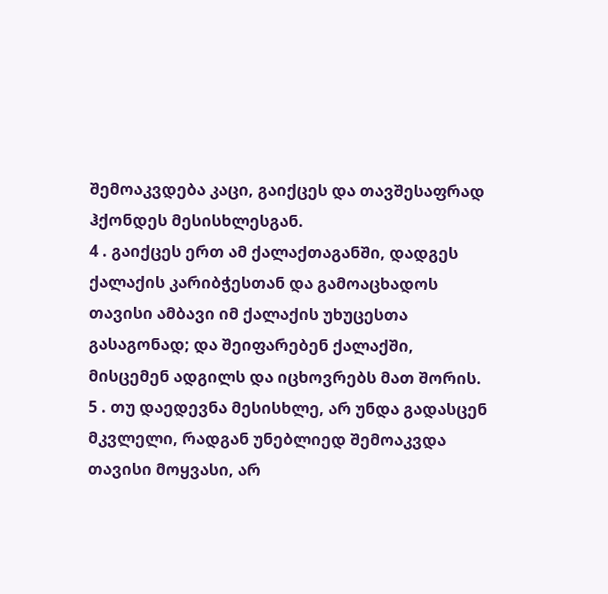შემოაკვდება კაცი, გაიქცეს და თავშესაფრად ჰქონდეს მესისხლესგან.
4 . გაიქცეს ერთ ამ ქალაქთაგანში, დადგეს ქალაქის კარიბჭესთან და გამოაცხადოს თავისი ამბავი იმ ქალაქის უხუცესთა გასაგონად; და შეიფარებენ ქალაქში, მისცემენ ადგილს და იცხოვრებს მათ შორის.
5 . თუ დაედევნა მესისხლე, არ უნდა გადასცენ მკვლელი, რადგან უნებლიედ შემოაკვდა თავისი მოყვასი, არ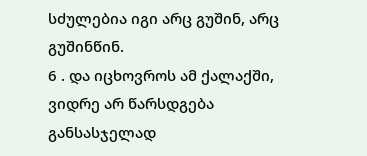სძულებია იგი არც გუშინ, არც გუშინწინ.
6 . და იცხოვროს ამ ქალაქში, ვიდრე არ წარსდგება განსასჯელად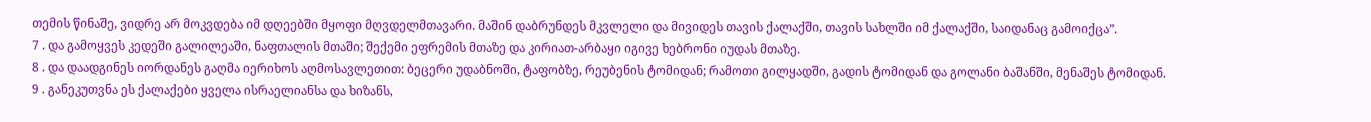თემის წინაშე, ვიდრე არ მოკვდება იმ დღეებში მყოფი მღვდელმთავარი. მაშინ დაბრუნდეს მკვლელი და მივიდეს თავის ქალაქში, თავის სახლში იმ ქალაქში, საიდანაც გამოიქცა”.
7 . და გამოყვეს კედეში გალილეაში, ნაფთალის მთაში; შექემი ეფრემის მთაზე და კირიათ-არბაყი იგივე ხებრონი იუდას მთაზე.
8 . და დაადგინეს იორდანეს გაღმა იერიხოს აღმოსავლეთით: ბეცერი უდაბნოში, ტაფობზე, რეუბენის ტომიდან; რამოთი გილყადში, გადის ტომიდან და გოლანი ბაშანში, მენაშეს ტომიდან.
9 . განეკუთვნა ეს ქალაქები ყველა ისრაელიანსა და ხიზანს,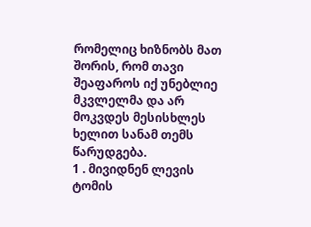რომელიც ხიზნობს მათ შორის, რომ თავი შეაფაროს იქ უნებლიე მკვლელმა და არ მოკვდეს მესისხლეს ხელით სანამ თემს წარუდგება.
1 . მივიდნენ ლევის ტომის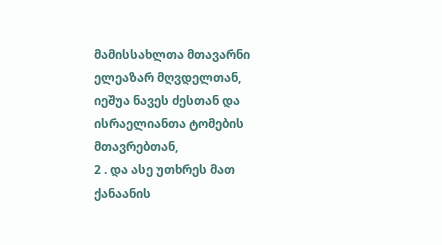მამისსახლთა მთავარნი ელეაზარ მღვდელთან, იეშუა ნავეს ძესთან და ისრაელიანთა ტომების მთავრებთან,
2 . და ასე უთხრეს მათ ქანაანის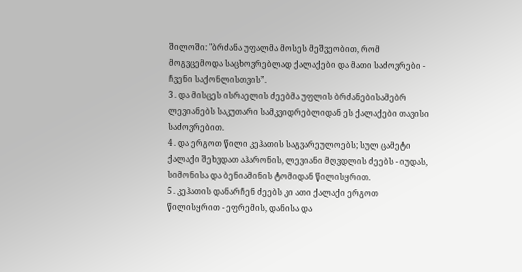შილოში: "ბრძანა უფალმა მოსეს მეშვეობით, რომ მოგვცემოდა საცხოვრებლად ქალაქები და მათი საძოვრები - ჩვენი საქონლისთვის”.
3 . და მისცეს ისრაელის ძეებმა უფლის ბრძანებისამებრ ლევიანებს საკუთარი სამკვიდრებლიდან ეს ქალაქები თავისი საძოვრებით.
4 . და ერგოთ წილი კეჰათის საგვარეულოებს; სულ ცამეტი ქალაქი შეხვდათ აჰარონის, ლევიანი მღვდლის ძეებს - იუდას, სიმონისა და ბენიამინის ტომიდან წილისყრით.
5 . კეჰათის დანარჩენ ძეებს კი ათი ქალაქი ერგოთ წილისყრით - ეფრემის, დანისა და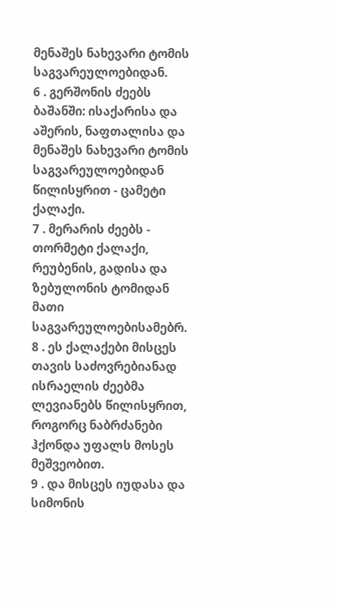მენაშეს ნახევარი ტომის საგვარეულოებიდან.
6 . გერშონის ძეებს ბაშანში: ისაქარისა და აშერის, ნაფთალისა და მენაშეს ნახევარი ტომის საგვარეულოებიდან წილისყრით - ცამეტი ქალაქი.
7 . მერარის ძეებს - თორმეტი ქალაქი, რეუბენის, გადისა და ზებულონის ტომიდან მათი საგვარეულოებისამებრ.
8 . ეს ქალაქები მისცეს თავის საძოვრებიანად ისრაელის ძეებმა ლევიანებს წილისყრით, როგორც ნაბრძანები ჰქონდა უფალს მოსეს მეშვეობით.
9 . და მისცეს იუდასა და სიმონის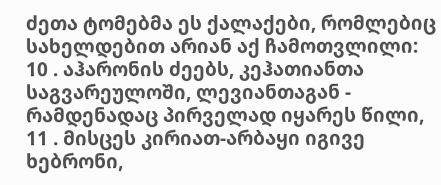ძეთა ტომებმა ეს ქალაქები, რომლებიც სახელდებით არიან აქ ჩამოთვლილი:
10 . აჰარონის ძეებს, კეჰათიანთა საგვარეულოში, ლევიანთაგან - რამდენადაც პირველად იყარეს წილი,
11 . მისცეს კირიათ-არბაყი იგივე ხებრონი,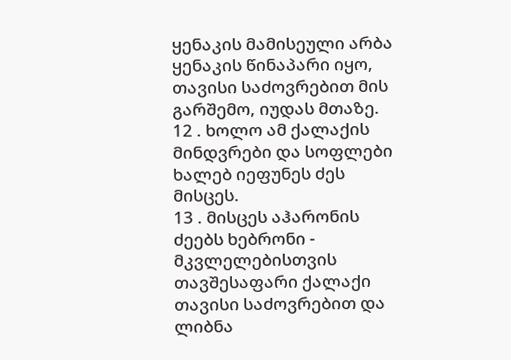ყენაკის მამისეული არბა ყენაკის წინაპარი იყო, თავისი საძოვრებით მის გარშემო, იუდას მთაზე.
12 . ხოლო ამ ქალაქის მინდვრები და სოფლები ხალებ იეფუნეს ძეს მისცეს.
13 . მისცეს აჰარონის ძეებს ხებრონი - მკვლელებისთვის თავშესაფარი ქალაქი თავისი საძოვრებით და ლიბნა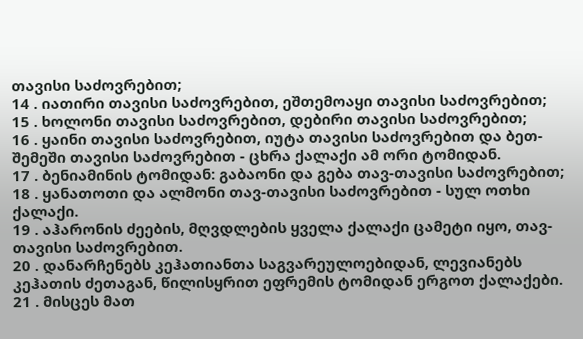თავისი საძოვრებით;
14 . იათირი თავისი საძოვრებით, ეშთემოაყი თავისი საძოვრებით;
15 . ხოლონი თავისი საძოვრებით, დებირი თავისი საძოვრებით;
16 . ყაინი თავისი საძოვრებით, იუტა თავისი საძოვრებით და ბეთ-შემეში თავისი საძოვრებით - ცხრა ქალაქი ამ ორი ტომიდან.
17 . ბენიამინის ტომიდან: გაბაონი და გება თავ-თავისი საძოვრებით;
18 . ყანათოთი და ალმონი თავ-თავისი საძოვრებით - სულ ოთხი ქალაქი.
19 . აჰარონის ძეების, მღვდლების ყველა ქალაქი ცამეტი იყო, თავ-თავისი საძოვრებით.
20 . დანარჩენებს კეჰათიანთა საგვარეულოებიდან, ლევიანებს კეჰათის ძეთაგან, წილისყრით ეფრემის ტომიდან ერგოთ ქალაქები.
21 . მისცეს მათ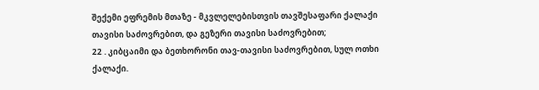შექემი ეფრემის მთაზე - მკვლელებისთვის თავშესაფარი ქალაქი თავისი საძოვრებით, და გეზერი თავისი საძოვრებით;
22 . კიბცაიმი და ბეთხორონი თავ-თავისი საძოვრებით, სულ ოთხი ქალაქი.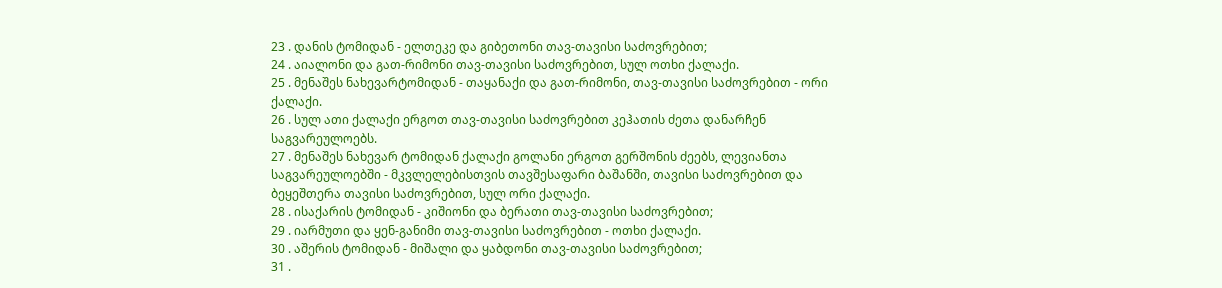23 . დანის ტომიდან - ელთეკე და გიბეთონი თავ-თავისი საძოვრებით;
24 . აიალონი და გათ-რიმონი თავ-თავისი საძოვრებით, სულ ოთხი ქალაქი.
25 . მენაშეს ნახევარტომიდან - თაყანაქი და გათ-რიმონი, თავ-თავისი საძოვრებით - ორი ქალაქი.
26 . სულ ათი ქალაქი ერგოთ თავ-თავისი საძოვრებით კეჰათის ძეთა დანარჩენ საგვარეულოებს.
27 . მენაშეს ნახევარ ტომიდან ქალაქი გოლანი ერგოთ გერშონის ძეებს, ლევიანთა საგვარეულოებში - მკვლელებისთვის თავშესაფარი ბაშანში, თავისი საძოვრებით და ბეყეშთერა თავისი საძოვრებით, სულ ორი ქალაქი.
28 . ისაქარის ტომიდან - კიშიონი და ბერათი თავ-თავისი საძოვრებით;
29 . იარმუთი და ყენ-განიმი თავ-თავისი საძოვრებით - ოთხი ქალაქი.
30 . აშერის ტომიდან - მიშალი და ყაბდონი თავ-თავისი საძოვრებით;
31 .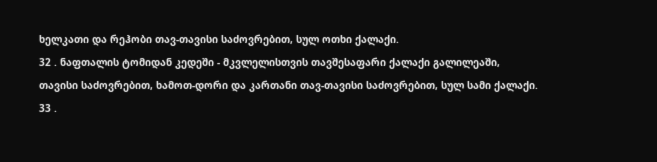ხელკათი და რეჰობი თავ-თავისი საძოვრებით, სულ ოთხი ქალაქი.
32 . ნაფთალის ტომიდან კედეში - მკვლელისთვის თავშესაფარი ქალაქი გალილეაში, თავისი საძოვრებით, ხამოთ-დორი და კართანი თავ-თავისი საძოვრებით, სულ სამი ქალაქი.
33 .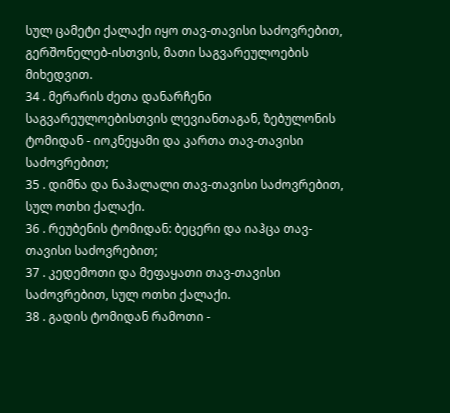სულ ცამეტი ქალაქი იყო თავ-თავისი საძოვრებით, გერშონელებ-ისთვის, მათი საგვარეულოების მიხედვით.
34 . მერარის ძეთა დანარჩენი საგვარეულოებისთვის ლევიანთაგან, ზებულონის ტომიდან - იოკნეყამი და კართა თავ-თავისი საძოვრებით;
35 . დიმნა და ნაჰალალი თავ-თავისი საძოვრებით, სულ ოთხი ქალაქი.
36 . რეუბენის ტომიდან: ბეცერი და იაჰცა თავ-თავისი საძოვრებით;
37 . კედემოთი და მეფაყათი თავ-თავისი საძოვრებით, სულ ოთხი ქალაქი.
38 . გადის ტომიდან რამოთი -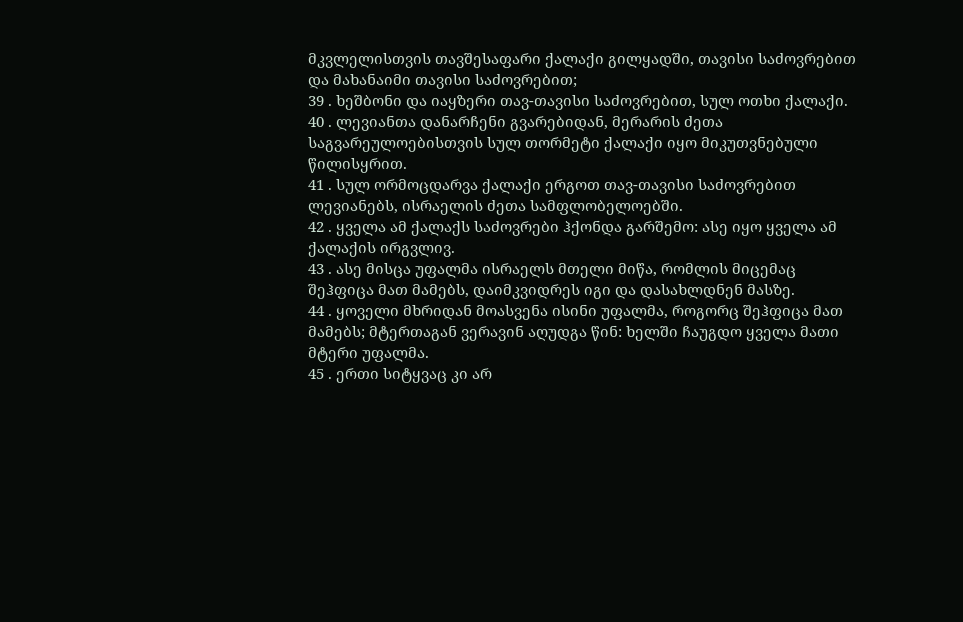მკვლელისთვის თავშესაფარი ქალაქი გილყადში, თავისი საძოვრებით და მახანაიმი თავისი საძოვრებით;
39 . ხეშბონი და იაყზერი თავ-თავისი საძოვრებით, სულ ოთხი ქალაქი.
40 . ლევიანთა დანარჩენი გვარებიდან, მერარის ძეთა საგვარეულოებისთვის სულ თორმეტი ქალაქი იყო მიკუთვნებული წილისყრით.
41 . სულ ორმოცდარვა ქალაქი ერგოთ თავ-თავისი საძოვრებით ლევიანებს, ისრაელის ძეთა სამფლობელოებში.
42 . ყველა ამ ქალაქს საძოვრები ჰქონდა გარშემო: ასე იყო ყველა ამ ქალაქის ირგვლივ.
43 . ასე მისცა უფალმა ისრაელს მთელი მიწა, რომლის მიცემაც შეჰფიცა მათ მამებს, დაიმკვიდრეს იგი და დასახლდნენ მასზე.
44 . ყოველი მხრიდან მოასვენა ისინი უფალმა, როგორც შეჰფიცა მათ მამებს; მტერთაგან ვერავინ აღუდგა წინ: ხელში ჩაუგდო ყველა მათი მტერი უფალმა.
45 . ერთი სიტყვაც კი არ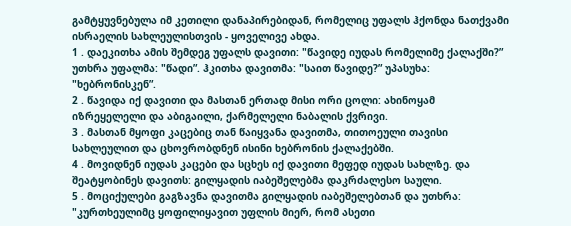გამტყუვნებულა იმ კეთილი დანაპირებიდან, რომელიც უფალს ჰქონდა ნათქვამი ისრაელის სახლეულისთვის - ყოველივე ახდა.
1 . დაეკითხა ამის შემდეგ უფალს დავითი: "წავიდე იუდას რომელიმე ქალაქში?” უთხრა უფალმა: "წადი”. ჰკითხა დავითმა: "საით წავიდე?” უპასუხა: "ხებრონისკენ”.
2 . წავიდა იქ დავითი და მასთან ერთად მისი ორი ცოლი: ახინოყამ იზრეყელელი და აბიგაილი, ქარმელელი ნაბალის ქვრივი.
3 . მასთან მყოფი კაცებიც თან წაიყვანა დავითმა, თითოეული თავისი სახლეულით და ცხოვრობდნენ ისინი ხებრონის ქალაქებში.
4 . მოვიდნენ იუდას კაცები და სცხეს იქ დავითი მეფედ იუდას სახლზე. და შეატყობინეს დავითს: გილყადის იაბეშელებმა დაკრძალესო საული.
5 . მოციქულები გაგზავნა დავითმა გილყადის იაბეშელებთან და უთხრა: "კურთხეულიმც ყოფილიყავით უფლის მიერ, რომ ასეთი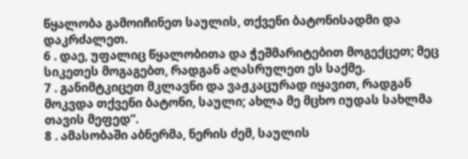წყალობა გამოიჩინეთ საულის, თქვენი ბატონისადმი და დაკრძალეთ.
6 . დაე, უფალიც წყალობითა და ჭეშმარიტებით მოგექცეთ; მეც სიკეთეს მოგაგებთ, რადგან აღასრულეთ ეს საქმე.
7 . განიმტკიცეთ მკლავნი და ვაჟკაცურად იყავით, რადგან მოკვდა თქვენი ბატონი, საული; ახლა მე მცხო იუდას სახლმა თავის მეფედ”.
8 . ამასობაში აბნერმა, ნერის ძემ, საულის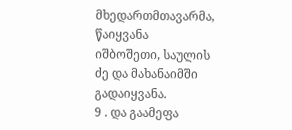მხედართმთავარმა, წაიყვანა იშბოშეთი, საულის ძე და მახანაიმში გადაიყვანა.
9 . და გაამეფა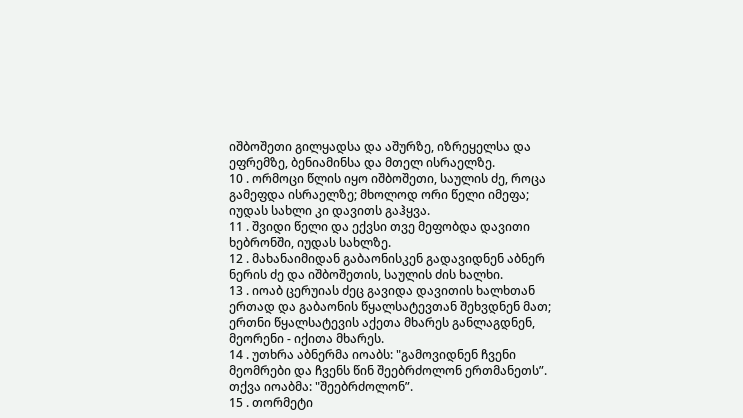იშბოშეთი გილყადსა და აშურზე, იზრეყელსა და ეფრემზე, ბენიამინსა და მთელ ისრაელზე.
10 . ორმოცი წლის იყო იშბოშეთი, საულის ძე, როცა გამეფდა ისრაელზე; მხოლოდ ორი წელი იმეფა; იუდას სახლი კი დავითს გაჰყვა.
11 . შვიდი წელი და ექვსი თვე მეფობდა დავითი ხებრონში, იუდას სახლზე.
12 . მახანაიმიდან გაბაონისკენ გადავიდნენ აბნერ ნერის ძე და იშბოშეთის, საულის ძის ხალხი.
13 . იოაბ ცერუიას ძეც გავიდა დავითის ხალხთან ერთად და გაბაონის წყალსატევთან შეხვდნენ მათ; ერთნი წყალსატევის აქეთა მხარეს განლაგდნენ, მეორენი - იქითა მხარეს.
14 . უთხრა აბნერმა იოაბს: "გამოვიდნენ ჩვენი მეომრები და ჩვენს წინ შეებრძოლონ ერთმანეთს”. თქვა იოაბმა: "შეებრძოლონ”.
15 . თორმეტი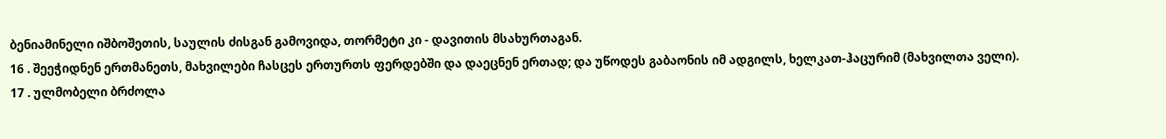ბენიამინელი იშბოშეთის, საულის ძისგან გამოვიდა, თორმეტი კი - დავითის მსახურთაგან.
16 . შეეჭიდნენ ერთმანეთს, მახვილები ჩასცეს ერთურთს ფერდებში და დაეცნენ ერთად; და უწოდეს გაბაონის იმ ადგილს, ხელკათ-ჰაცურიმ (მახვილთა ველი).
17 . ულმობელი ბრძოლა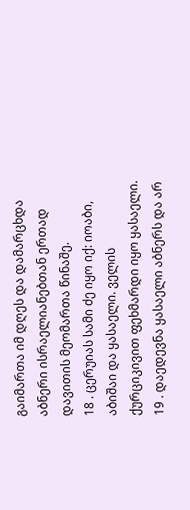გაიმართა იმ დღეს და დამარცხდა აბნერი ისრაელიანებთან ერთად დავითის მეომართა წინაშე.
18 . ცერუიას სამი ძე იყო იქ: იოაბი, აბიშაი და ყასაელი. ველის ქურციკივით ფეხმარდი იყო ყასაელი.
19 . დაედევნა ყასაელი აბნერს და არ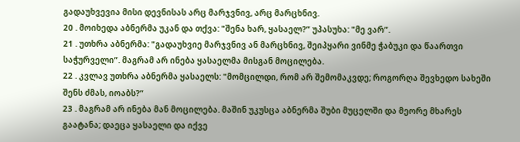გადაუხვევია მისი დევნისას არც მარჯვნივ, არც მარცხნივ.
20 . მოიხედა აბნერმა უკან და თქვა: "შენა ხარ, ყასაელ?” უპასუხა: "მე ვარ”.
21 . უთხრა აბნერმა: "გადაუხვიე მარჯვნივ ან მარცხნივ, შეიპყარი ვინმე ჭაბუკი და წაართვი საჭურველი”. მაგრამ არ ინება ყასაელმა მისგან მოცილება.
22 . კვლავ უთხრა აბნერმა ყასაელს: "მომცილდი, რომ არ შემომაკვდე; როგორღა შევხედო სახეში შენს ძმას, იოაბს?”
23 . მაგრამ არ ინება მან მოცილება. მაშინ უკუსცა აბნერმა შუბი მუცელში და მეორე მხარეს გაატანა; დაეცა ყასაელი და იქვე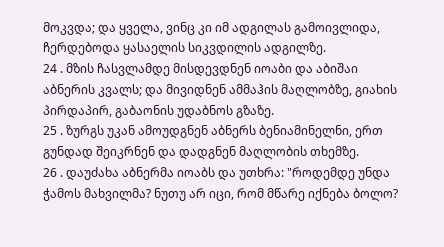მოკვდა; და ყველა, ვინც კი იმ ადგილას გამოივლიდა, ჩერდებოდა ყასაელის სიკვდილის ადგილზე.
24 . მზის ჩასვლამდე მისდევდნენ იოაბი და აბიშაი აბნერის კვალს; და მივიდნენ ამმაჰის მაღლობზე, გიახის პირდაპირ, გაბაონის უდაბნოს გზაზე.
25 . ზურგს უკან ამოუდგნენ აბნერს ბენიამინელნი, ერთ გუნდად შეიკრნენ და დადგნენ მაღლობის თხემზე.
26 . დაუძახა აბნერმა იოაბს და უთხრა: "როდემდე უნდა ჭამოს მახვილმა? ნუთუ არ იცი, რომ მწარე იქნება ბოლო?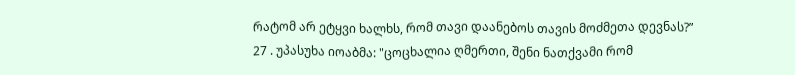რატომ არ ეტყვი ხალხს, რომ თავი დაანებოს თავის მოძმეთა დევნას?”
27 . უპასუხა იოაბმა: "ცოცხალია ღმერთი, შენი ნათქვამი რომ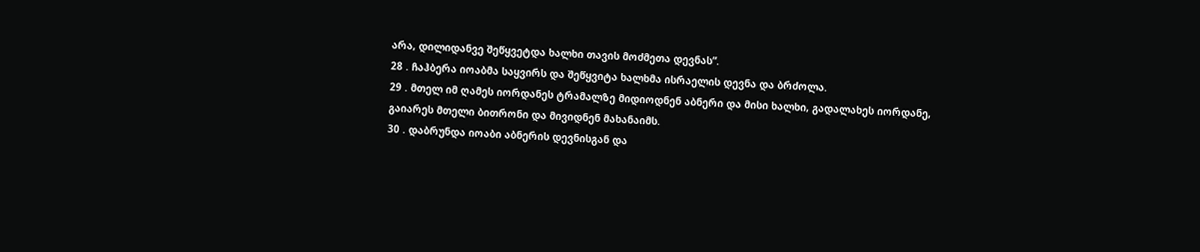არა, დილიდანვე შეწყვეტდა ხალხი თავის მოძმეთა დევნას”.
28 . ჩაჰბერა იოაბმა საყვირს და შეწყვიტა ხალხმა ისრაელის დევნა და ბრძოლა.
29 . მთელ იმ ღამეს იორდანეს ტრამალზე მიდიოდნენ აბნერი და მისი ხალხი, გადალახეს იორდანე, გაიარეს მთელი ბითრონი და მივიდნენ მახანაიმს.
30 . დაბრუნდა იოაბი აბნერის დევნისგან და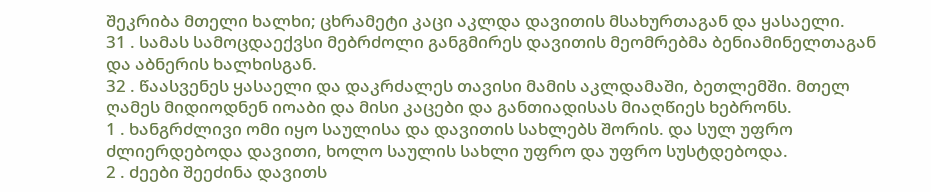შეკრიბა მთელი ხალხი; ცხრამეტი კაცი აკლდა დავითის მსახურთაგან და ყასაელი.
31 . სამას სამოცდაექვსი მებრძოლი განგმირეს დავითის მეომრებმა ბენიამინელთაგან და აბნერის ხალხისგან.
32 . წაასვენეს ყასაელი და დაკრძალეს თავისი მამის აკლდამაში, ბეთლემში. მთელ ღამეს მიდიოდნენ იოაბი და მისი კაცები და განთიადისას მიაღწიეს ხებრონს.
1 . ხანგრძლივი ომი იყო საულისა და დავითის სახლებს შორის. და სულ უფრო ძლიერდებოდა დავითი, ხოლო საულის სახლი უფრო და უფრო სუსტდებოდა.
2 . ძეები შეეძინა დავითს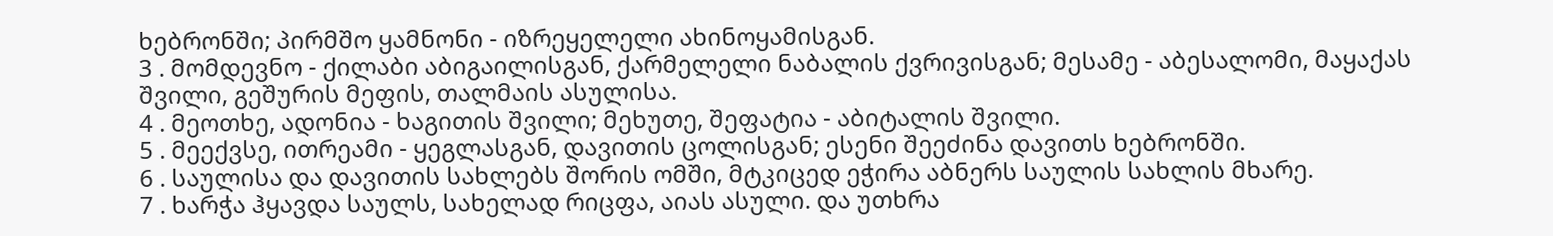ხებრონში; პირმშო ყამნონი - იზრეყელელი ახინოყამისგან.
3 . მომდევნო - ქილაბი აბიგაილისგან, ქარმელელი ნაბალის ქვრივისგან; მესამე - აბესალომი, მაყაქას შვილი, გეშურის მეფის, თალმაის ასულისა.
4 . მეოთხე, ადონია - ხაგითის შვილი; მეხუთე, შეფატია - აბიტალის შვილი.
5 . მეექვსე, ითრეამი - ყეგლასგან, დავითის ცოლისგან; ესენი შეეძინა დავითს ხებრონში.
6 . საულისა და დავითის სახლებს შორის ომში, მტკიცედ ეჭირა აბნერს საულის სახლის მხარე.
7 . ხარჭა ჰყავდა საულს, სახელად რიცფა, აიას ასული. და უთხრა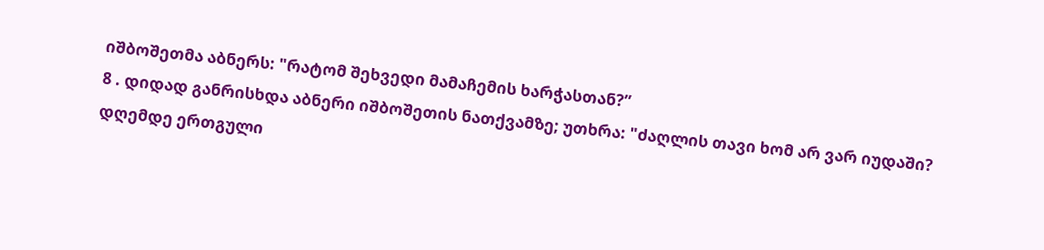იშბოშეთმა აბნერს: "რატომ შეხვედი მამაჩემის ხარჭასთან?”
8 . დიდად განრისხდა აბნერი იშბოშეთის ნათქვამზე; უთხრა: "ძაღლის თავი ხომ არ ვარ იუდაში? დღემდე ერთგული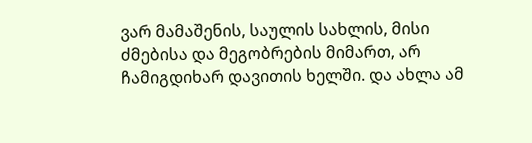ვარ მამაშენის, საულის სახლის, მისი ძმებისა და მეგობრების მიმართ, არ ჩამიგდიხარ დავითის ხელში. და ახლა ამ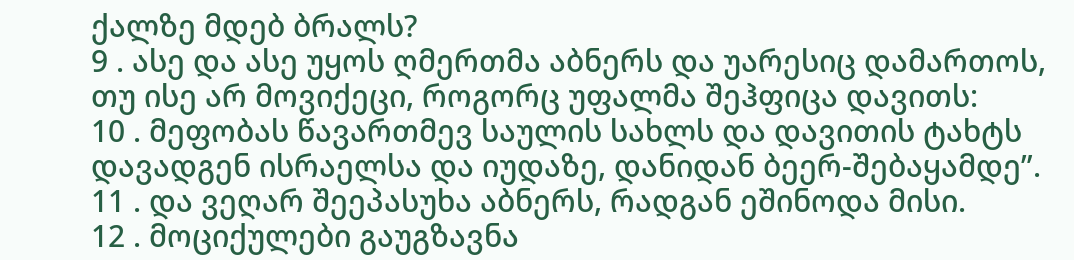ქალზე მდებ ბრალს?
9 . ასე და ასე უყოს ღმერთმა აბნერს და უარესიც დამართოს, თუ ისე არ მოვიქეცი, როგორც უფალმა შეჰფიცა დავითს:
10 . მეფობას წავართმევ საულის სახლს და დავითის ტახტს დავადგენ ისრაელსა და იუდაზე, დანიდან ბეერ-შებაყამდე”.
11 . და ვეღარ შეეპასუხა აბნერს, რადგან ეშინოდა მისი.
12 . მოციქულები გაუგზავნა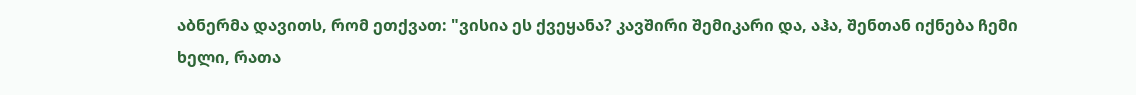აბნერმა დავითს, რომ ეთქვათ: "ვისია ეს ქვეყანა? კავშირი შემიკარი და, აჰა, შენთან იქნება ჩემი ხელი, რათა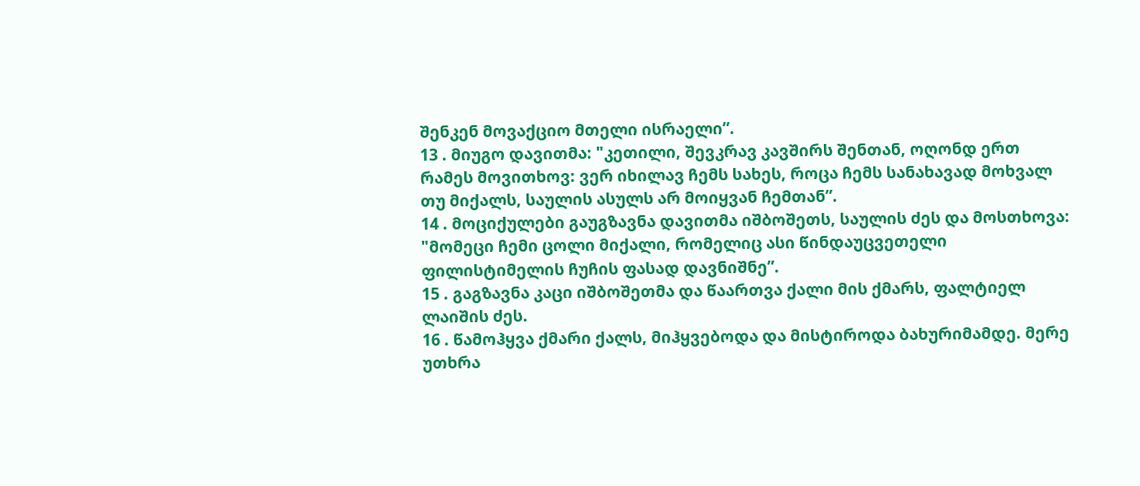შენკენ მოვაქციო მთელი ისრაელი”.
13 . მიუგო დავითმა: "კეთილი, შევკრავ კავშირს შენთან, ოღონდ ერთ რამეს მოვითხოვ: ვერ იხილავ ჩემს სახეს, როცა ჩემს სანახავად მოხვალ თუ მიქალს, საულის ასულს არ მოიყვან ჩემთან”.
14 . მოციქულები გაუგზავნა დავითმა იშბოშეთს, საულის ძეს და მოსთხოვა: "მომეცი ჩემი ცოლი მიქალი, რომელიც ასი წინდაუცვეთელი ფილისტიმელის ჩუჩის ფასად დავნიშნე”.
15 . გაგზავნა კაცი იშბოშეთმა და წაართვა ქალი მის ქმარს, ფალტიელ ლაიშის ძეს.
16 . წამოჰყვა ქმარი ქალს, მიჰყვებოდა და მისტიროდა ბახურიმამდე. მერე უთხრა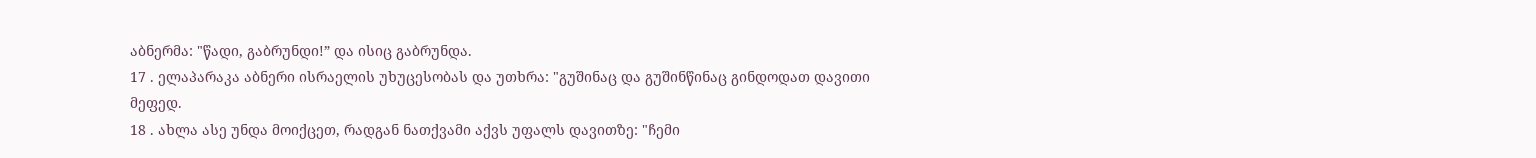აბნერმა: "წადი, გაბრუნდი!” და ისიც გაბრუნდა.
17 . ელაპარაკა აბნერი ისრაელის უხუცესობას და უთხრა: "გუშინაც და გუშინწინაც გინდოდათ დავითი მეფედ.
18 . ახლა ასე უნდა მოიქცეთ, რადგან ნათქვამი აქვს უფალს დავითზე: "ჩემი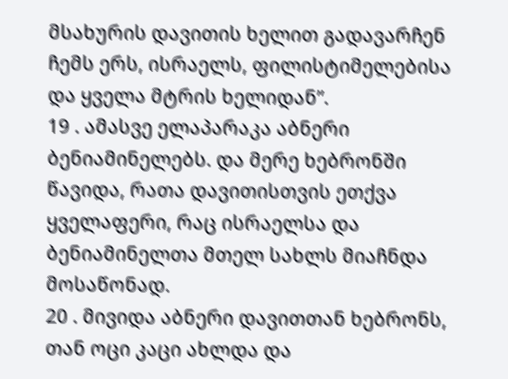მსახურის დავითის ხელით გადავარჩენ ჩემს ერს, ისრაელს, ფილისტიმელებისა და ყველა მტრის ხელიდან”.
19 . ამასვე ელაპარაკა აბნერი ბენიამინელებს. და მერე ხებრონში წავიდა, რათა დავითისთვის ეთქვა ყველაფერი, რაც ისრაელსა და ბენიამინელთა მთელ სახლს მიაჩნდა მოსაწონად.
20 . მივიდა აბნერი დავითთან ხებრონს, თან ოცი კაცი ახლდა და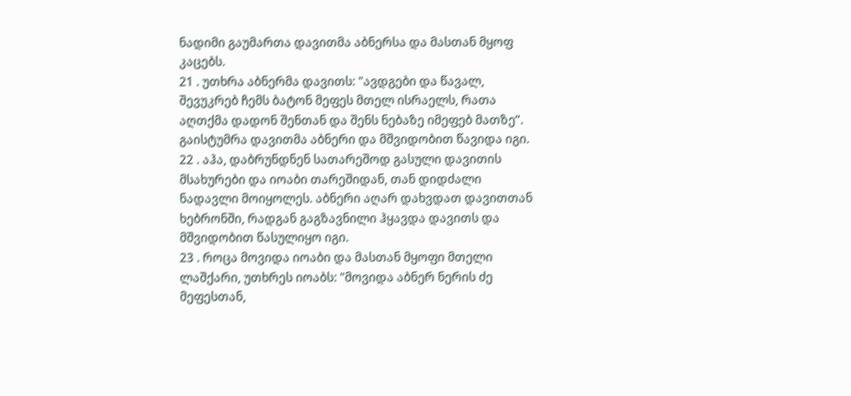ნადიმი გაუმართა დავითმა აბნერსა და მასთან მყოფ კაცებს.
21 . უთხრა აბნერმა დავითს: "ავდგები და წავალ, შევუკრებ ჩემს ბატონ მეფეს მთელ ისრაელს, რათა აღთქმა დადონ შენთან და შენს ნებაზე იმეფებ მათზე”. გაისტუმრა დავითმა აბნერი და მშვიდობით წავიდა იგი.
22 . აჰა, დაბრუნდნენ სათარეშოდ გასული დავითის მსახურები და იოაბი თარეშიდან, თან დიდძალი ნადავლი მოიყოლეს. აბნერი აღარ დახვდათ დავითთან ხებრონში, რადგან გაგზავნილი ჰყავდა დავითს და მშვიდობით წასულიყო იგი.
23 . როცა მოვიდა იოაბი და მასთან მყოფი მთელი ლაშქარი, უთხრეს იოაბს: "მოვიდა აბნერ ნერის ძე მეფესთან,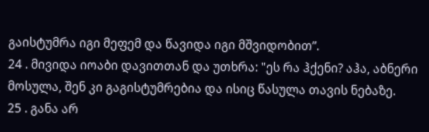გაისტუმრა იგი მეფემ და წავიდა იგი მშვიდობით”.
24 . მივიდა იოაბი დავითთან და უთხრა: "ეს რა ჰქენი? აჰა, აბნერი მოსულა, შენ კი გაგისტუმრებია და ისიც წასულა თავის ნებაზე.
25 . განა არ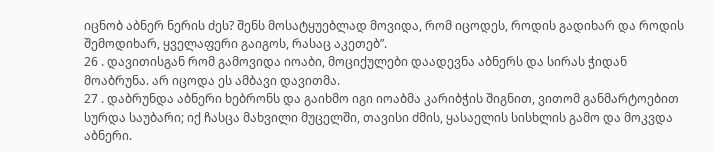იცნობ აბნერ ნერის ძეს? შენს მოსატყუებლად მოვიდა, რომ იცოდეს, როდის გადიხარ და როდის შემოდიხარ, ყველაფერი გაიგოს, რასაც აკეთებ”.
26 . დავითისგან რომ გამოვიდა იოაბი, მოციქულები დაადევნა აბნერს და სირას ჭიდან მოაბრუნა. არ იცოდა ეს ამბავი დავითმა.
27 . დაბრუნდა აბნერი ხებრონს და გაიხმო იგი იოაბმა კარიბჭის შიგნით, ვითომ განმარტოებით სურდა საუბარი; იქ ჩასცა მახვილი მუცელში, თავისი ძმის, ყასაელის სისხლის გამო და მოკვდა აბნერი.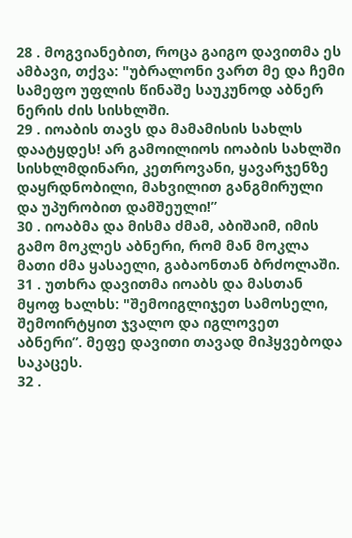28 . მოგვიანებით, როცა გაიგო დავითმა ეს ამბავი, თქვა: "უბრალონი ვართ მე და ჩემი სამეფო უფლის წინაშე საუკუნოდ აბნერ ნერის ძის სისხლში.
29 . იოაბის თავს და მამამისის სახლს დაატყდეს! არ გამოილიოს იოაბის სახლში სისხლმდინარი, კეთროვანი, ყავარჯენზე დაყრდნობილი, მახვილით განგმირული და უპურობით დამშეული!”
30 . იოაბმა და მისმა ძმამ, აბიშაიმ, იმის გამო მოკლეს აბნერი, რომ მან მოკლა მათი ძმა ყასაელი, გაბაონთან ბრძოლაში.
31 . უთხრა დავითმა იოაბს და მასთან მყოფ ხალხს: "შემოიგლიჯეთ სამოსელი, შემოირტყით ჯვალო და იგლოვეთ აბნერი”. მეფე დავითი თავად მიჰყვებოდა საკაცეს.
32 .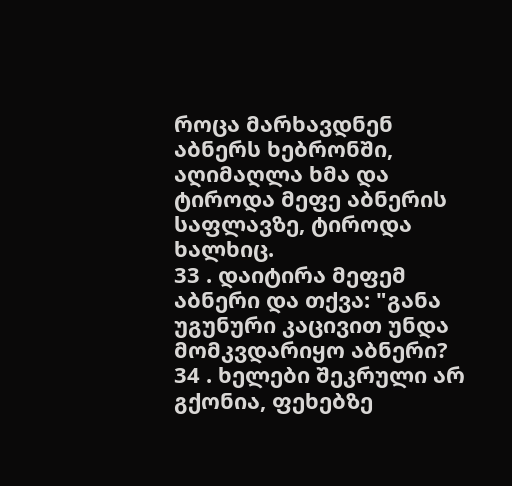როცა მარხავდნენ აბნერს ხებრონში, აღიმაღლა ხმა და ტიროდა მეფე აბნერის საფლავზე, ტიროდა ხალხიც.
33 . დაიტირა მეფემ აბნერი და თქვა: "განა უგუნური კაცივით უნდა მომკვდარიყო აბნერი?
34 . ხელები შეკრული არ გქონია, ფეხებზე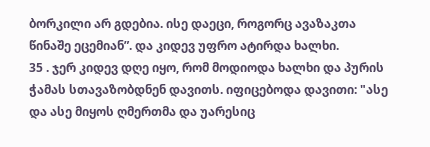ბორკილი არ გდებია. ისე დაეცი, როგორც ავაზაკთა წინაშე ეცემიან”. და კიდევ უფრო ატირდა ხალხი.
35 . ჯერ კიდევ დღე იყო, რომ მოდიოდა ხალხი და პურის ჭამას სთავაზობდნენ დავითს. იფიცებოდა დავითი: "ასე და ასე მიყოს ღმერთმა და უარესიც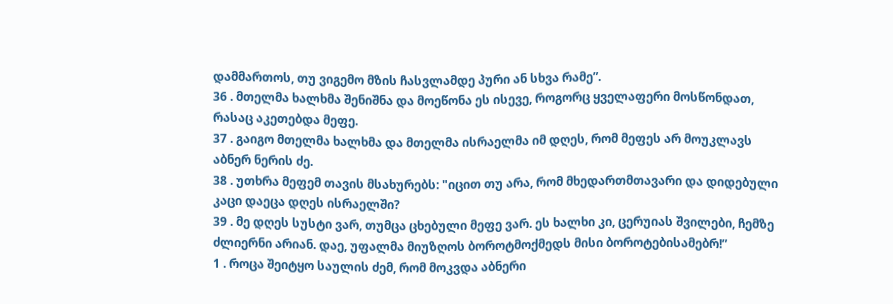დამმართოს, თუ ვიგემო მზის ჩასვლამდე პური ან სხვა რამე”.
36 . მთელმა ხალხმა შენიშნა და მოეწონა ეს ისევე, როგორც ყველაფერი მოსწონდათ, რასაც აკეთებდა მეფე.
37 . გაიგო მთელმა ხალხმა და მთელმა ისრაელმა იმ დღეს, რომ მეფეს არ მოუკლავს აბნერ ნერის ძე.
38 . უთხრა მეფემ თავის მსახურებს: "იცით თუ არა, რომ მხედართმთავარი და დიდებული კაცი დაეცა დღეს ისრაელში?
39 . მე დღეს სუსტი ვარ, თუმცა ცხებული მეფე ვარ. ეს ხალხი კი, ცერუიას შვილები, ჩემზე ძლიერნი არიან. დაე, უფალმა მიუზღოს ბოროტმოქმედს მისი ბოროტებისამებრ!”
1 . როცა შეიტყო საულის ძემ, რომ მოკვდა აბნერი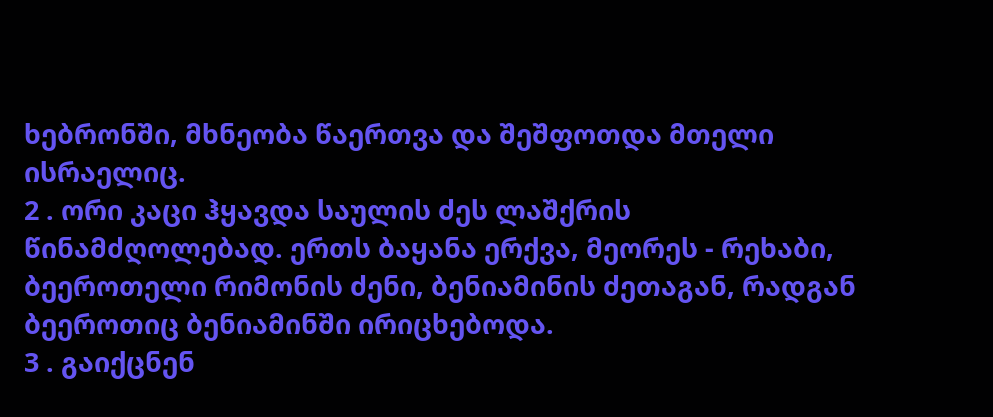ხებრონში, მხნეობა წაერთვა და შეშფოთდა მთელი ისრაელიც.
2 . ორი კაცი ჰყავდა საულის ძეს ლაშქრის წინამძღოლებად. ერთს ბაყანა ერქვა, მეორეს - რეხაბი, ბეეროთელი რიმონის ძენი, ბენიამინის ძეთაგან, რადგან ბეეროთიც ბენიამინში ირიცხებოდა.
3 . გაიქცნენ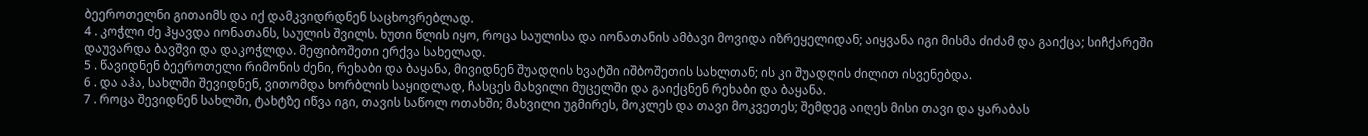ბეეროთელნი გითაიმს და იქ დამკვიდრდნენ საცხოვრებლად.
4 . კოჭლი ძე ჰყავდა იონათანს, საულის შვილს. ხუთი წლის იყო, როცა საულისა და იონათანის ამბავი მოვიდა იზრეყელიდან; აიყვანა იგი მისმა ძიძამ და გაიქცა; სიჩქარეში დაუვარდა ბავშვი და დაკოჭლდა. მეფიბოშეთი ერქვა სახელად.
5 . წავიდნენ ბეეროთელი რიმონის ძენი, რეხაბი და ბაყანა, მივიდნენ შუადღის ხვატში იშბოშეთის სახლთან; ის კი შუადღის ძილით ისვენებდა.
6 . და აჰა, სახლში შევიდნენ, ვითომდა ხორბლის საყიდლად, ჩასცეს მახვილი მუცელში და გაიქცნენ რეხაბი და ბაყანა.
7 . როცა შევიდნენ სახლში, ტახტზე იწვა იგი, თავის საწოლ ოთახში; მახვილი უგმირეს, მოკლეს და თავი მოკვეთეს; შემდეგ აიღეს მისი თავი და ყარაბას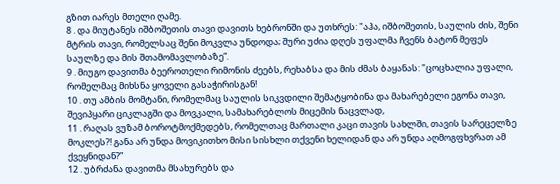გზით იარეს მთელი ღამე.
8 . და მიუტანეს იშბოშეთის თავი დავითს ხებრონში და უთხრეს: "აჰა, იშბოშეთის, საულის ძის, შენი მტრის თავი, რომელსაც შენი მოკვლა უნდოდა; შური უძია დღეს უფალმა ჩვენს ბატონ მეფეს საულზე და მის შთამომავლობაზე”.
9 . მიუგო დავითმა ბეეროთელი რიმონის ძეებს, რეხაბსა და მის ძმას ბაყანას: "ცოცხალია უფალი, რომელმაც მიხსნა ყოველი გასაჭირისგან!
10 . თუ ამბის მომტანი, რომელმაც საულის სიკვდილი შემატყობინა და მახარებელი ეგონა თავი, შევიპყარი ციკლაგში და მოვკალი, სამახარებლოს მიცემის ნაცვლად,
11 . რაღას ვუზამ ბოროტმოქმედებს, რომელთაც მართალი კაცი თავის სახლში, თავის სარეცელზე მოკლეს?! განა არ უნდა მოვიკითხო მისი სისხლი თქვენი ხელიდან და არ უნდა აღმოგფხვრათ ამ ქვეყნიდან?”
12 . უბრძანა დავითმა მსახურებს და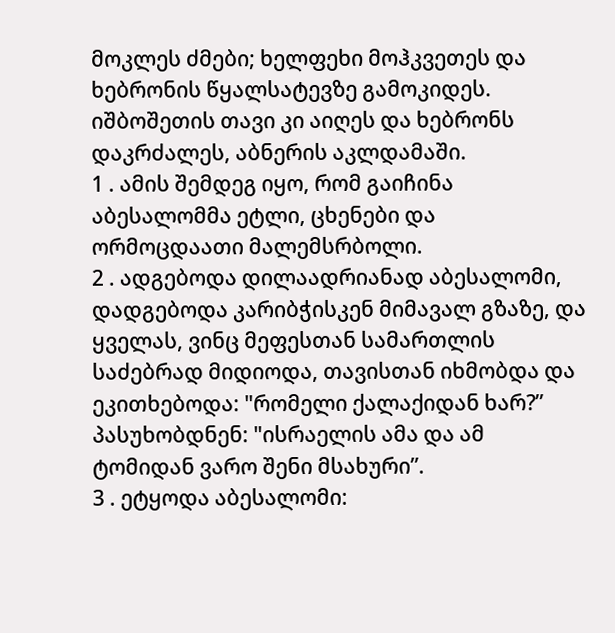მოკლეს ძმები; ხელფეხი მოჰკვეთეს და ხებრონის წყალსატევზე გამოკიდეს. იშბოშეთის თავი კი აიღეს და ხებრონს დაკრძალეს, აბნერის აკლდამაში.
1 . ამის შემდეგ იყო, რომ გაიჩინა აბესალომმა ეტლი, ცხენები და ორმოცდაათი მალემსრბოლი.
2 . ადგებოდა დილაადრიანად აბესალომი, დადგებოდა კარიბჭისკენ მიმავალ გზაზე, და ყველას, ვინც მეფესთან სამართლის საძებრად მიდიოდა, თავისთან იხმობდა და ეკითხებოდა: "რომელი ქალაქიდან ხარ?” პასუხობდნენ: "ისრაელის ამა და ამ ტომიდან ვარო შენი მსახური”.
3 . ეტყოდა აბესალომი: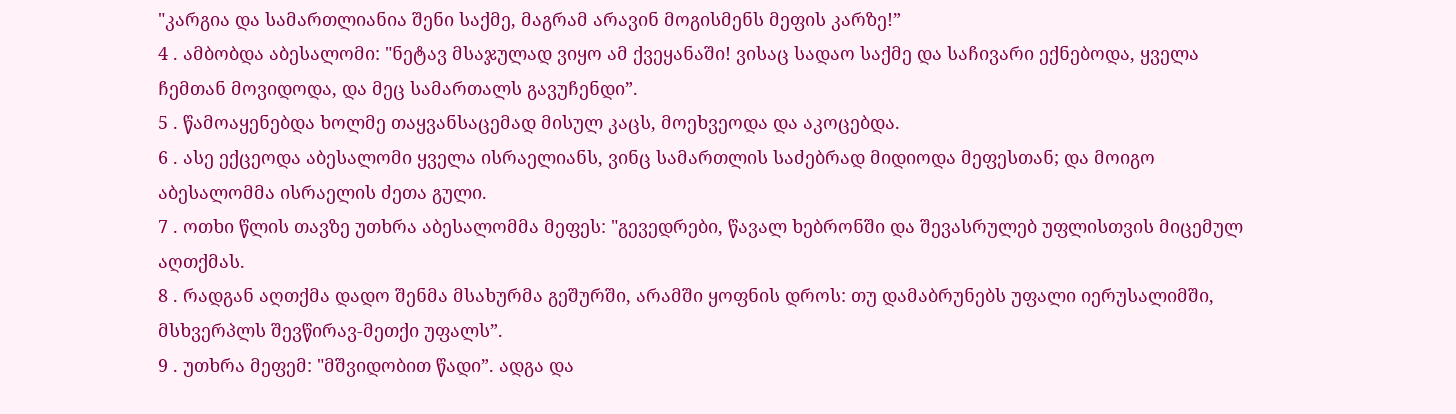"კარგია და სამართლიანია შენი საქმე, მაგრამ არავინ მოგისმენს მეფის კარზე!”
4 . ამბობდა აბესალომი: "ნეტავ მსაჯულად ვიყო ამ ქვეყანაში! ვისაც სადაო საქმე და საჩივარი ექნებოდა, ყველა ჩემთან მოვიდოდა, და მეც სამართალს გავუჩენდი”.
5 . წამოაყენებდა ხოლმე თაყვანსაცემად მისულ კაცს, მოეხვეოდა და აკოცებდა.
6 . ასე ექცეოდა აბესალომი ყველა ისრაელიანს, ვინც სამართლის საძებრად მიდიოდა მეფესთან; და მოიგო აბესალომმა ისრაელის ძეთა გული.
7 . ოთხი წლის თავზე უთხრა აბესალომმა მეფეს: "გევედრები, წავალ ხებრონში და შევასრულებ უფლისთვის მიცემულ აღთქმას.
8 . რადგან აღთქმა დადო შენმა მსახურმა გეშურში, არამში ყოფნის დროს: თუ დამაბრუნებს უფალი იერუსალიმში, მსხვერპლს შევწირავ-მეთქი უფალს”.
9 . უთხრა მეფემ: "მშვიდობით წადი”. ადგა და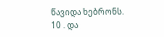წავიდა ხებრონს.
10 . და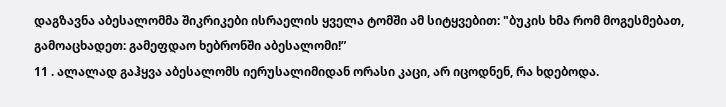დაგზავნა აბესალომმა შიკრიკები ისრაელის ყველა ტომში ამ სიტყვებით: "ბუკის ხმა რომ მოგესმებათ, გამოაცხადეთ: გამეფდაო ხებრონში აბესალომი!”
11 . ალალად გაჰყვა აბესალომს იერუსალიმიდან ორასი კაცი, არ იცოდნენ, რა ხდებოდა.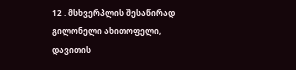12 . მსხვერპლის შესაწირად გილონელი ახითოფელი, დავითის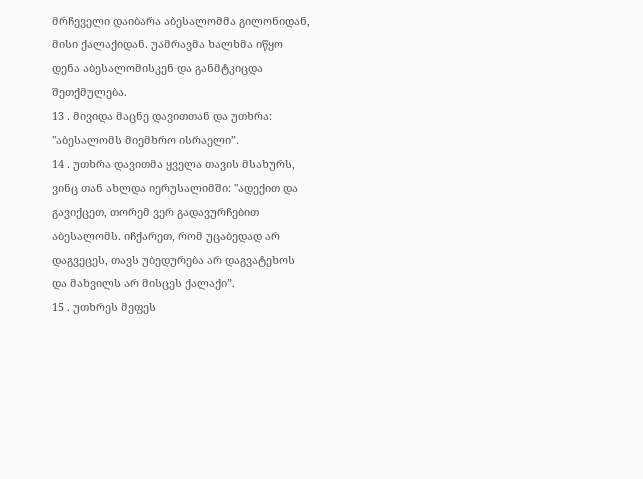მრჩეველი დაიბარა აბესალომმა გილონიდან, მისი ქალაქიდან. უამრავმა ხალხმა იწყო დენა აბესალომისკენ და განმტკიცდა შეთქმულება.
13 . მივიდა მაცნე დავითთან და უთხრა: "აბესალომს მიემხრო ისრაელი”.
14 . უთხრა დავითმა ყველა თავის მსახურს, ვინც თან ახლდა იერუსალიმში: "ადექით და გავიქცეთ, თორემ ვერ გადავურჩებით აბესალომს. იჩქარეთ, რომ უცაბედად არ დაგვეცეს, თავს უბედურება არ დაგვატეხოს და მახვილს არ მისცეს ქალაქი”.
15 . უთხრეს მეფეს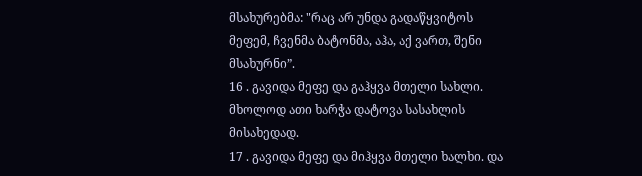მსახურებმა: "რაც არ უნდა გადაწყვიტოს მეფემ, ჩვენმა ბატონმა, აჰა, აქ ვართ, შენი მსახურნი”.
16 . გავიდა მეფე და გაჰყვა მთელი სახლი. მხოლოდ ათი ხარჭა დატოვა სასახლის მისახედად.
17 . გავიდა მეფე და მიჰყვა მთელი ხალხი. და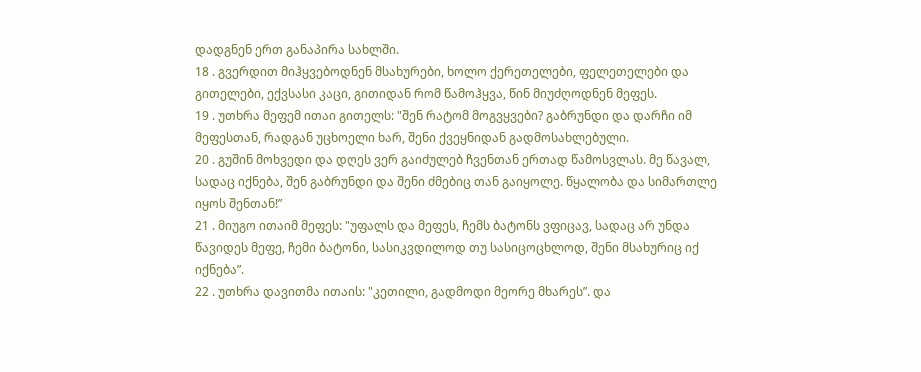დადგნენ ერთ განაპირა სახლში.
18 . გვერდით მიჰყვებოდნენ მსახურები, ხოლო ქერეთელები, ფელეთელები და გითელები, ექვსასი კაცი, გითიდან რომ წამოჰყვა, წინ მიუძღოდნენ მეფეს.
19 . უთხრა მეფემ ითაი გითელს: "შენ რატომ მოგვყვები? გაბრუნდი და დარჩი იმ მეფესთან, რადგან უცხოელი ხარ, შენი ქვეყნიდან გადმოსახლებული.
20 . გუშინ მოხვედი და დღეს ვერ გაიძულებ ჩვენთან ერთად წამოსვლას. მე წავალ, სადაც იქნება, შენ გაბრუნდი და შენი ძმებიც თან გაიყოლე. წყალობა და სიმართლე იყოს შენთან!”
21 . მიუგო ითაიმ მეფეს: "უფალს და მეფეს, ჩემს ბატონს ვფიცავ, სადაც არ უნდა წავიდეს მეფე, ჩემი ბატონი, სასიკვდილოდ თუ სასიცოცხლოდ, შენი მსახურიც იქ იქნება”.
22 . უთხრა დავითმა ითაის: "კეთილი, გადმოდი მეორე მხარეს”. და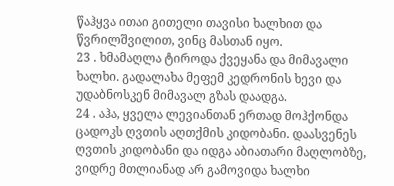წაჰყვა ითაი გითელი თავისი ხალხით და წვრილშვილით, ვინც მასთან იყო.
23 . ხმამაღლა ტიროდა ქვეყანა და მიმავალი ხალხი. გადალახა მეფემ კედრონის ხევი და უდაბნოსკენ მიმავალ გზას დაადგა.
24 . აჰა, ყველა ლევიანთან ერთად მოჰქონდა ცადოკს ღვთის აღთქმის კიდობანი. დაასვენეს ღვთის კიდობანი და იდგა აბიათარი მაღლობზე, ვიდრე მთლიანად არ გამოვიდა ხალხი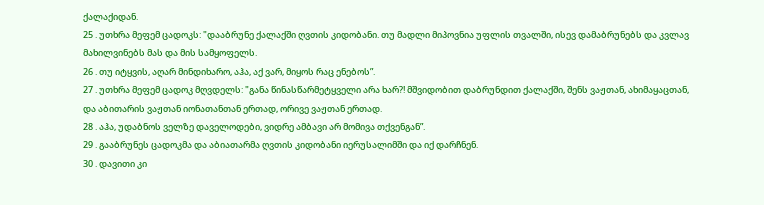ქალაქიდან.
25 . უთხრა მეფემ ცადოკს: "დააბრუნე ქალაქში ღვთის კიდობანი. თუ მადლი მიპოვნია უფლის თვალში, ისევ დამაბრუნებს და კვლავ მახილვინებს მას და მის სამყოფელს.
26 . თუ იტყვის, აღარ მინდიხარო, აჰა, აქ ვარ, მიყოს რაც ენებოს”.
27 . უთხრა მეფემ ცადოკ მღვდელს: "განა წინასწარმეტყველი არა ხარ?! მშვიდობით დაბრუნდით ქალაქში, შენს ვაჟთან, ახიმაყაცთან, და აბითარის ვაჟთან იონათანთან ერთად, ორივე ვაჟთან ერთად.
28 . აჰა, უდაბნოს ველზე დაველოდები, ვიდრე ამბავი არ მომივა თქვენგან”.
29 . გააბრუნეს ცადოკმა და აბიათარმა ღვთის კიდობანი იერუსალიმში და იქ დარჩნენ.
30 . დავითი კი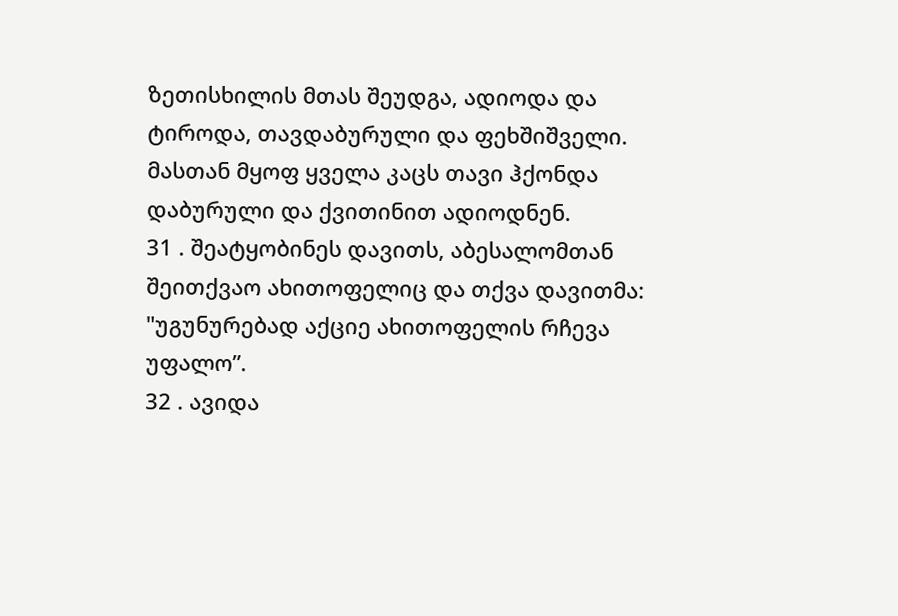ზეთისხილის მთას შეუდგა, ადიოდა და ტიროდა, თავდაბურული და ფეხშიშველი. მასთან მყოფ ყველა კაცს თავი ჰქონდა დაბურული და ქვითინით ადიოდნენ.
31 . შეატყობინეს დავითს, აბესალომთან შეითქვაო ახითოფელიც და თქვა დავითმა: "უგუნურებად აქციე ახითოფელის რჩევა უფალო”.
32 . ავიდა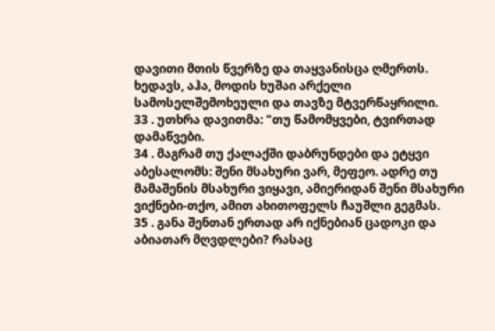დავითი მთის წვერზე და თაყვანისცა ღმერთს. ხედავს, აჰა, მოდის ხუშაი არქელი სამოსელშემოხეული და თავზე მტვერწაყრილი.
33 . უთხრა დავითმა: "თუ წამომყვები, ტვირთად დამაწვები.
34 . მაგრამ თუ ქალაქში დაბრუნდები და ეტყვი აბესალომს: შენი მსახური ვარ, მეფეო. ადრე თუ მამაშენის მსახური ვიყავი, ამიერიდან შენი მსახური ვიქნები-თქო, ამით ახითოფელს ჩაუშლი გეგმას.
35 . განა შენთან ერთად არ იქნებიან ცადოკი და აბიათარ მღვდლები? რასაც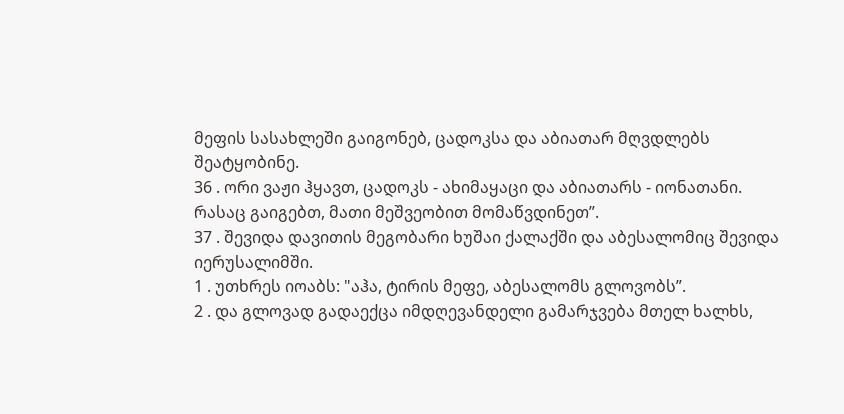მეფის სასახლეში გაიგონებ, ცადოკსა და აბიათარ მღვდლებს შეატყობინე.
36 . ორი ვაჟი ჰყავთ, ცადოკს - ახიმაყაცი და აბიათარს - იონათანი. რასაც გაიგებთ, მათი მეშვეობით მომაწვდინეთ”.
37 . შევიდა დავითის მეგობარი ხუშაი ქალაქში და აბესალომიც შევიდა იერუსალიმში.
1 . უთხრეს იოაბს: "აჰა, ტირის მეფე, აბესალომს გლოვობს”.
2 . და გლოვად გადაექცა იმდღევანდელი გამარჯვება მთელ ხალხს,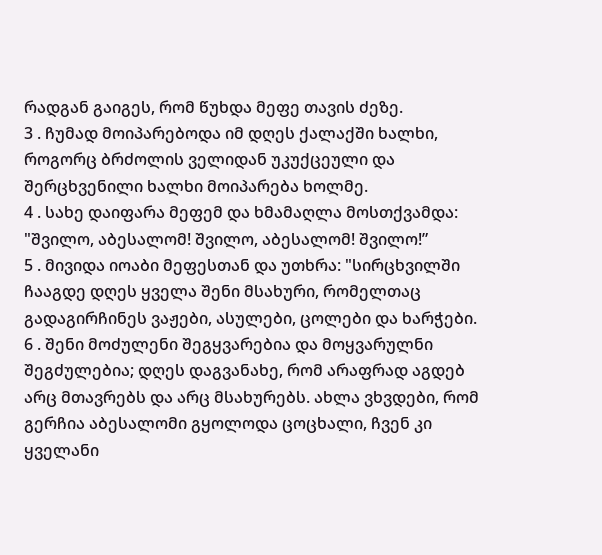რადგან გაიგეს, რომ წუხდა მეფე თავის ძეზე.
3 . ჩუმად მოიპარებოდა იმ დღეს ქალაქში ხალხი, როგორც ბრძოლის ველიდან უკუქცეული და შერცხვენილი ხალხი მოიპარება ხოლმე.
4 . სახე დაიფარა მეფემ და ხმამაღლა მოსთქვამდა: "შვილო, აბესალომ! შვილო, აბესალომ! შვილო!”
5 . მივიდა იოაბი მეფესთან და უთხრა: "სირცხვილში ჩააგდე დღეს ყველა შენი მსახური, რომელთაც გადაგირჩინეს ვაჟები, ასულები, ცოლები და ხარჭები.
6 . შენი მოძულენი შეგყვარებია და მოყვარულნი შეგძულებია; დღეს დაგვანახე, რომ არაფრად აგდებ არც მთავრებს და არც მსახურებს. ახლა ვხვდები, რომ გერჩია აბესალომი გყოლოდა ცოცხალი, ჩვენ კი ყველანი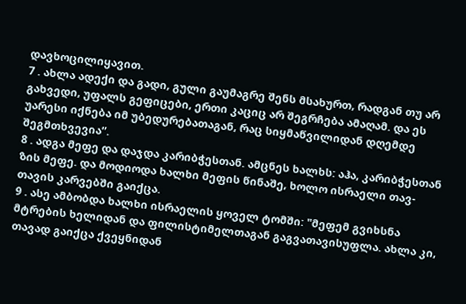დავხოცილიყავით.
7 . ახლა ადექი და გადი, გული გაუმაგრე შენს მსახურთ, რადგან თუ არ გახვედი, უფალს გეფიცები, ერთი კაციც არ შეგრჩება ამაღამ. და ეს უარესი იქნება იმ უბედურებათაგან, რაც სიყმაწვილიდან დღემდე შეგმთხვევია”.
8 . ადგა მეფე და დაჯდა კარიბჭესთან. ამცნეს ხალხს: აჰა, კარიბჭესთან ზის მეფე. და მოდიოდა ხალხი მეფის წინაშე, ხოლო ისრაელი თავ-თავის კარვებში გაიქცა.
9 . ასე ამბობდა ხალხი ისრაელის ყოველ ტომში: "მეფემ გვიხსნა მტრების ხელიდან და ფილისტიმელთაგან გაგვათავისუფლა. ახლა კი, თავად გაიქცა ქვეყნიდან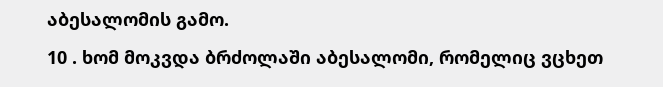აბესალომის გამო.
10 . ხომ მოკვდა ბრძოლაში აბესალომი, რომელიც ვცხეთ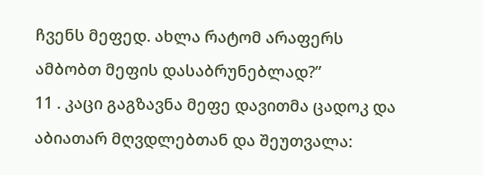ჩვენს მეფედ. ახლა რატომ არაფერს ამბობთ მეფის დასაბრუნებლად?”
11 . კაცი გაგზავნა მეფე დავითმა ცადოკ და აბიათარ მღვდლებთან და შეუთვალა: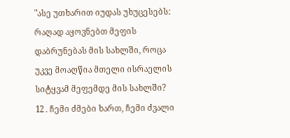"ასე უთხარით იუდას უხუცესებს: რაღად აყოვნებთ მეფის დაბრუნებას მის სახლში, როცა უკვე მოაღწია მთელი ისრაელის სიტყვამ მეფემდე მის სახლში?
12 . ჩემი ძმები ხართ, ჩემი ძვალი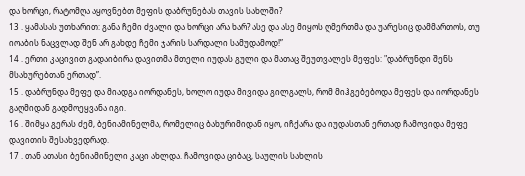და ხორცი, რატომღა აყოვნებთ მეფის დაბრუნებას თავის სახლში?
13 . ყამასას უთხარით: განა ჩემი ძვალი და ხორცი არა ხარ? ასე და ასე მიყოს ღმერთმა და უარესიც დამმართოს, თუ იოაბის ნაცვლად შენ არ გახდე ჩემი ჯარის სარდალი სამუდამოდ!”
14 . ერთი კაცივით გადაიბირა დავითმა მთელი იუდას გული და მათაც შეუთვალეს მეფეს: "დაბრუნდი შენს მსახურებთან ერთად”.
15 . დაბრუნდა მეფე და მიადგა იორდანეს, ხოლო იუდა მივიდა გილგალს, რომ მიჰგებებოდა მეფეს და იორდანეს გაღმიდან გადმოეყვანა იგი.
16 . შიმყა გერას ძემ, ბენიამინელმა, რომელიც ბახურიმიდან იყო, იჩქარა და იუდასთან ერთად ჩამოვიდა მეფე დავითის შესახვედრად.
17 . თან ათასი ბენიამინელი კაცი ახლდა. ჩამოვიდა ციბაც, საულის სახლის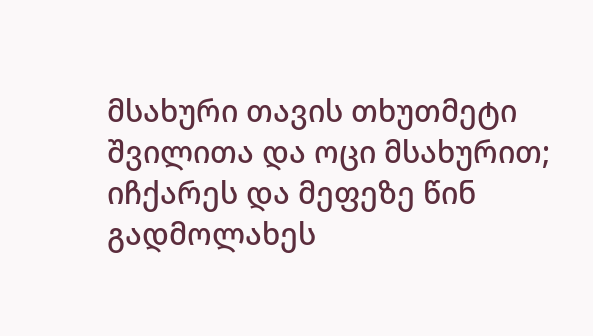მსახური თავის თხუთმეტი შვილითა და ოცი მსახურით; იჩქარეს და მეფეზე წინ გადმოლახეს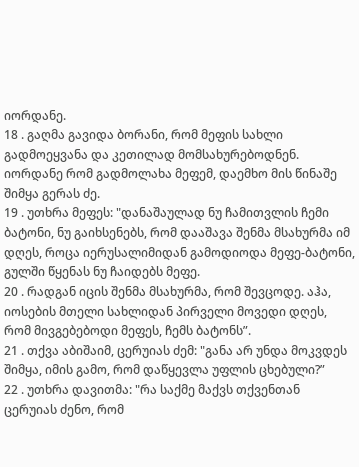იორდანე.
18 . გაღმა გავიდა ბორანი, რომ მეფის სახლი გადმოეყვანა და კეთილად მომსახურებოდნენ. იორდანე რომ გადმოლახა მეფემ, დაემხო მის წინაშე შიმყა გერას ძე.
19 . უთხრა მეფეს: "დანაშაულად ნუ ჩამითვლის ჩემი ბატონი, ნუ გაიხსენებს, რომ დააშავა შენმა მსახურმა იმ დღეს, როცა იერუსალიმიდან გამოდიოდა მეფე-ბატონი, გულში წყენას ნუ ჩაიდებს მეფე.
20 . რადგან იცის შენმა მსახურმა, რომ შევცოდე. აჰა, იოსების მთელი სახლიდან პირველი მოვედი დღეს, რომ მივგებებოდი მეფეს, ჩემს ბატონს”.
21 . თქვა აბიშაიმ, ცერუიას ძემ: "განა არ უნდა მოკვდეს შიმყა, იმის გამო, რომ დაწყევლა უფლის ცხებული?”
22 . უთხრა დავითმა: "რა საქმე მაქვს თქვენთან ცერუიას ძენო, რომ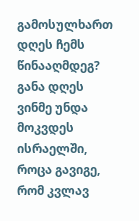გამოსულხართ დღეს ჩემს წინააღმდეგ? განა დღეს ვინმე უნდა მოკვდეს ისრაელში, როცა გავიგე, რომ კვლავ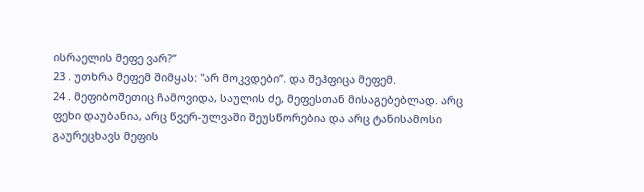ისრაელის მეფე ვარ?”
23 . უთხრა მეფემ შიმყას: "არ მოკვდები”. და შეჰფიცა მეფემ.
24 . მეფიბოშეთიც ჩამოვიდა, საულის ძე, მეფესთან მისაგებებლად. არც ფეხი დაუბანია, არც წვერ-ულვაში შეუსწორებია და არც ტანისამოსი გაურეცხავს მეფის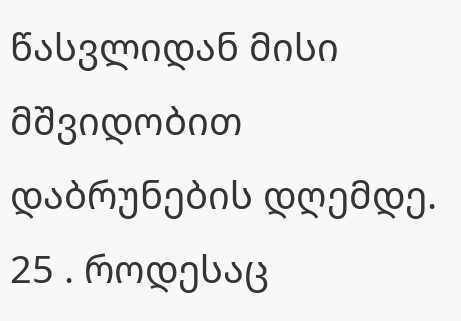წასვლიდან მისი მშვიდობით დაბრუნების დღემდე.
25 . როდესაც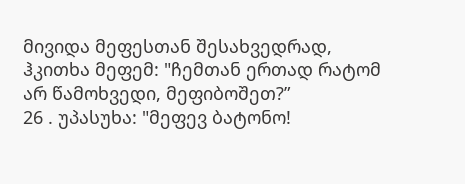მივიდა მეფესთან შესახვედრად, ჰკითხა მეფემ: "ჩემთან ერთად რატომ არ წამოხვედი, მეფიბოშეთ?”
26 . უპასუხა: "მეფევ ბატონო!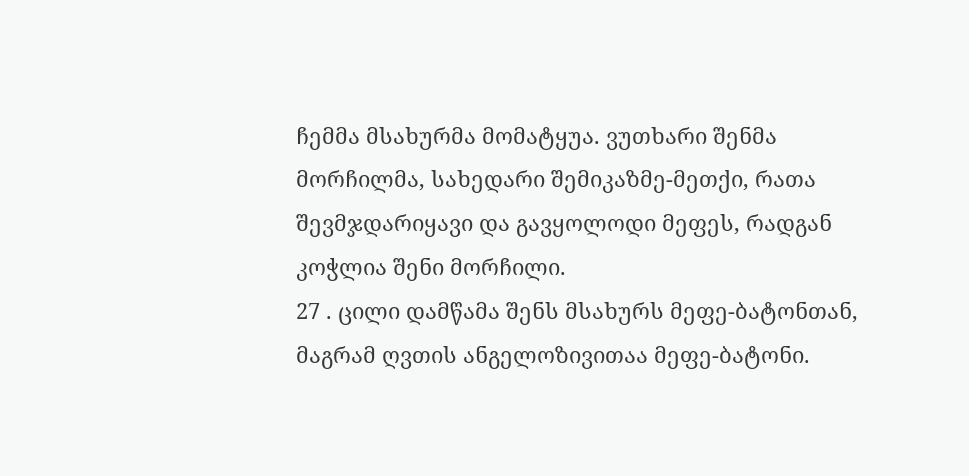ჩემმა მსახურმა მომატყუა. ვუთხარი შენმა მორჩილმა, სახედარი შემიკაზმე-მეთქი, რათა შევმჯდარიყავი და გავყოლოდი მეფეს, რადგან კოჭლია შენი მორჩილი.
27 . ცილი დამწამა შენს მსახურს მეფე-ბატონთან, მაგრამ ღვთის ანგელოზივითაა მეფე-ბატონი.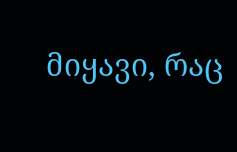მიყავი, რაც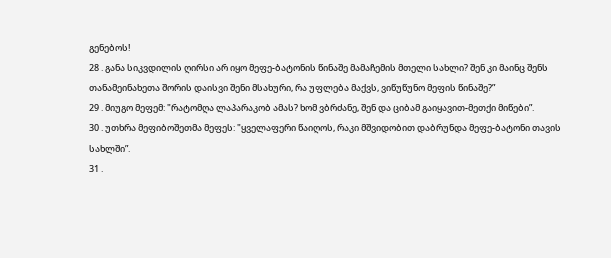გენებოს!
28 . განა სიკვდილის ღირსი არ იყო მეფე-ბატონის წინაშე მამაჩემის მთელი სახლი? შენ კი მაინც შენს თანამეინახეთა შორის დაისვი შენი მსახური, რა უფლება მაქვს, ვიწუწუნო მეფის წინაშე?”
29 . მიუგო მეფემ: "რატომღა ლაპარაკობ ამას? ხომ ვბრძანე, შენ და ციბამ გაიყავით-მეთქი მიწები”.
30 . უთხრა მეფიბოშეთმა მეფეს: "ყველაფერი წაიღოს, რაკი მშვიდობით დაბრუნდა მეფე-ბატონი თავის სახლში”.
31 .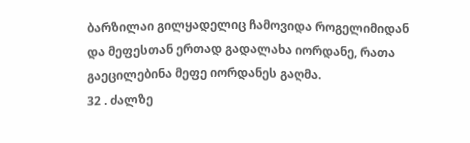ბარზილაი გილყადელიც ჩამოვიდა როგელიმიდან და მეფესთან ერთად გადალახა იორდანე, რათა გაეცილებინა მეფე იორდანეს გაღმა.
32 . ძალზე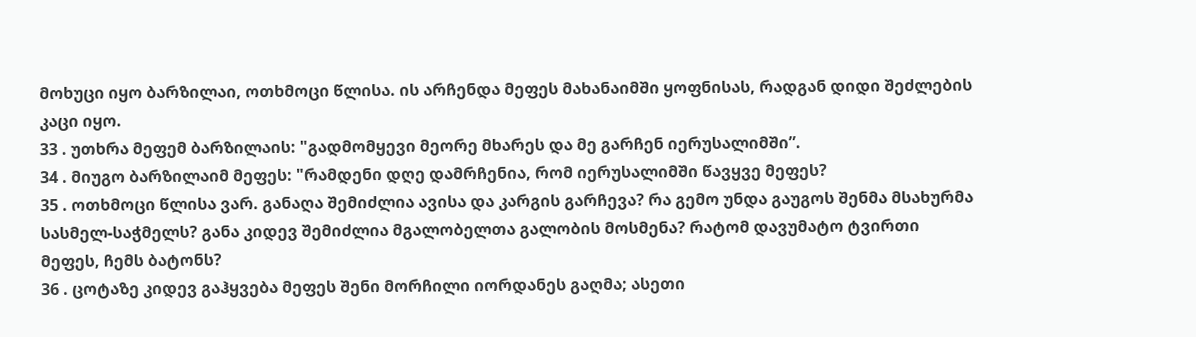მოხუცი იყო ბარზილაი, ოთხმოცი წლისა. ის არჩენდა მეფეს მახანაიმში ყოფნისას, რადგან დიდი შეძლების კაცი იყო.
33 . უთხრა მეფემ ბარზილაის: "გადმომყევი მეორე მხარეს და მე გარჩენ იერუსალიმში”.
34 . მიუგო ბარზილაიმ მეფეს: "რამდენი დღე დამრჩენია, რომ იერუსალიმში წავყვე მეფეს?
35 . ოთხმოცი წლისა ვარ. განაღა შემიძლია ავისა და კარგის გარჩევა? რა გემო უნდა გაუგოს შენმა მსახურმა სასმელ-საჭმელს? განა კიდევ შემიძლია მგალობელთა გალობის მოსმენა? რატომ დავუმატო ტვირთი მეფეს, ჩემს ბატონს?
36 . ცოტაზე კიდევ გაჰყვება მეფეს შენი მორჩილი იორდანეს გაღმა; ასეთი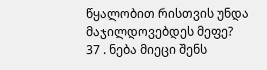წყალობით რისთვის უნდა მაჯილდოვებდეს მეფე?
37 . ნება მიეცი შენს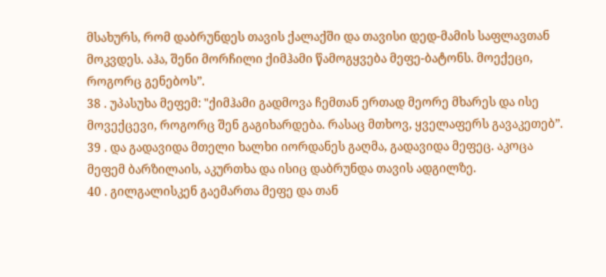მსახურს, რომ დაბრუნდეს თავის ქალაქში და თავისი დედ-მამის საფლავთან მოკვდეს. აჰა, შენი მორჩილი ქიმჰამი წამოგყვება მეფე-ბატონს. მოექეცი, როგორც გენებოს”.
38 . უპასუხა მეფემ: "ქიმჰამი გადმოვა ჩემთან ერთად მეორე მხარეს და ისე მოვექცევი, როგორც შენ გაგიხარდება. რასაც მთხოვ, ყველაფერს გავაკეთებ”.
39 . და გადავიდა მთელი ხალხი იორდანეს გაღმა, გადავიდა მეფეც. აკოცა მეფემ ბარზილაის, აკურთხა და ისიც დაბრუნდა თავის ადგილზე.
40 . გილგალისკენ გაემართა მეფე და თან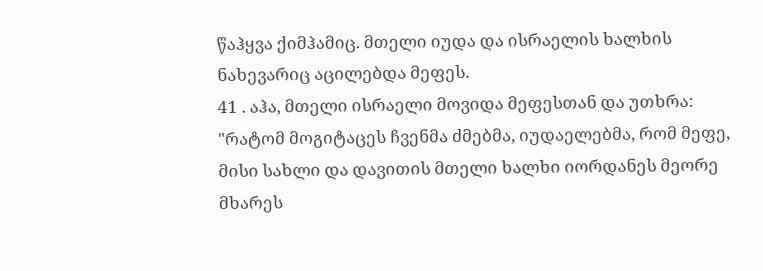წაჰყვა ქიმჰამიც. მთელი იუდა და ისრაელის ხალხის ნახევარიც აცილებდა მეფეს.
41 . აჰა, მთელი ისრაელი მოვიდა მეფესთან და უთხრა: "რატომ მოგიტაცეს ჩვენმა ძმებმა, იუდაელებმა, რომ მეფე, მისი სახლი და დავითის მთელი ხალხი იორდანეს მეორე მხარეს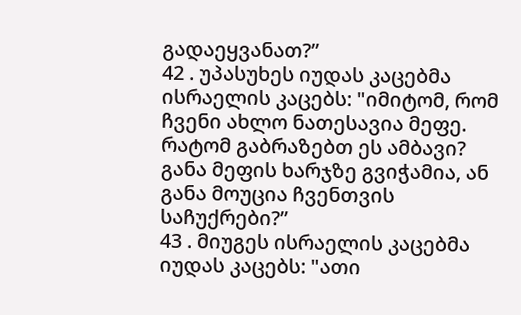გადაეყვანათ?”
42 . უპასუხეს იუდას კაცებმა ისრაელის კაცებს: "იმიტომ, რომ ჩვენი ახლო ნათესავია მეფე. რატომ გაბრაზებთ ეს ამბავი? განა მეფის ხარჯზე გვიჭამია, ან განა მოუცია ჩვენთვის საჩუქრები?”
43 . მიუგეს ისრაელის კაცებმა იუდას კაცებს: "ათი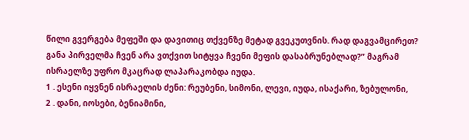წილი გვერგება მეფეში და დავითიც თქვენზე მეტად გვეკუთვნის. რად დაგვამცირეთ? განა პირველმა ჩვენ არა ვთქვით სიტყვა ჩვენი მეფის დასაბრუნებლად?” მაგრამ ისრაელზე უფრო მკაცრად ლაპარაკობდა იუდა.
1 . ესენი იყვნენ ისრაელის ძენი: რეუბენი, სიმონი, ლევი, იუდა, ისაქარი, ზებულონი,
2 . დანი, იოსები, ბენიამინი,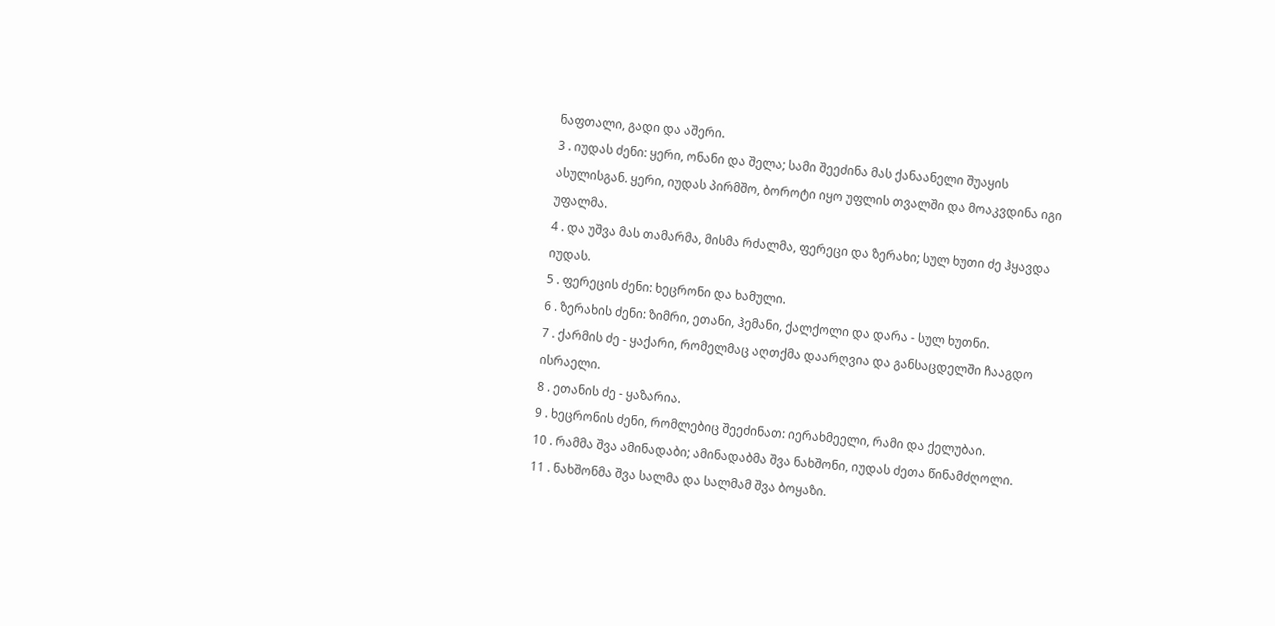ნაფთალი, გადი და აშერი.
3 . იუდას ძენი: ყერი, ონანი და შელა; სამი შეეძინა მას ქანაანელი შუაყის ასულისგან. ყერი, იუდას პირმშო, ბოროტი იყო უფლის თვალში და მოაკვდინა იგი უფალმა.
4 . და უშვა მას თამარმა, მისმა რძალმა, ფერეცი და ზერახი; სულ ხუთი ძე ჰყავდა იუდას.
5 . ფერეცის ძენი: ხეცრონი და ხამული.
6 . ზერახის ძენი: ზიმრი, ეთანი, ჰემანი, ქალქოლი და დარა - სულ ხუთნი.
7 . ქარმის ძე - ყაქარი, რომელმაც აღთქმა დაარღვია და განსაცდელში ჩააგდო ისრაელი.
8 . ეთანის ძე - ყაზარია.
9 . ხეცრონის ძენი, რომლებიც შეეძინათ: იერახმეელი, რამი და ქელუბაი.
10 . რამმა შვა ამინადაბი; ამინადაბმა შვა ნახშონი, იუდას ძეთა წინამძღოლი.
11 . ნახშონმა შვა სალმა და სალმამ შვა ბოყაზი.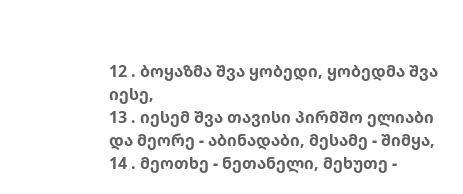12 . ბოყაზმა შვა ყობედი, ყობედმა შვა იესე,
13 . იესემ შვა თავისი პირმშო ელიაბი და მეორე - აბინადაბი, მესამე - შიმყა,
14 . მეოთხე - ნეთანელი, მეხუთე -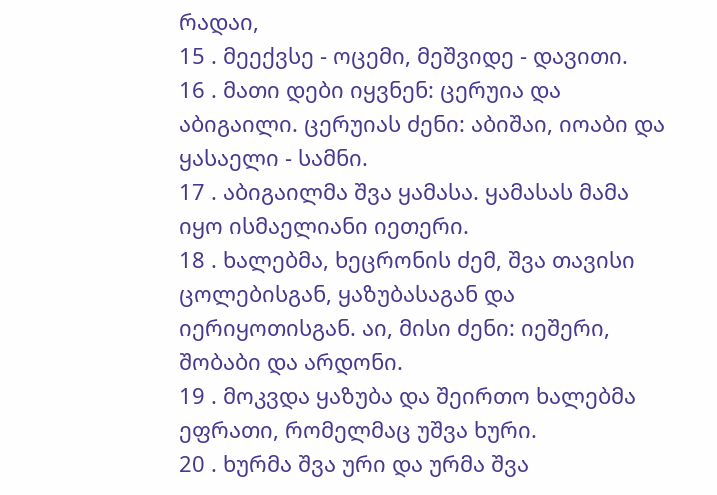რადაი,
15 . მეექვსე - ოცემი, მეშვიდე - დავითი.
16 . მათი დები იყვნენ: ცერუია და აბიგაილი. ცერუიას ძენი: აბიშაი, იოაბი და ყასაელი - სამნი.
17 . აბიგაილმა შვა ყამასა. ყამასას მამა იყო ისმაელიანი იეთერი.
18 . ხალებმა, ხეცრონის ძემ, შვა თავისი ცოლებისგან, ყაზუბასაგან და იერიყოთისგან. აი, მისი ძენი: იეშერი, შობაბი და არდონი.
19 . მოკვდა ყაზუბა და შეირთო ხალებმა ეფრათი, რომელმაც უშვა ხური.
20 . ხურმა შვა ური და ურმა შვა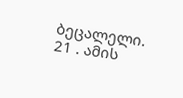ბეცალელი.
21 . ამის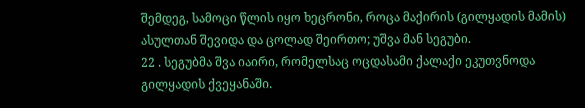შემდეგ, სამოცი წლის იყო ხეცრონი, როცა მაქირის (გილყადის მამის) ასულთან შევიდა და ცოლად შეირთო; უშვა მან სეგუბი.
22 . სეგუბმა შვა იაირი, რომელსაც ოცდასამი ქალაქი ეკუთვნოდა გილყადის ქვეყანაში.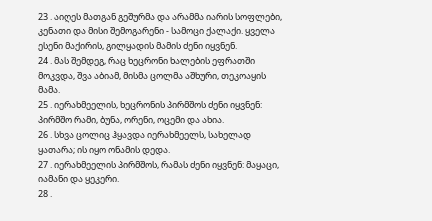23 . აიღეს მათგან გეშურმა და არამმა იარის სოფლები, კენათი და მისი შემოგარენი - სამოცი ქალაქი. ყველა ესენი მაქირის, გილყადის მამის ძენი იყვნენ.
24 . მას შემდეგ, რაც ხეცრონი ხალების ეფრათში მოკვდა, შვა აბიამ, მისმა ცოლმა აშხური, თეკოაყის მამა.
25 . იერახმეელის, ხეცრონის პირმშოს ძენი იყვნენ: პირმშო რამი, ბუნა, ორენი, ოცემი და ახია.
26 . სხვა ცოლიც ჰყავდა იერახმეელს, სახელად ყათარა; ის იყო ონამის დედა.
27 . იერახმეელის პირმშოს, რამას ძენი იყვნენ: მაყაცი, იამანი და ყეკერი.
28 .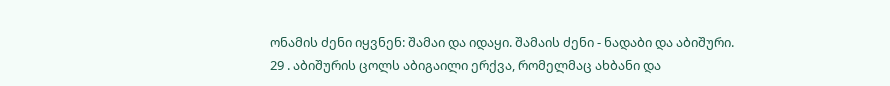ონამის ძენი იყვნენ: შამაი და იდაყი. შამაის ძენი - ნადაბი და აბიშური.
29 . აბიშურის ცოლს აბიგაილი ერქვა, რომელმაც ახბანი და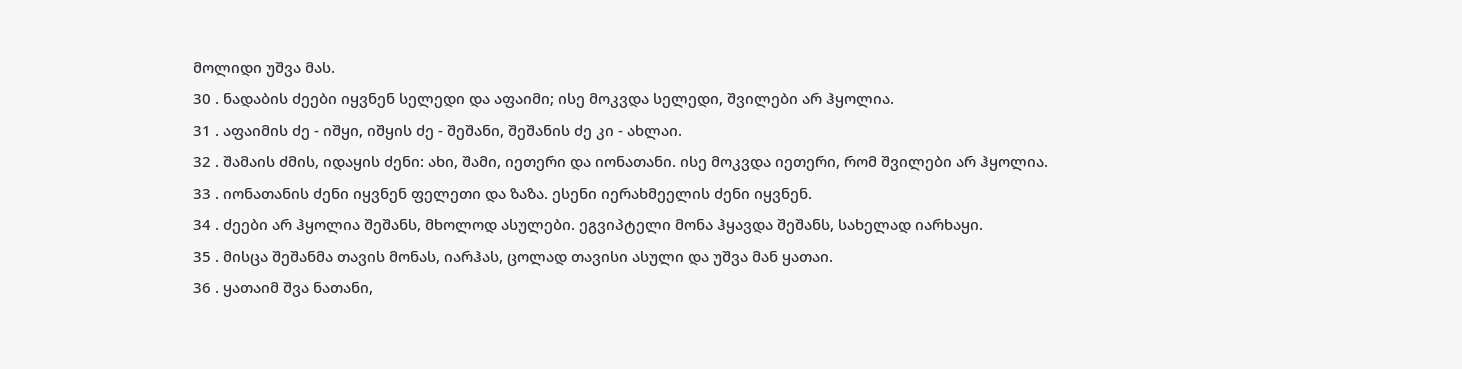მოლიდი უშვა მას.
30 . ნადაბის ძეები იყვნენ სელედი და აფაიმი; ისე მოკვდა სელედი, შვილები არ ჰყოლია.
31 . აფაიმის ძე - იშყი, იშყის ძე - შეშანი, შეშანის ძე კი - ახლაი.
32 . შამაის ძმის, იდაყის ძენი: ახი, შამი, იეთერი და იონათანი. ისე მოკვდა იეთერი, რომ შვილები არ ჰყოლია.
33 . იონათანის ძენი იყვნენ ფელეთი და ზაზა. ესენი იერახმეელის ძენი იყვნენ.
34 . ძეები არ ჰყოლია შეშანს, მხოლოდ ასულები. ეგვიპტელი მონა ჰყავდა შეშანს, სახელად იარხაყი.
35 . მისცა შეშანმა თავის მონას, იარჰას, ცოლად თავისი ასული და უშვა მან ყათაი.
36 . ყათაიმ შვა ნათანი,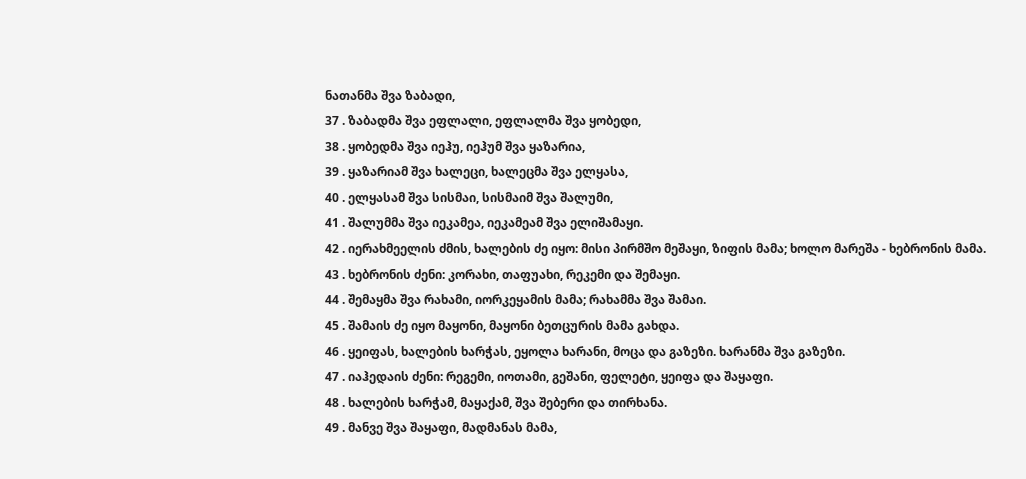ნათანმა შვა ზაბადი,
37 . ზაბადმა შვა ეფლალი, ეფლალმა შვა ყობედი,
38 . ყობედმა შვა იეჰუ, იეჰუმ შვა ყაზარია,
39 . ყაზარიამ შვა ხალეცი, ხალეცმა შვა ელყასა,
40 . ელყასამ შვა სისმაი, სისმაიმ შვა შალუმი,
41 . შალუმმა შვა იეკამეა, იეკამეამ შვა ელიშამაყი.
42 . იერახმეელის ძმის, ხალების ძე იყო: მისი პირმშო მეშაყი, ზიფის მამა; ხოლო მარეშა - ხებრონის მამა.
43 . ხებრონის ძენი: კორახი, თაფუახი, რეკემი და შემაყი.
44 . შემაყმა შვა რახამი, იორკეყამის მამა; რახამმა შვა შამაი.
45 . შამაის ძე იყო მაყონი, მაყონი ბეთცურის მამა გახდა.
46 . ყეიფას, ხალების ხარჭას, ეყოლა ხარანი, მოცა და გაზეზი. ხარანმა შვა გაზეზი.
47 . იაჰედაის ძენი: რეგემი, იოთამი, გეშანი, ფელეტი, ყეიფა და შაყაფი.
48 . ხალების ხარჭამ, მაყაქამ, შვა შებერი და თირხანა.
49 . მანვე შვა შაყაფი, მადმანას მამა,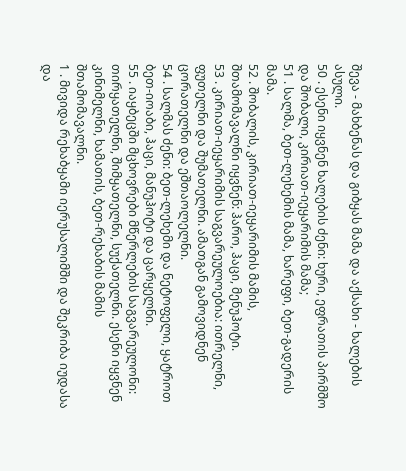შევა - მახბენას და გიბყას მამა და აქსახი - ხალების ასული.
50 . ესენი იყვნენ ხალების ძენი: ხური, ეფრათის პირმშო და შობალი, კირიათ-იეყარიმის მამა;
51 . სალმა, ბეთ-ლეხემის მამა, ხარეფი, ბეთ-გადერის მამა.
52 . შობალის, კირიათ-იეყარიმის მამის, შთამომავალნი იყვნენ: ჰარო, ჰაცი, მენუჰოტი.
53 . კირიათ-იეყარიმის საგვარეულოებია: ითრელნი, ფუთელნი და შუმათელნი. ამათგან გამოვიდნენ ცორათელნი და ეშთაოლელნი.
54 . სალმას ძენი: ბეთ-ლეხემი და ნეტოფელი, ყატროთ ბეთ-იოაბი, ჰაცი, მანუჰოტი და ცარყელნი.
55 . იაყბეცში მცხოვრები მწერლების საგვარეულონი: თირყათელნი, შიმყათელნი, სუქათელნი. ესენი იყვნენ კინიმელნი, ხამათის, ბეთ-რეხაბის მამის შთამომავალნი.
1 . მივიდა რეხაბყამი იერუსალიმში და შეკრიბა იუდასა და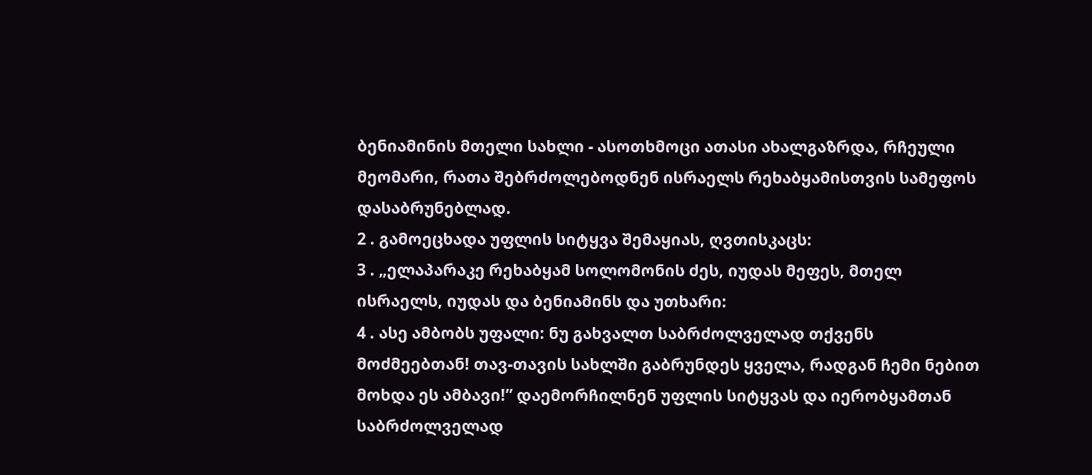ბენიამინის მთელი სახლი - ასოთხმოცი ათასი ახალგაზრდა, რჩეული მეომარი, რათა შებრძოლებოდნენ ისრაელს რეხაბყამისთვის სამეფოს დასაბრუნებლად.
2 . გამოეცხადა უფლის სიტყვა შემაყიას, ღვთისკაცს:
3 . „ელაპარაკე რეხაბყამ სოლომონის ძეს, იუდას მეფეს, მთელ ისრაელს, იუდას და ბენიამინს და უთხარი:
4 . ასე ამბობს უფალი: ნუ გახვალთ საბრძოლველად თქვენს მოძმეებთან! თავ-თავის სახლში გაბრუნდეს ყველა, რადგან ჩემი ნებით მოხდა ეს ამბავი!” დაემორჩილნენ უფლის სიტყვას და იერობყამთან საბრძოლველად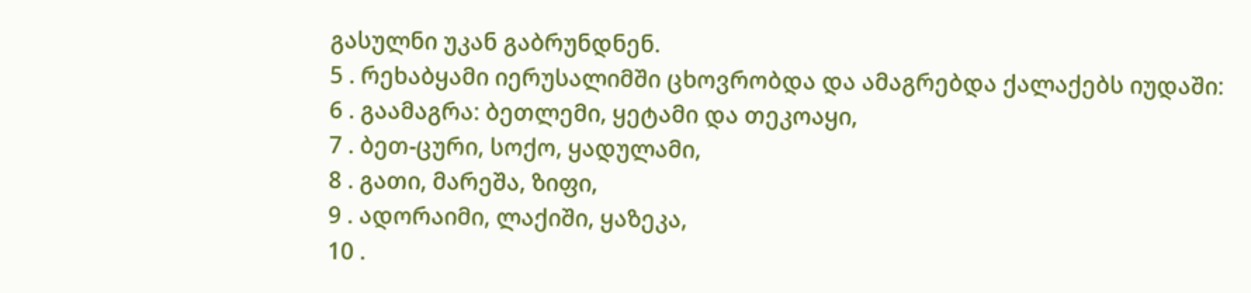გასულნი უკან გაბრუნდნენ.
5 . რეხაბყამი იერუსალიმში ცხოვრობდა და ამაგრებდა ქალაქებს იუდაში:
6 . გაამაგრა: ბეთლემი, ყეტამი და თეკოაყი,
7 . ბეთ-ცური, სოქო, ყადულამი,
8 . გათი, მარეშა, ზიფი,
9 . ადორაიმი, ლაქიში, ყაზეკა,
10 .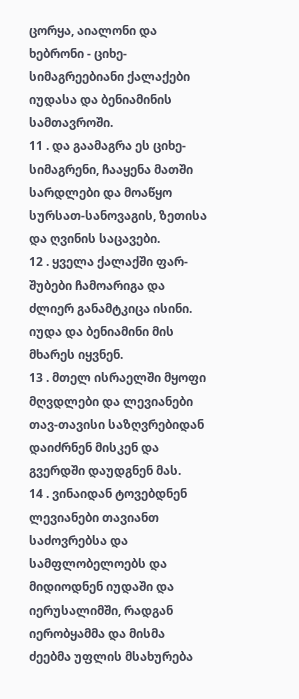ცორყა, აიალონი და ხებრონი - ციხე-სიმაგრეებიანი ქალაქები იუდასა და ბენიამინის სამთავროში.
11 . და გაამაგრა ეს ციხე-სიმაგრენი, ჩააყენა მათში სარდლები და მოაწყო სურსათ-სანოვაგის, ზეთისა და ღვინის საცავები.
12 . ყველა ქალაქში ფარ-შუბები ჩამოარიგა და ძლიერ განამტკიცა ისინი. იუდა და ბენიამინი მის მხარეს იყვნენ.
13 . მთელ ისრაელში მყოფი მღვდლები და ლევიანები თავ-თავისი საზღვრებიდან დაიძრნენ მისკენ და გვერდში დაუდგნენ მას.
14 . ვინაიდან ტოვებდნენ ლევიანები თავიანთ საძოვრებსა და სამფლობელოებს და მიდიოდნენ იუდაში და იერუსალიმში, რადგან იერობყამმა და მისმა ძეებმა უფლის მსახურება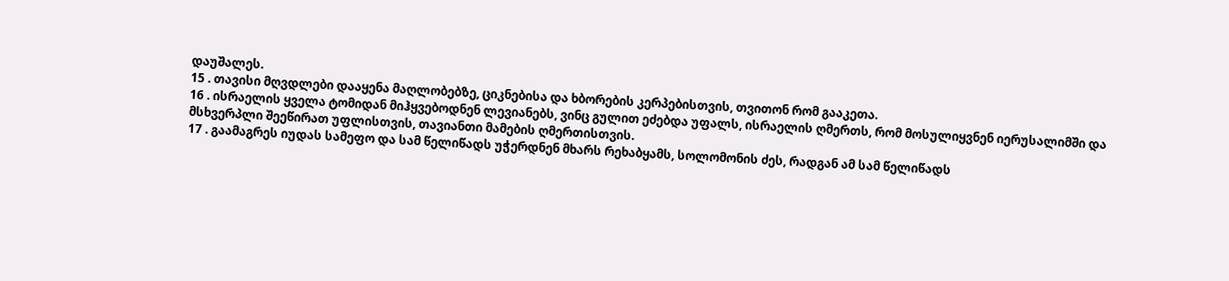დაუშალეს.
15 . თავისი მღვდლები დააყენა მაღლობებზე, ციკნებისა და ხბორების კერპებისთვის, თვითონ რომ გააკეთა.
16 . ისრაელის ყველა ტომიდან მიჰყვებოდნენ ლევიანებს, ვინც გულით ეძებდა უფალს, ისრაელის ღმერთს, რომ მოსულიყვნენ იერუსალიმში და მსხვერპლი შეეწირათ უფლისთვის, თავიანთი მამების ღმერთისთვის.
17 . გაამაგრეს იუდას სამეფო და სამ წელიწადს უჭერდნენ მხარს რეხაბყამს, სოლომონის ძეს, რადგან ამ სამ წელიწადს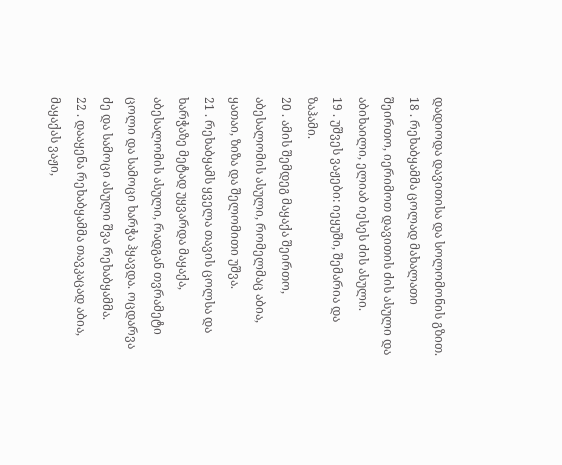დადიოდა დავითისა და სოლომონის გზით.
18 . რეხაბყამმა ცოლად მახალათი შეირთო, იერიმოთ დავითის ძის ასული და აბიხაილი, ელიაბ იესეს ძის ასული.
19 . უშვეს ვაჟები: იეყუში, შემარია და ზაჰამი.
20 . ამის შემდეგ მაყაქა შეირთო, აბესალომის ასული, რომელმაც აბია, ყათაი, ზიზა და შელომითი უშვა.
21 . რეხაბყამს ყველა თავის ცოლსა და ხარჭაზე მეტად უყვარდა მაყაქა, აბესალომის ასული, რადგან თვრამეტი ცოლი და სამოცი ხარჭა ჰყავდა. ოცდარვა ძე და სამოცი ასული შვა რეხაბყამმა.
22 . დააყენა რეხაბყამმა თავკაცად აბია, მაყაქას ვაჟი,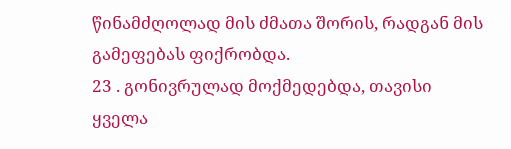წინამძღოლად მის ძმათა შორის, რადგან მის გამეფებას ფიქრობდა.
23 . გონივრულად მოქმედებდა, თავისი ყველა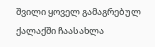შვილი ყოველ გამაგრებულ ქალაქში ჩაასახლა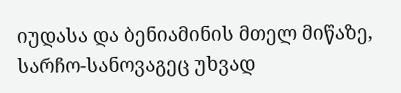იუდასა და ბენიამინის მთელ მიწაზე, სარჩო-სანოვაგეც უხვად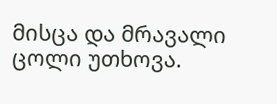მისცა და მრავალი ცოლი უთხოვა.